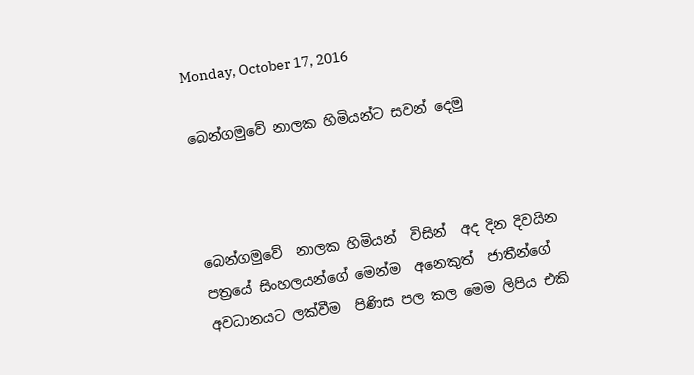Monday, October 17, 2016

බෙන්ගමුවේ නාලක හිමියන්ට සවන් දෙමු



බෙන්ගමුවේ  නාලක හිමියන්  විසින්  අද දින දිවයින පත්‍රයේ සිංහලයන්ගේ මෙන්ම  අනෙකුත්  ජාතීන්ගේ අවධානයට ලක්වීම  පිණිස පල කල මෙම ලිපිය එකි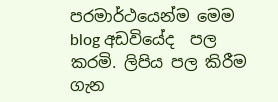පරමාර්ථයෙන්ම මෙම blog අඩවියේද  පල කරමි. ලිපිය පල කිරීම  ගැන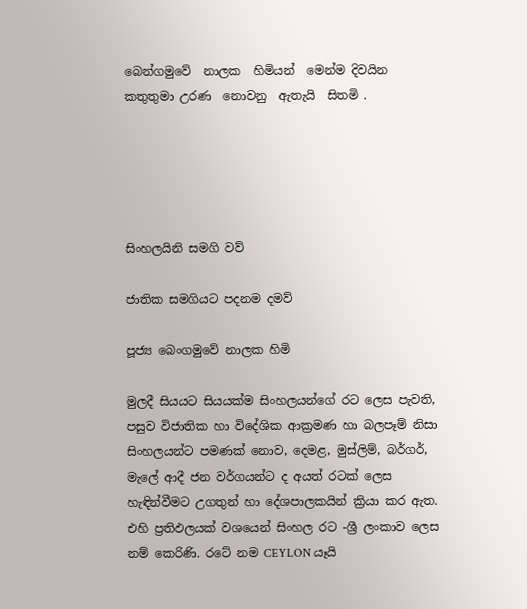බෙන්ගමුවේ  නාලක  හිමියන්  මෙන්ම දිවයින කතුතුමා උරණ  නොවනු  ඇතැයි  සිතමි .





සිංහලයිනි සමගි වව්

ජාතික සමගියට පදනම දමව්

පූජ්‍ය බෙංගමුවේ නාලක හිමි

මුලදී සියයට සියයක්‌ම සිංහලයන්ගේ රට ලෙස පැවති, පසුව විජාතික හා විදේශික ආක්‍රමණ හා බලපෑම් නිසා සිංහලයන්ට පමණක්‌ නොව, දෙමළ, මුස්‌ලිම්, බර්ගර්, මැලේ ආදී ජන වර්ගයන්ට ද අයත් රටක්‌ ලෙස හැඳින්වීමට උගතුන් හා දේශපාලකයින් ක්‍රියා කර ඇත. එහි ප්‍රතිඵලයක්‌ වශයෙන් සිංහල රට -ශ්‍රී ලංකාව ලෙස නම් කෙරිණි. රටේ නම CEYLON යෑයි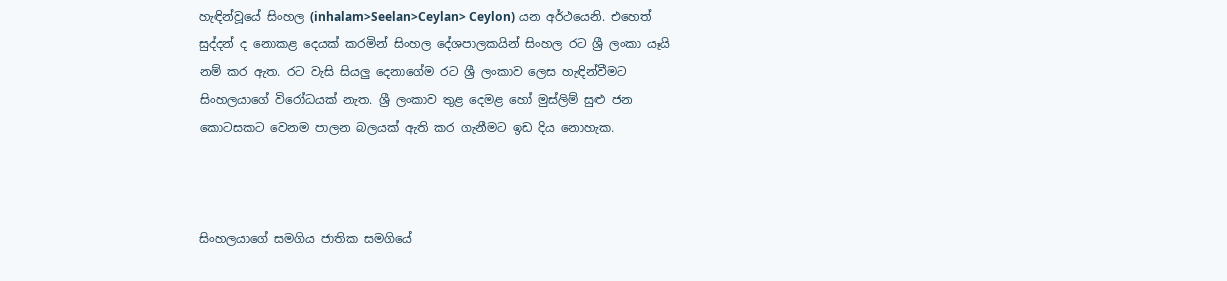හැඳින්වූයේ සිංහල (inhalam>Seelan>Ceylan> Ceylon) යන අර්ථයෙනි. එහෙත් සුද්දන් ද නොකළ දෙයක්‌ කරමින් සිංහල දේශපාලකයින් සිංහල රට ශ්‍රී ලංකා යෑයි නම් කර ඇත. රට වැසි සියලු දෙනාගේම රට ශ්‍රී ලංකාව ලෙස හැඳින්වීමට සිංහලයාගේ විරෝධයක්‌ නැත. ශ්‍රී ලංකාව තුළ දෙමළ හෝ මුස්‌ලිම් සුළු ජන කොටසකට වෙනම පාලන බලයක්‌ ඇති කර ගැනීමට ඉඩ දිය නොහැක.



සිංහලයාගේ සමගිය ජාතික සමගියේ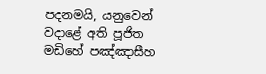පදනමයි, යනුවෙන් වදාළේ අති පූජිත මඩිහේ පඤ්ඤාසීහ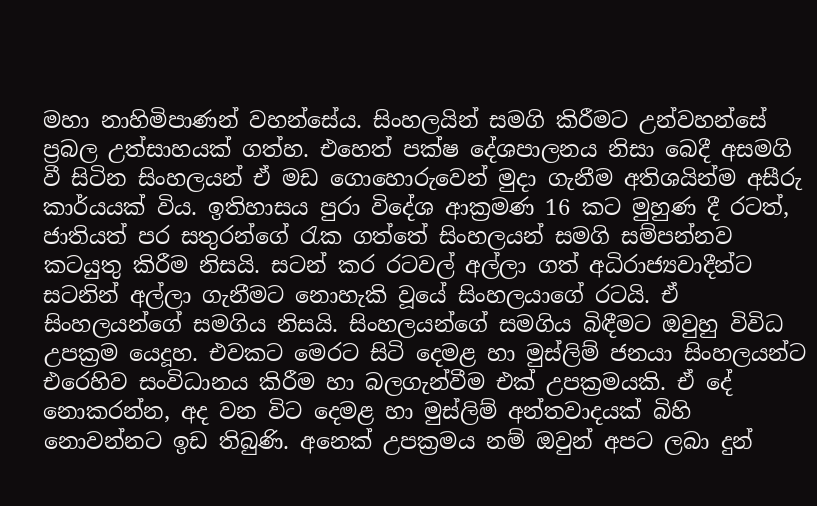මහා නාහිමිපාණන් වහන්සේය. සිංහලයින් සමගි කිරීමට උන්වහන්සේ ප්‍රබල උත්සාහයක්‌ ගත්හ. එහෙත් පක්‌ෂ දේශපාලනය නිසා බෙදී අසමගි වී සිටින සිංහලයන් ඒ මඩ ගොහොරුවෙන් මුදා ගැනීම අතිශයින්ම අසීරු කාර්යයක්‌ විය. ඉතිහාසය පුරා විදේශ ආක්‍රමණ 16 කට මුහුණ දී රටත්, ජාතියත් පර සතුරන්ගේ රැක ගත්තේ සිංහලයන් සමගි සම්පන්නව කටයුතු කිරීම නිසයි. සටන් කර රටවල් අල්ලා ගත් අධිරාජ්‍යවාදීන්ට සටනින් අල්ලා ගැනීමට නොහැකි වූයේ සිංහලයාගේ රටයි. ඒ සිංහලයන්ගේ සමගිය නිසයි. සිංහලයන්ගේ සමගිය බිඳීමට ඔවුහු විවිධ උපක්‍රම යෙදූහ. එවකට මෙරට සිටි දෙමළ හා මුස්‌ලිම් ජනයා සිංහලයන්ට එරෙහිව සංවිධානය කිරීම හා බලගැන්වීම එක්‌ උපක්‍රමයකි. ඒ දේ නොකරන්න, අද වන විට දෙමළ හා මුස්‌ලිම් අන්තවාදයක්‌ බිහි නොවන්නට ඉඩ තිබුණි. අනෙක්‌ උපක්‍රමය නම් ඔවුන් අපට ලබා දුන්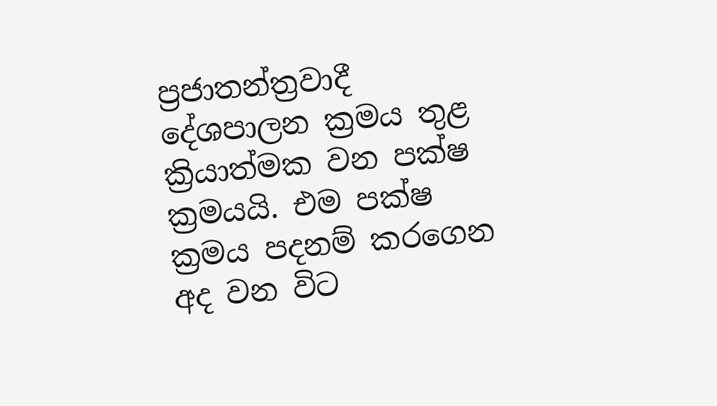ප්‍රජාතන්ත්‍රවාදී දේශපාලන ක්‍රමය තුළ ක්‍රියාත්මක වන පක්‌ෂ ක්‍රමයයි. එම පක්‌ෂ ක්‍රමය පදනම් කරගෙන අද වන විට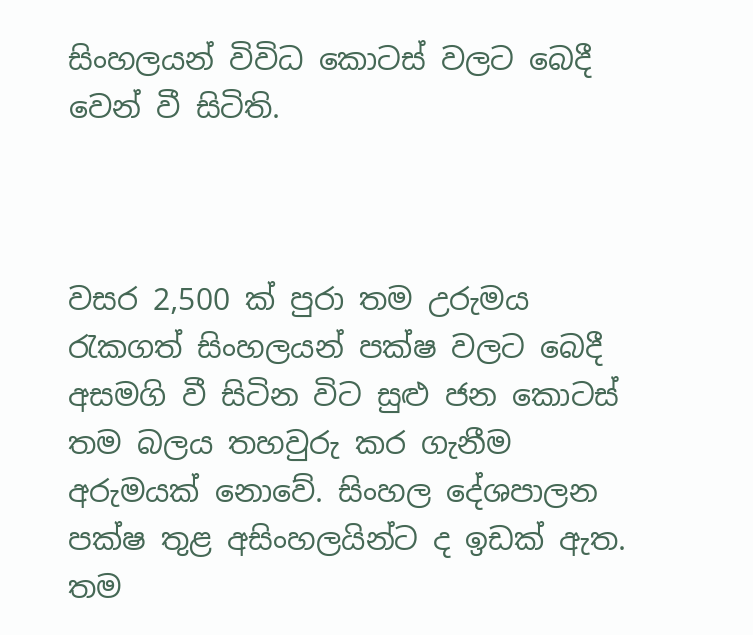සිංහලයන් විවිධ කොටස්‌ වලට බෙදී වෙන් වී සිටිති.



වසර 2,500 ක්‌ පුරා තම උරුමය රැකගත් සිංහලයන් පක්‌ෂ වලට බෙදී අසමගි වී සිටින විට සුළු ජන කොටස්‌ තම බලය තහවුරු කර ගැනීම අරුමයක්‌ නොවේ. සිංහල දේශපාලන පක්‌ෂ තුළ අසිංහලයින්ට ද ඉඩක්‌ ඇත. තම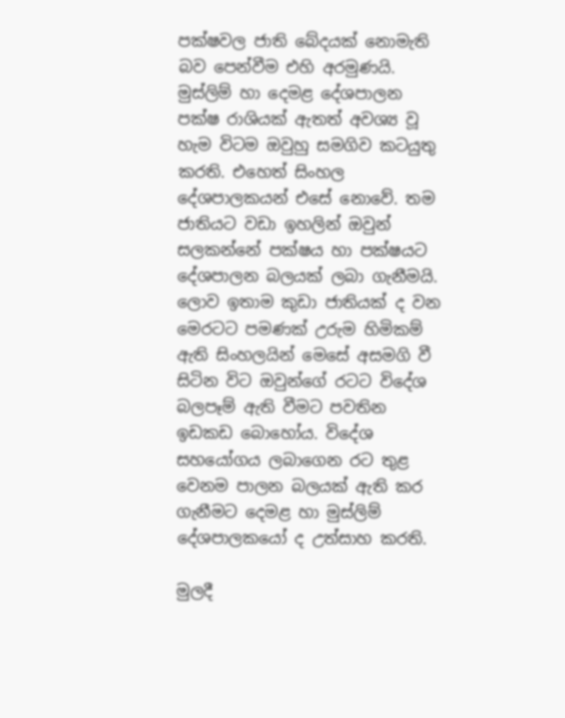පක්‌ෂවල ජාති බේදයක්‌ නොමැති බව පෙන්වීම එහි අරමුණයි. මුස්‌ලිම් හා දෙමළ දේශපාලන පක්‌ෂ රාශියක්‌ ඇතත් අවශ්‍ය වූ හැම විටම ඔවුහු සමගිව කටයුතු කරති. එහෙත් සිංහල දේශපාලකයන් එසේ නොවේ. තම ජාතියට වඩා ඉහලින් ඔවුන් සලකන්නේ පක්‌ෂය හා පක්‌ෂයට දේශපාලන බලයක්‌ ලබා ගැනීමයි. ලොව ඉතාම කුඩා ජාතියක්‌ ද වන මෙරටට පමණක්‌ උරුම හිමිකම් ඇති සිංහලයින් මෙසේ අසමගි වී සිටින විට ඔවුන්ගේ රටට විදේශ බලපෑම් ඇති වීමට පවතින ඉඩකඩ බොහෝය. විදේශ සහයෝගය ලබාගෙන රට තුළ වෙනම පාලන බලයක්‌ ඇති කර ගැනීමට දෙමළ හා මුස්‌ලිම් දේශපාලකයෝ ද උත්සාහ කරති.

මුලදී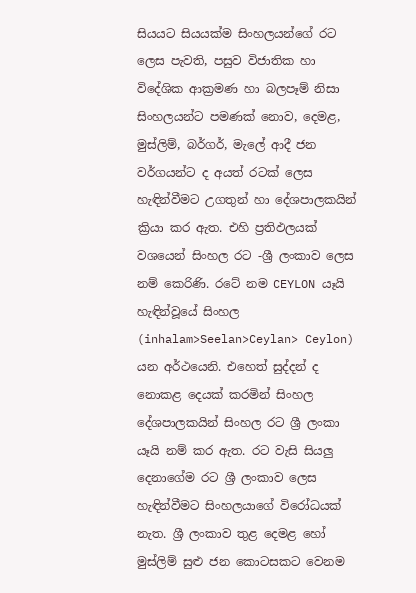සියයට සියයක්‌ම සිංහලයන්ගේ රට ලෙස පැවති, පසුව විජාතික හා විදේශික ආක්‍රමණ හා බලපෑම් නිසා සිංහලයන්ට පමණක්‌ නොව, දෙමළ, මුස්‌ලිම්, බර්ගර්, මැලේ ආදී ජන වර්ගයන්ට ද අයත් රටක්‌ ලෙස හැඳින්වීමට උගතුන් හා දේශපාලකයින් ක්‍රියා කර ඇත. එහි ප්‍රතිඵලයක්‌ වශයෙන් සිංහල රට -ශ්‍රී ලංකාව ලෙස නම් කෙරිණි. රටේ නම CEYLON යෑයි හැඳින්වූයේ සිංහල (inhalam>Seelan>Ceylan> Ceylon) යන අර්ථයෙනි. එහෙත් සුද්දන් ද නොකළ දෙයක්‌ කරමින් සිංහල දේශපාලකයින් සිංහල රට ශ්‍රී ලංකා යෑයි නම් කර ඇත. රට වැසි සියලු දෙනාගේම රට ශ්‍රී ලංකාව ලෙස හැඳින්වීමට සිංහලයාගේ විරෝධයක්‌ නැත. ශ්‍රී ලංකාව තුළ දෙමළ හෝ මුස්‌ලිම් සුළු ජන කොටසකට වෙනම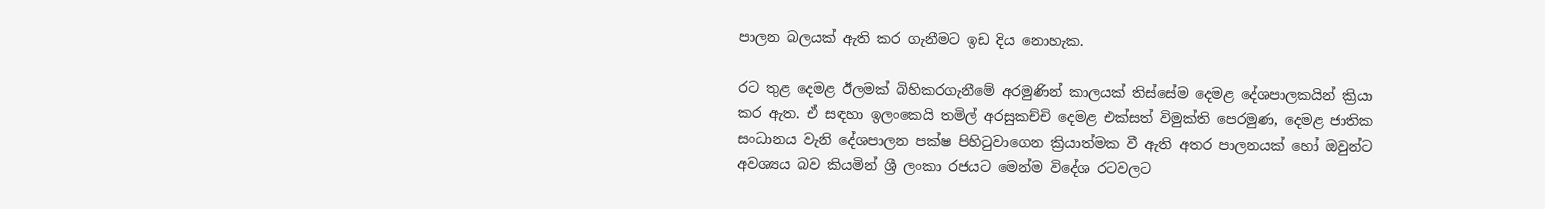පාලන බලයක්‌ ඇති කර ගැනීමට ඉඩ දිය නොහැක.

රට තුළ දෙමළ ඊලමක්‌ බිහිකරගැනීමේ අරමුණින් කාලයක්‌ තිස්‌සේම දෙමළ දේශපාලකයින් ක්‍රියා කර ඇත. ඒ සඳහා ඉලංකෙයි තමිල් අරසුකච්චි දෙමළ එක්‌සත් විමුක්‌ති පෙරමුණ, දෙමළ ජාතික සංධානය වැනි දේශපාලන පක්‌ෂ පිහිටුවාගෙන ක්‍රියාත්මක වී ඇති අතර පාලනයක්‌ හෝ ඔවුන්ට අවශ්‍යය බව කියමින් ශ්‍රී ලංකා රජයට මෙන්ම විදේශ රටවලට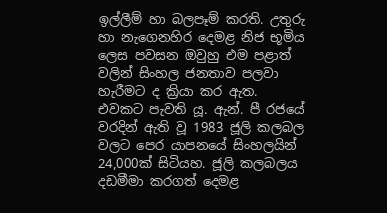ඉල්ලීම් හා බලපෑම් කරති. උතුරු හා නැගෙනහිර දෙමළ නිජ භූමිය ලෙස පවසන ඔවුහු එම පළාත් වලින් සිංහල ජනතාව පලවා හැරීමට ද ක්‍රියා කර ඇත. එවකට පැවති යූ. ඇන්. පී රජයේ වරදින් ඇති වූ 1983 ජූලි කලබල වලට පෙර යාපනයේ සිංහලයින් 24,000ක්‌ සිටියහ. ජූලි කලබලය දඩමීමා කරගත් දෙමළ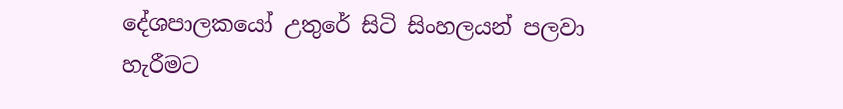දේශපාලකයෝ උතුරේ සිටි සිංහලයන් පලවා හැරීමට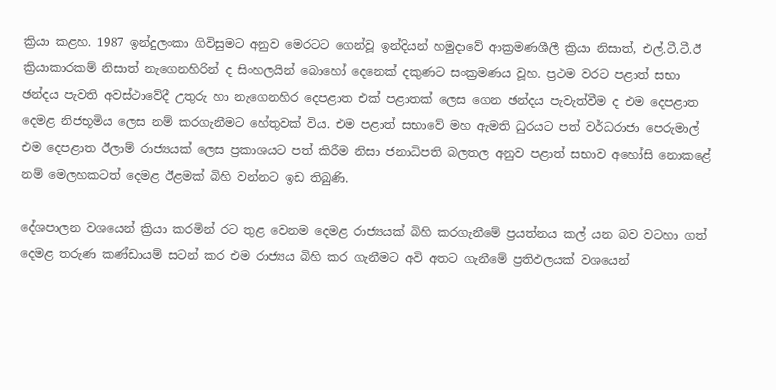ක්‍රියා කළහ. 1987 ඉන්දුලංකා ගිවිසුමට අනුව මෙරටට ගෙන්වූ ඉන්දියන් හමුදාවේ ආක්‍රමණශීලී ක්‍රියා නිසාත්, එල්.ටී.ටී.ඊ ක්‍රියාකාරකම් නිසාත් නැගෙනහිරින් ද සිංහලයින් බොහෝ දෙනෙක්‌ දකුණට සංක්‍රමණය වූහ. ප්‍රථම වරට පළාත් සභා ඡන්දය පැවති අවස්‌ථාවේදී උතුරු හා නැගෙනහිර දෙපළාත එක්‌ පළාතක්‌ ලෙස ගෙන ඡන්දය පැවැත්වීම ද එම දෙපළාත දෙමළ නිජභූමිය ලෙස නම් කරගැනීමට හේතුවක්‌ විය. එම පළාත් සභාවේ මහ ඇමති ධුරයට පත් වර්ධරාජා පෙරුමාල් එම දෙපළාත ඊලාම් රාජ්‍යයක්‌ ලෙස ප්‍රකාශයට පත් කිරීම නිසා ජනාධිපති බලතල අනුව පළාත් සභාව අහෝසි නොකළේ නම් මෙලහකටත් දෙමළ ඊළමක්‌ බිහි වන්නට ඉඩ තිබුණි.

දේශපාලන වශයෙන් ක්‍රියා කරමින් රට තුළ වෙනම දෙමළ රාජ්‍යයක්‌ බිහි කරගැනීමේ ප්‍රයත්නය කල් යන බව වටහා ගත් දෙමළ තරුණ කණ්‌ඩායම් සටන් කර එම රාජ්‍යය බිහි කර ගැනීමට අවි අතට ගැනීමේ ප්‍රතිඵලයක්‌ වශයෙන්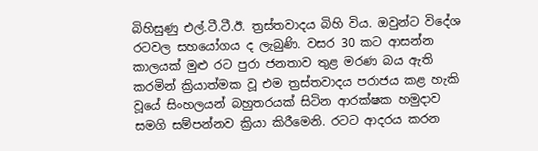බිහිසුණු එල්.ටී.ටී.ඊ. ත්‍රස්‌තවාදය බිහි විය. ඔවුන්ට විදේශ රටවල සහයෝගය ද ලැබුණි. වසර 30 කට ආසන්න කාලයක්‌ මුළු රට පුරා ජනතාව තුළ මරණ බය ඇති කරමින් ක්‍රියාත්මක වූ එම ත්‍රස්‌තවාදය පරාජය කළ හැකි වූයේ සිංහලයන් බහුතරයක්‌ සිටින ආරක්‌ෂක හමුදාව සමගි සම්පන්නව ක්‍රියා කිරීමෙනි. රටට ආදරය කරන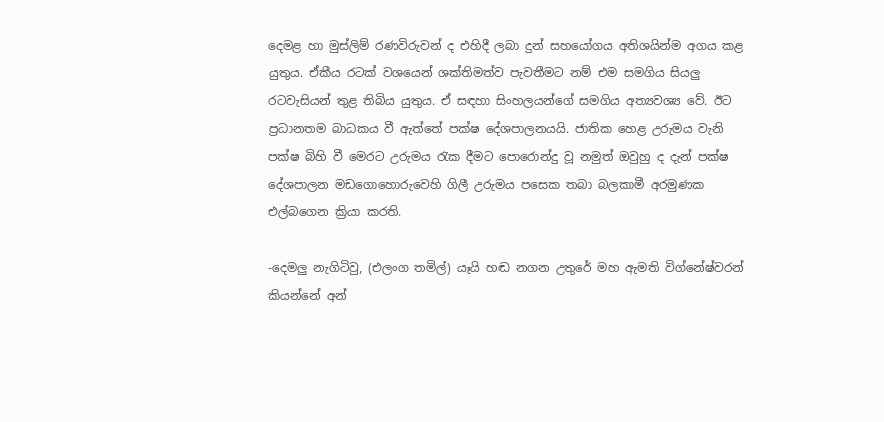දෙමළ හා මුස්‌ලිම් රණවිරුවන් ද එහිදී ලබා දුන් සහයෝගය අතිශයින්ම අගය කළ යුතුය. ඒකීය රටක්‌ වශයෙන් ශක්‌තිමත්ව පැවතීමට නම් එම සමගිය සියලු රටවැසියන් තුළ තිබිය යුතුය. ඒ සඳහා සිංහලයන්ගේ සමගිය අත්‍යවශ්‍ය වේ. ඊට ප්‍රධානතම බාධකය වී ඇත්තේ පක්‌ෂ දේශපාලනයයි. ජාතික හෙළ උරුමය වැනි පක්‌ෂ බිහි වී මෙරට උරුමය රැක දීමට පොරොන්දු වූ නමුත් ඔවුහු ද දැන් පක්‌ෂ දේශපාලන මඩගොහොරුවෙහි ගිලී උරුමය පසෙක තබා බලකාමී අරමුණක එල්බගෙන ක්‍රියා කරති.

-දෙමලු නැගිටිවු, (එලංග තමිල්) යෑයි හඬ නගන උතුරේ මහ ඇමති විග්නේෂ්වරන් කියන්නේ අන්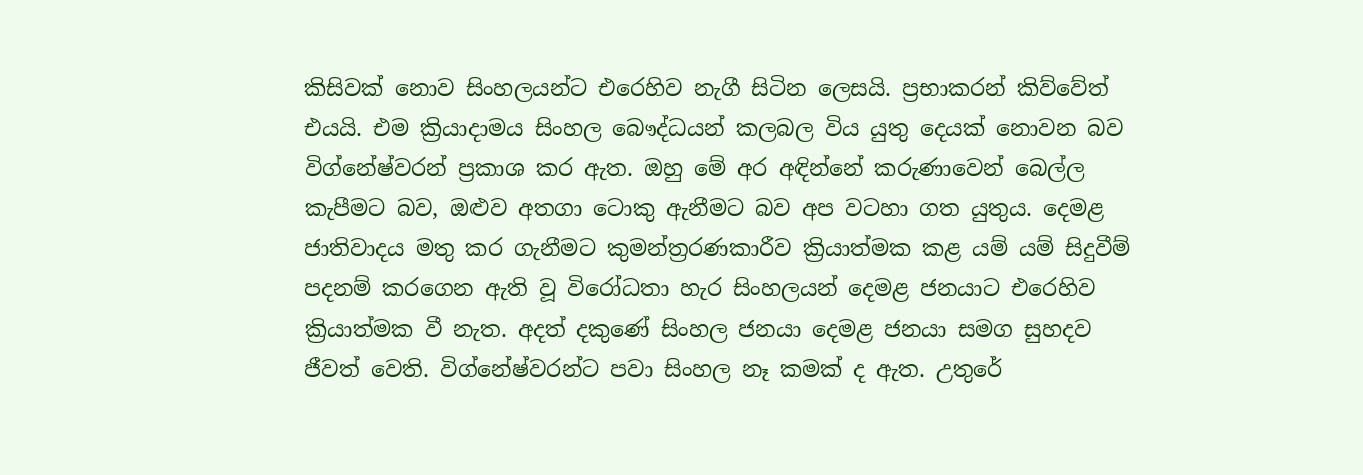කිසිවක්‌ නොව සිංහලයන්ට එරෙහිව නැගී සිටින ලෙසයි. ප්‍රභාකරන් කිව්වේත් එයයි. එම ක්‍රියාදාමය සිංහල බෞද්ධයන් කලබල විය යුතු දෙයක්‌ නොවන බව විග්නේෂ්වරන් ප්‍රකාශ කර ඇත. ඔහු මේ අර අඳින්නේ කරුණාවෙන් බෙල්ල කැපීමට බව, ඔළුව අතගා ටොකු ඇනීමට බව අප වටහා ගත යුතුය. දෙමළ ජාතිවාදය මතු කර ගැනීමට කුමන්ත්‍රරණකාරීව ක්‍රියාත්මක කළ යම් යම් සිදුවීම් පදනම් කරගෙන ඇති වූ විරෝධතා හැර සිංහලයන් දෙමළ ජනයාට එරෙහිව ක්‍රියාත්මක වී නැත. අදත් දකුණේ සිංහල ජනයා දෙමළ ජනයා සමග සුහදව ජීවත් වෙති. විග්නේෂ්වරන්ට පවා සිංහල නෑ කමක්‌ ද ඇත. උතුරේ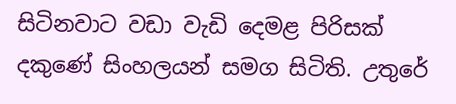සිටිනවාට වඩා වැඩි දෙමළ පිරිසක්‌ දකුණේ සිංහලයන් සමග සිටිති. උතුරේ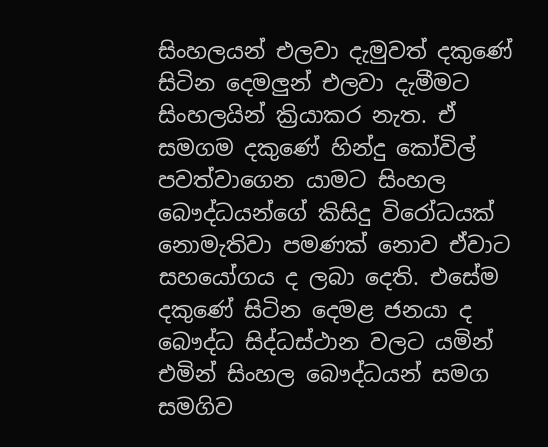සිංහලයන් එලවා දැමුවත් දකුණේ සිටින දෙමලුන් එලවා දැමීමට සිංහලයින් ක්‍රියාකර නැත. ඒ සමගම දකුණේ හින්දු කෝවිල් පවත්වාගෙන යාමට සිංහල බෞද්ධයන්ගේ කිසිදු විරෝධයක්‌ නොමැතිවා පමණක්‌ නොව ඒවාට සහයෝගය ද ලබා දෙති. එසේම දකුණේ සිටින දෙමළ ජනයා ද බෞද්ධ සිද්ධස්‌ථාන වලට යමින් එමින් සිංහල බෞද්ධයන් සමග සමගිව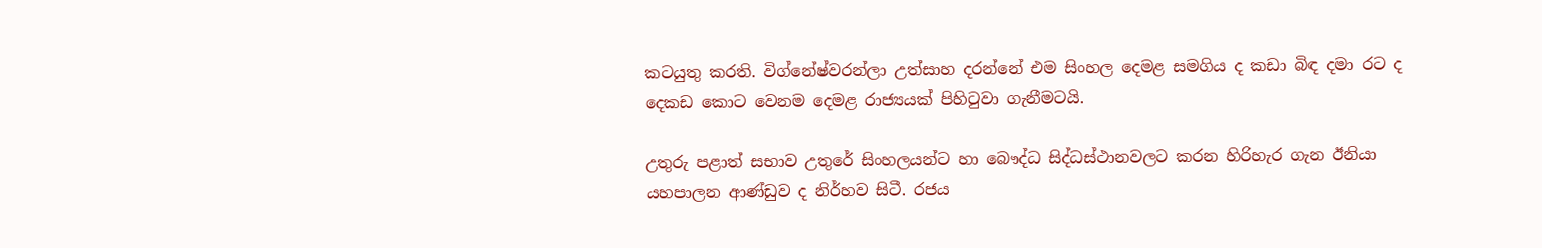කටයුතු කරති. විග්නේෂ්වරන්ලා උත්සාහ දරන්නේ එම සිංහල දෙමළ සමගිය ද කඩා බිඳ දමා රට ද දෙකඩ කොට වෙනම දෙමළ රාජ්‍යයක්‌ පිහිටුවා ගැනීමටයි.

උතුරු පළාත් සභාව උතුරේ සිංහලයන්ට හා බෞද්ධ සිද්ධස්‌ථානවලට කරන හිරිහැර ගැන ඊනියා යහපාලන ආණ්‌ඩුව ද නිර්හව සිටී. රජය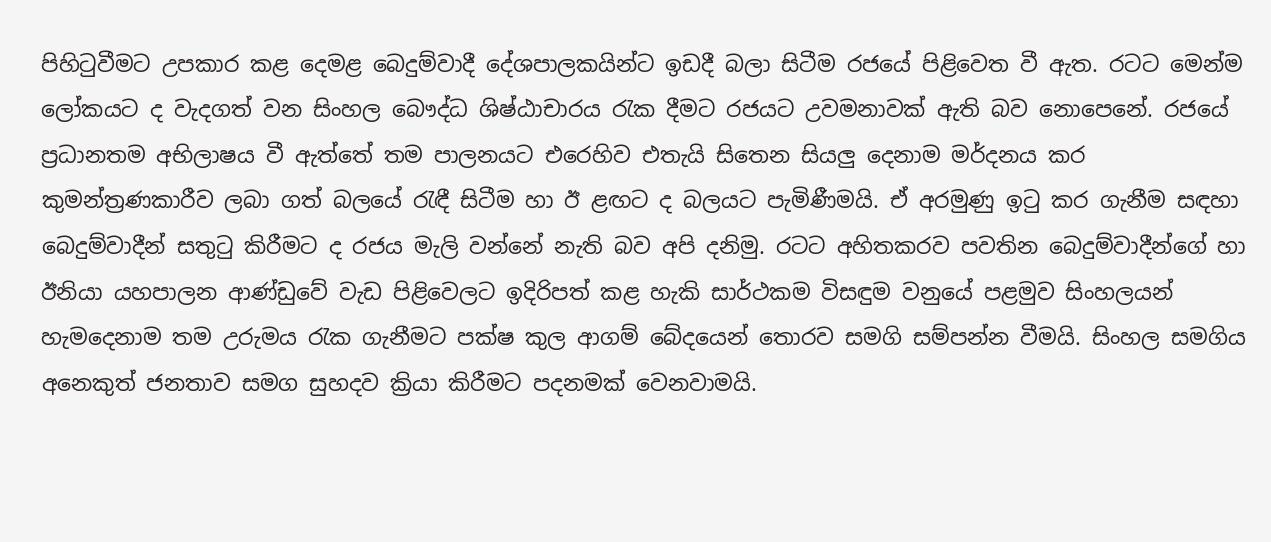පිහිටුවීමට උපකාර කළ දෙමළ බෙදුම්වාදී දේශපාලකයින්ට ඉඩදී බලා සිටීම රජයේ පිළිවෙත වී ඇත. රටට මෙන්ම ලෝකයට ද වැදගත් වන සිංහල බෞද්ධ ශිෂ්ඨාචාරය රැක දීමට රජයට උවමනාවක්‌ ඇති බව නොපෙනේ. රජයේ ප්‍රධානතම අභිලාෂය වී ඇත්තේ තම පාලනයට එරෙහිව එතැයි සිතෙන සියලු දෙනාම මර්දනය කර කුමන්ත්‍රණකාරීව ලබා ගත් බලයේ රැඳී සිටීම හා ඊ ළඟට ද බලයට පැමිණීමයි. ඒ අරමුණු ඉටු කර ගැනීම සඳහා බෙදුම්වාදීන් සතුටු කිරීමට ද රජය මැලි වන්නේ නැති බව අපි දනිමු. රටට අහිතකරව පවතින බෙදුම්වාදීන්ගේ හා ඊනියා යහපාලන ආණ්‌ඩුවේ වැඩ පිළිවෙලට ඉදිරිපත් කළ හැකි සාර්ථකම විසඳුම වනුයේ පළමුව සිංහලයන් හැමදෙනාම තම උරුමය රැක ගැනීමට පක්‌ෂ කුල ආගම් බේදයෙන් තොරව සමගි සම්පන්න වීමයි. සිංහල සමගිය අනෙකුත් ජනතාව සමග සුහදව ක්‍රියා කිරීමට පදනමක්‌ වෙනවාමයි.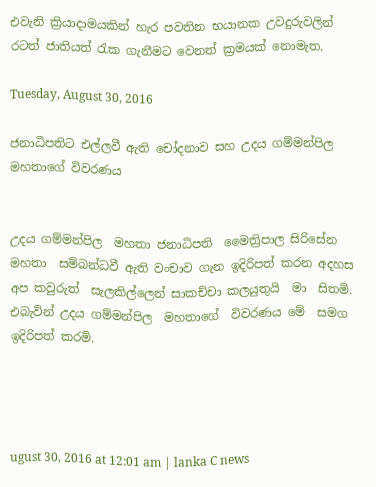එවැනි ක්‍රියාදාමයකින් හැර පවතින භයානක උවදුරුවලින් රටත් ජාතියත් රැක ගැනීමට වෙනත් ක්‍රමයක්‌ නොමැත.

Tuesday, August 30, 2016

ජනාධිපතිට එල්ලවී ඇති චෝදනාව සහ උදය ගම්මන්පිල මහතාගේ විවරණය


උදය ගම්මන්පිල  මහතා ජනාධිපති  මෛත්‍රිපාල සිරිසේන මහතා  සම්බන්ධවී ඇති වංචාව ගැන ඉදිරිපත් කරන අදහස අප කවුරුත්  සැලකිල්ලෙන් සාකච්චා කලයුතුයි  මා  සිතමි. එබැවින් උදය ගම්මන්පිල  මහතාගේ  විවරණය මේ  සමග ඉදිරිපත් කරමි.




ugust 30, 2016 at 12:01 am | lanka C news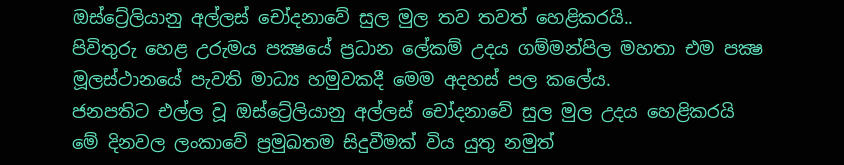ඔස්ට්‍රේලියානු අල්ලස් චෝදනාවේ සුල මුල තව තවත් හෙළිකරයි..
පිවිතුරු හෙළ උරුමය පක්‍ෂයේ ප්‍රධාන ලේකම් උදය ගම්මන්පිල මහතා එම පක්‍ෂ මූලස්ථානයේ පැවති මාධ්‍ය හමුවකදී මෙම අදහස් පල කලේය.
ජනපතිට එල්ල වූ ඔස්ට්‍රේලියානු අල්ලස් චෝදනාවේ සුල මුල උදය හෙළිකරයි
මේ දිනවල ලංකාවේ ප්‍රමුඛතම සිදුවීමක් විය යුතු නමුත්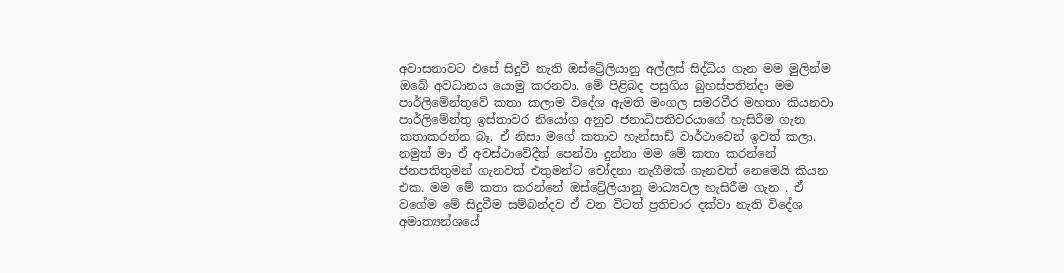අවාසනාවට එසේ සිදුවී නැති ඔස්ට්‍රේලියානු අල්ලස් සිද්ධිය ගැන මම මුලින්ම ඔබේ අවධානය යොමු කරනවා. මේ පිළිබද පසුගිය බුහස්පතින්දා මම පාර්ලිමේන්තුවේ කතා කලාම විදේශ ඇමති මංගල සමරවීර මහතා කියනවා පාර්ලිමේන්තු ඉස්තාවර නියෝග අනුව ජනාධිපතිවරයාගේ හැසිරීම ගැන කතාකරන්න බෑ. ඒ නිසා මගේ කතාව හැන්සාඩ් වාර්ථාවෙන් ඉවත් කලා. නමුත් මා ඒ අවස්ථාවේදීත් පෙන්වා දුන්නා මම මේ කතා කරන්නේ ජනපතිතුමන් ගැනවත් එතුමන්ට චෝදනා නැගීමක් ගැනවත් නෙමෙයි කියන එක. මම මේ කතා කරන්නේ ඔස්ට්‍රේලියානු මාධ්‍යවල හැසිරීම ගැන . ඒ වගේම මේ සිදුවීම සම්බන්දව ඒ වන විටත් ප්‍රතිචාර දක්වා නැති විදේශ අමාත්‍යන්ශයේ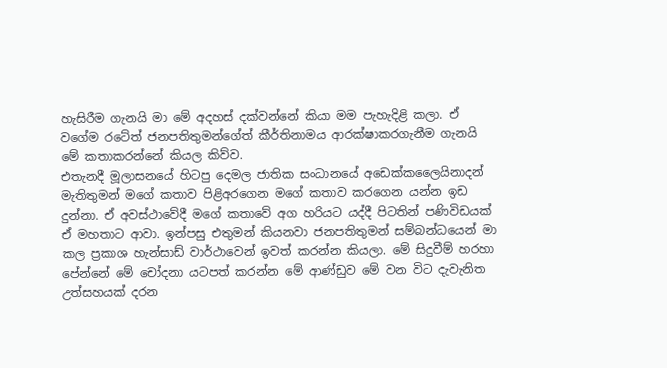හැසිරීම ගැනයි මා මේ අදහස් දක්වන්නේ කියා මම පැහැදිළි කලා. ඒ වගේම රටේත් ජනපතිතුමන්ගේත් කීර්තිනාමය ආරක්ෂාකරගැනීම ගැනයි මේ කතාකරන්නේ කියල කිව්ව.
එතැනදී මූලාසනයේ හිටපු දෙමල ජාතික සංධානයේ අඩෙක්කලෛයිනාදන් මැතිතුමන් මගේ කතාව පිළිඅරගෙන මගේ කතාව කරගෙන යන්න ඉඩ දුන්නා. ඒ අවස්ථාවේදී මගේ කතාවේ අග හරියට යද්දී පිටතින් පණිවිඩයක් ඒ මහතාට ආවා. ඉන්පසු එතුමන් කියනවා ජනපතිතුමන් සම්බන්ධයෙන් මා කල ප්‍රකාශ හැන්සාඩ් වාර්ථාවෙන් ඉවත් කරන්න කියලා. මේ සිදුවීම් හරහා පේන්නේ මේ චෝදනා යටපත් කරන්න මේ ආණ්ඩුව මේ වන විට දැවැනිත උත්සහයක් දරන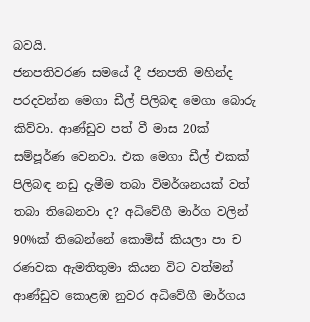බවයි.
ජනපතිවරණ සමයේ දී ජනපති මහින්ද පරදවන්න මෙගා ඩීල් පිලිබඳ මෙගා බොරු කිව්වා. ආණ්ඩුව පත් වී මාස 20ක් සම්පූර්ණ වෙනවා. එක මෙගා ඩීල් එකක් පිලිබඳ නඩු දැමීම තබා විමර්ශනයක් වත් තබා තිබෙනවා ද? අධිවේගී මාර්ග වලින් 90%ක් තිබෙන්නේ කොමිස් කියලා පා ච රණවක ඇමතිතුමා කියන විට වත්මන් ආණ්ඩුව කොළඹ නුවර අධිවේගී මාර්ගය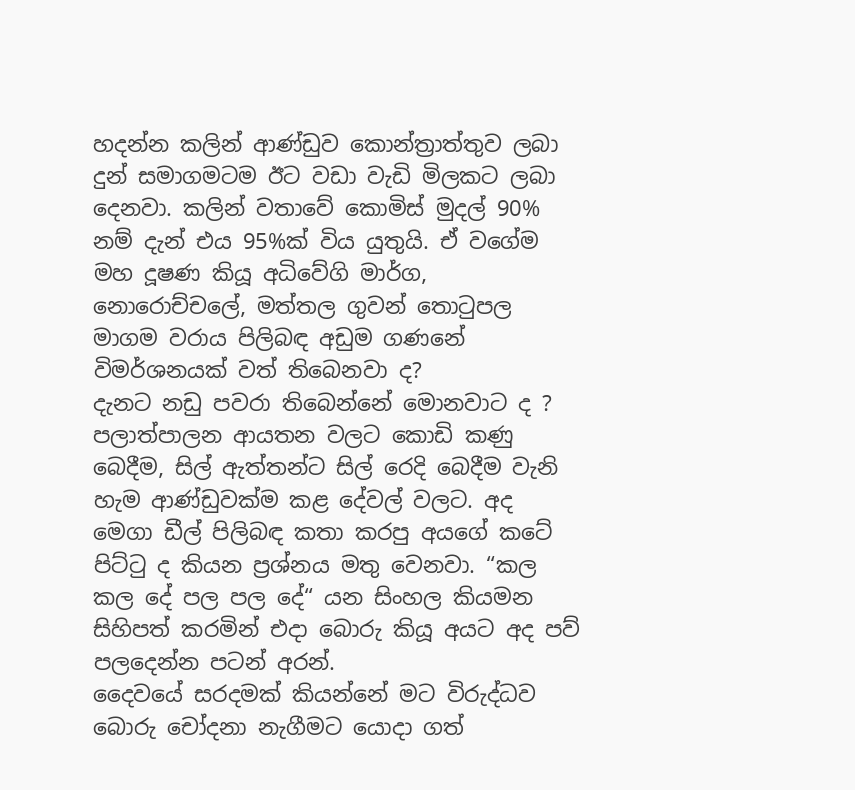හදන්න කලින් ආණ්ඩුව කොන්ත්‍රාත්තුව ලබා දුන් සමාගමටම ඊට වඩා වැඩි මිලකට ලබා දෙනවා. කලින් වතාවේ කොමිස් මුදල් 90% නම් දැන් එය 95%ක් විය යුතුයි. ඒ වගේම මහ දූෂණ කියූ අධිවේගි මාර්ග, නොරොච්චලේ, මත්තල ගුවන් තොටුපල මාගම වරාය පිලිබඳ අඩුම ගණනේ විමර්ශනයක් වත් තිබෙනවා ද?
දැනට නඩු පවරා තිබෙන්නේ මොනවාට ද ? පලාත්පාලන ආයතන වලට කොඩි කණු බෙදීම, සිල් ඇත්තන්ට සිල් රෙදි බෙදීම වැනි හැම ආණ්ඩුවක්ම කළ දේවල් වලට. අද මෙගා ඩීල් පිලිබඳ කතා කරපු අයගේ කටේ පිට්ටු ද කියන ප්‍රශ්නය මතු වෙනවා. “කල කල දේ පල පල දේ“ යන සිංහල කියමන සිහිපත් කරමින් එදා බොරු කියූ අයට අද පව් පලදෙන්න පටන් අරන්.
දෛවයේ සරදමක් කියන්නේ මට විරුද්ධව බොරු චෝදනා නැගීමට යොදා ගත්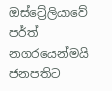ඔස්ට්‍රේලියාවේ පර්ත් නගරයෙන්මයි ජනපතිට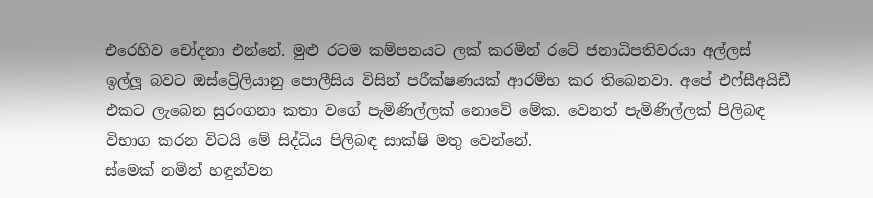එරෙහිව චෝදනා එන්නේ. මුළු රටම කම්පනයට ලක් කරමින් රටේ ජනාධිපතිවරයා අල්ලස් ඉල්ලූ බවට ඔස්ට්‍රේලියානු පොලීසිය විසින් පරීක්ෂණයක් ආරම්භ කර තිබෙනවා. අපේ එෆ්සීඅයිඩී එකට ලැබෙන සුරංගනා කතා වගේ පැමිණිල්ලක් නොවේ මේක. වෙනත් පැමිණිල්ලක් පිලිබඳ විභාග කරන විටයි මේ සිද්ධිය පිලිබඳ සාක්ෂි මතු වෙන්නේ.
ස්මෙක් නමින් හඳුන්වන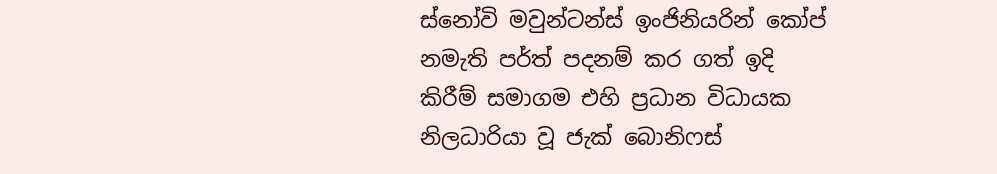ස්නෝවි මවුන්ටන්ස් ඉංජිනියරින් කෝප් නමැති පර්ත් පදනම් කර ගත් ඉදි කිරීම් සමාගම එහි ප්‍රධාන විධායක නිලධාරියා වූ ජැක් බොනිෆස්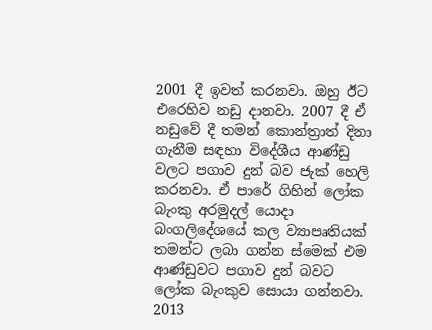2001 දී ඉවත් කරනවා. ඔහු ඊට එරෙහිව නඩු දානවා. 2007 දී ඒ නඩුවේ දී තමන් කොන්ත්‍රාත් දිනා ගැනීම සඳහා විදේශීය ආණ්ඩු වලට පගාව දුන් බව ජැක් හෙලි කරනවා. ඒ පාරේ ගිහින් ලෝක බැංකු අරමුදල් යොදා බංගලිදේශයේ කල ව්‍යාපෘතියක් තමන්ට ලබා ගන්න ස්මෙක් එම ආණ්ඩුවට පගාව දුන් බවට ලෝක බැංකුව සොයා ගන්නවා. 2013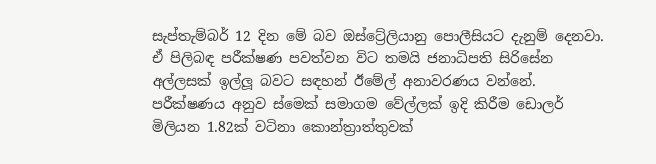සැප්තැම්බර් 12 දින මේ බව ඔස්ට්‍රේලියානු පොලීසියට දැනුම් දෙනවා. ඒ පිලිබඳ පරීක්ෂණ පවත්වන විට තමයි ජනාධිපති සිරිසේන අල්ලසක් ඉල්ලූ බවට සඳහන් ඊමේල් අනාවරණය වන්නේ.
පරීක්ෂණය අනුව ස්මෙක් සමාගම වේල්ලක් ඉදි කිරීම ඩොලර් මිලියන 1.82ක් වටිනා කොන්ත්‍රාත්තුවක්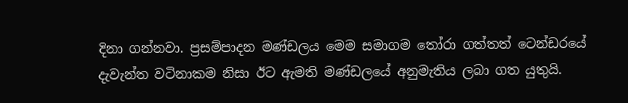දිනා ගන්නවා. ප්‍රසම්පාදන මණ්ඩලය මෙම සමාගම තෝරා ගත්තත් ටෙන්ඩරයේ දැවැන්ත වටිනාකම නිසා ඊට ඇමති මණ්ඩලයේ අනුමැතිය ලබා ගත යුතුයි.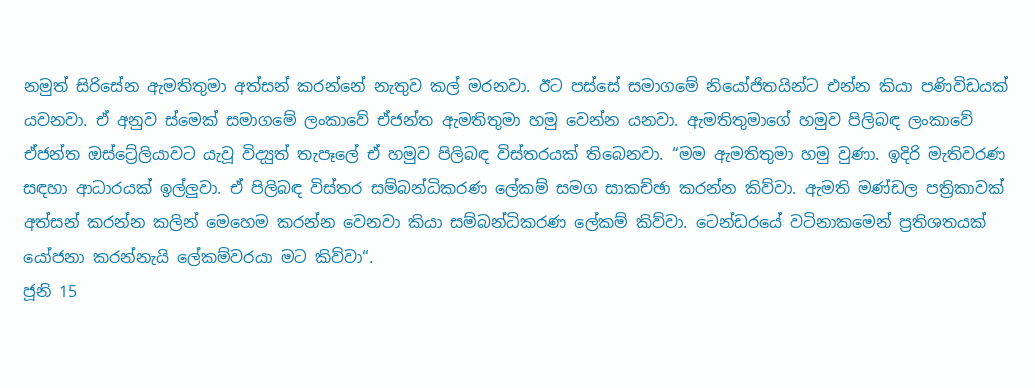නමුත් සිරිසේන ඇමතිතුමා අත්සන් කරන්නේ නැතුව කල් මරනවා. ඊට පස්සේ සමාගමේ නියෝජිතයින්ට එන්න කියා පණිවිඩයක් යවනවා. ඒ අනුව ස්මෙක් සමාගමේ ලංකාවේ ඒජන්ත ඇමතිතුමා හමු වෙන්න යනවා. ඇමතිතුමාගේ හමුව පිලිබඳ ලංකාවේ ඒජන්ත ඔස්ට්‍රේලියාවට යැවූ විද්‍යුත් තැපෑලේ ඒ හමුව පිලිබඳ විස්තරයක් තිබෙනවා. “මම ඇමතිතුමා හමු වුණා. ඉදිරි මැතිවරණ සඳහා ආධාරයක් ඉල්ලුවා. ඒ පිලිබඳ විස්තර සම්බන්ධිකරණ ලේකම් සමග සාකච්ඡා කරන්න කිව්වා. ඇමති මණ්ඩල පත්‍රිකාවක් අත්සන් කරන්න කලින් මෙහෙම කරන්න වෙනවා කියා සම්බන්ධිකරණ ලේකම් කිව්වා. ටෙන්ඩරයේ වටිනාකමෙන් ප්‍රතිශතයක් යෝජනා කරන්නැයි ලේකම්වරයා මට කිව්වා“.
ජූනි 15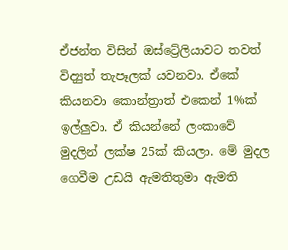ඒජන්ත විසින් ඔස්ට්‍රේලියාවට තවත් විද්‍යුත් තැපෑලක් යවනවා. ඒකේ කියනවා කොන්ත්‍රාත් එකෙන් 1%ක් ඉල්ලුවා. ඒ කියන්නේ ලංකාවේ මුදලින් ලක්ෂ 25ක් කියලා. මේ මුදල ගෙවීම උඩයි ඇමතිතුමා ඇමති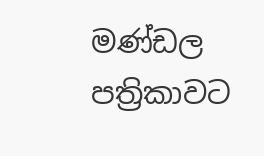මණ්ඩල පත්‍රිකාවට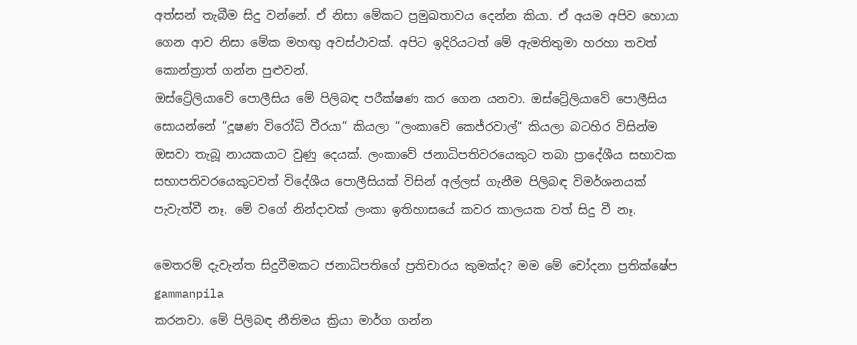අත්සන් තැබීම සිදු වන්නේ. ඒ නිසා මේකට ප්‍රමුඛතාවය දෙන්න කියා. ඒ අයම අපිව හොයා ගෙන ආව නිසා මේක මහඟු අවස්ථාවක්. අපිට ඉදිරියටත් මේ ඇමතිතුමා හරහා තවත් කොන්ත්‍රාත් ගන්න පුළුවන්.
ඔස්ට්‍රේලියාවේ පොලීසිය මේ පිලිබඳ පරීක්ෂණ කර ගෙන යනවා. ඔස්ට්‍රේලියාවේ පොලීසිය සොයන්නේ “දූෂණ විරෝධි වීරයා“ කියලා “ලංකාවේ කෙජ්රවාල්“ කියලා බටහිර විසින්ම ඔසවා තැබූ නායකයාට වුණු දෙයක්. ලංකාවේ ජනාධිපතිවරයෙකුට තබා ප්‍රාදේශීය සභාවක සභාපතිවරයෙකුටවත් විදේශීය පොලීසියක් විසින් අල්ලස් ගැනීම පිලිබඳ විමර්ශනයක් පැවැත්වී නෑ. මේ වගේ නින්දාවක් ලංකා ඉතිහාසයේ කවර කාලයක වත් සිදු වී නෑ.

මෙතරම් දැවැන්ත සිදුවීමකට ජනාධිපතිගේ ප්‍රතිචාරය කුමක්ද? මම මේ චෝදනා ප්‍රතික්ෂේප
gammanpila
කරනවා. මේ පිලිබඳ නීතිමය ක්‍රියා මාර්ග ගන්න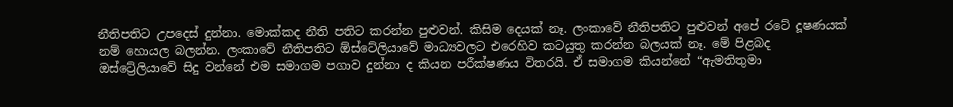නීතිපතිට උපදෙස් දුන්නා. මොක්කද නීති පතිට කරන්න පුළුවන්. කිසිම දෙයක් නෑ. ලංකාවේ නීතිපතිට පුළුවන් අපේ රටේ දූෂණයක් නම් හොයල බලන්න. ලංකාවේ නීතිපතිට ඕස්ටේලියාවේ මාධ්‍යවලට එරෙහිව කටයුතු කරන්න බලයක් නෑ. මේ පිළබද ඔස්ට්‍රේලියාවේ සිදු වන්නේ එම සමාගම පගාව දුන්නා ද කියන පරීක්ෂණය විතරයි. ඒ සමාගම කියන්නේ “ඇමතිතුමා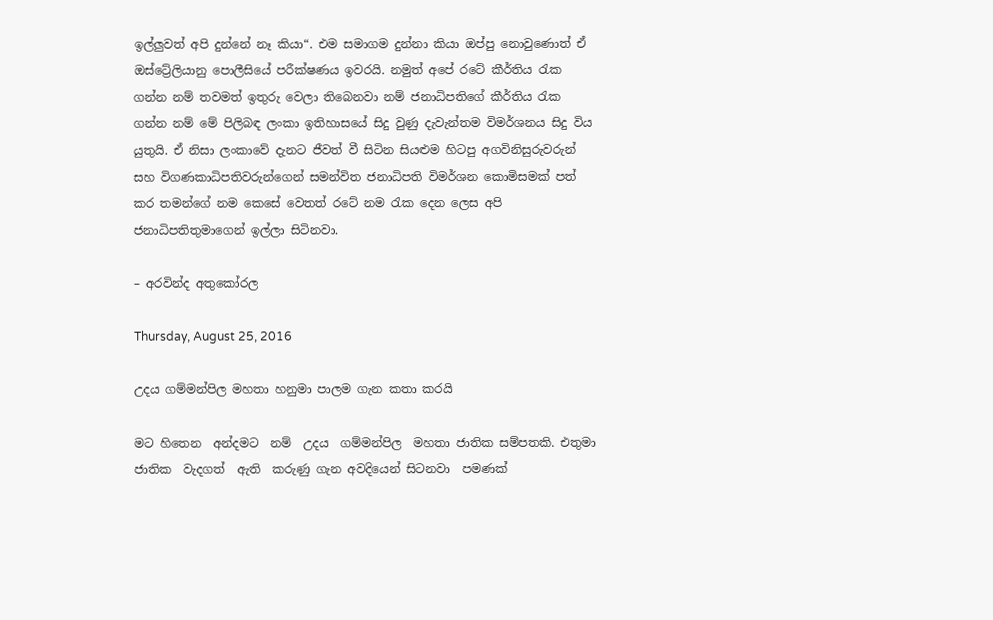ඉල්ලුවත් අපි දුන්නේ නෑ කියා“. එම සමාගම දුන්නා කියා ඔප්පු නොවුණොත් ඒ ඔස්ට්‍රේලියානු පොලීසියේ පරීක්ෂණය ඉවරයි. නමුත් අපේ රටේ කීර්තිය රැක ගන්න නම් තවමත් ඉතුරු වෙලා තිබෙනවා නම් ජනාධිපතිගේ කීර්තිය රැක ගන්න නම් මේ පිලිබඳ ලංකා ඉතිහාසයේ සිදු වුණු දැවැන්තම විමර්ශනය සිදු විය යුතුයි. ඒ නිසා ලංකාවේ දැනට ජීවත් වී සිටින සියළුම හිටපු අගවිනිසුරුවරුන් සහ විගණකාධිපතිවරුන්ගෙන් සමන්විත ජනාධිපති විමර්ශන කොමිසමක් පත් කර තමන්ගේ නම කෙසේ වෙතත් රටේ නම රැක දෙන ලෙස අපි ජනාධිපතිතුමාගෙන් ඉල්ලා සිටිනවා.

– අරවින්ද අතුකෝරල

Thursday, August 25, 2016

උදය ගම්මන්පිල මහතා හනුමා පාලම ගැන කතා කරයි

මට හිතෙන  අන්දමට  නම්  උදය  ගම්මන්පිල  මහතා ජාතික සම්පතකි. එතුමා ජාතික  වැදගත්  ඇති  කරුණු ගැන අවදියෙන් සිටනවා  පමණක්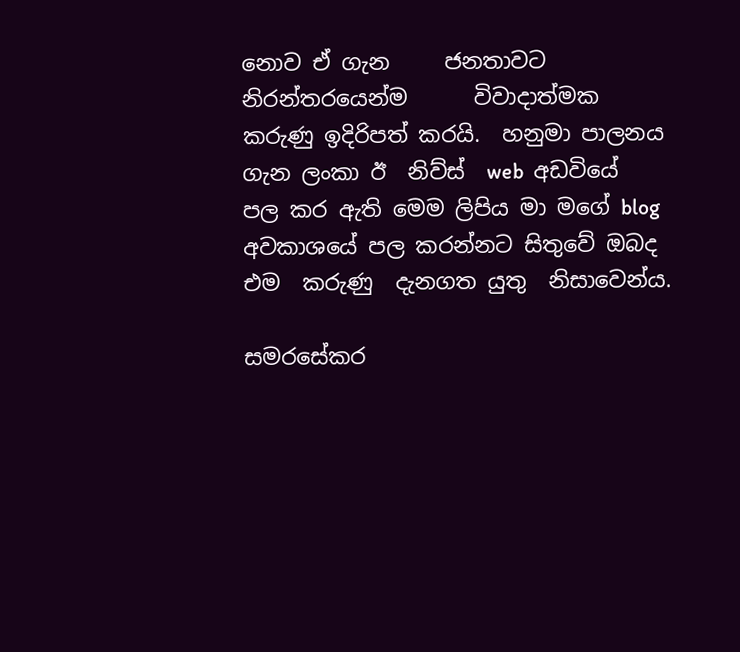නොව ඒ ගැන     ජනතාවට නිරන්තරයෙන්ම      විවාදාත්මක  කරුණු ඉදිරිපත් කරයි.  හනුමා පාලනය ගැන ලංකා ඊ  නිව්ස්  web  අඩවියේ  පල කර ඇති මෙම ලිපිය මා මගේ blog අවකාශයේ පල කරන්නට සිතුවේ ඔබද එම  කරුණු  දැනගත යුතු  නිසාවෙන්ය.

සමරසේකර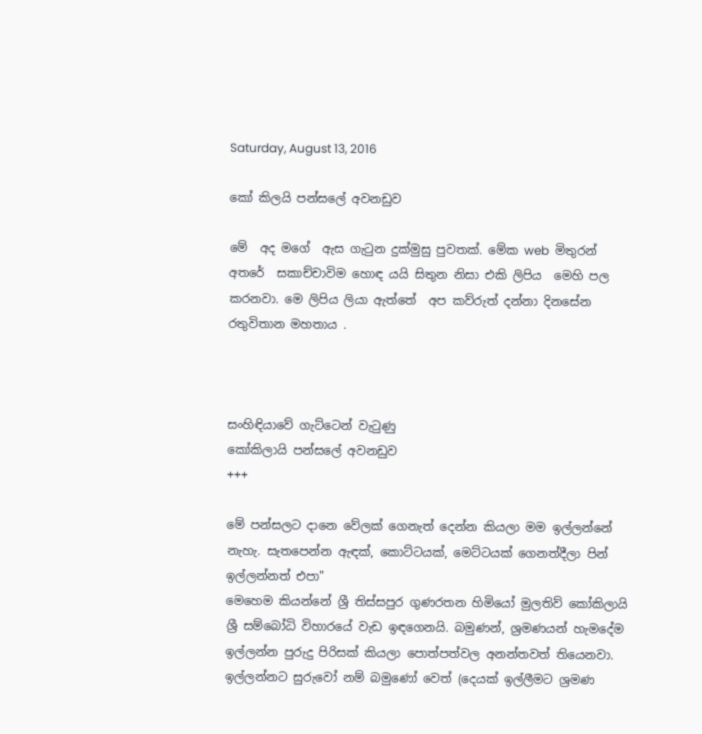Saturday, August 13, 2016

කෝ කිලයි පන්සලේ අවනඩුව

මේ  අද මගේ  ඇස ගැටුන දුක්මුසු පුවතක්. මේක web  මිතුරන්  අතරේ  සකාච්චාවිම හොඳ යයි සිතුන නිසා එකි ලිපිය  මෙහි පල කරනවා. මෙ ලිපිය ලියා ඇත්තේ  අප කව්රුත් දන්නා දිනසේන රතුවිතාන මහතාය .



සංහිඳියාවේ ගැට්‌ටෙන් වැටුණු
කෝකිලායි පන්සලේ අවනඩුව
+++

මේ පන්සලට දානෙ වේලක්‌ ගෙනැත් දෙන්න කියලා මම ඉල්ලන්නේ නැහැ. සැතපෙන්න ඇඳක්‌, කොට්‌ටයක්‌, මෙට්‌ටයක්‌ ගෙනත්දීලා පින් ඉල්ලන්නත් එපා"
මෙහෙම කියන්නේ ශ්‍රී තිස්‌සපුර ගුණරතන හිමියෝ මුලතිව් කෝකිලායි ශ්‍රී සම්බෝධි විහාරයේ වැඩ ඉඳගෙනයි. බමුණන්, ශ්‍රමණයන් හැමදේම ඉල්ලන්න පුරුදු පිරිසක්‌ කියලා පොත්පත්වල අනන්තවත් තියෙනවා. ඉල්ලන්නට සුරුවෝ නම් බමුණෝ වෙත් (දෙයක්‌ ඉල්ලීමට ශ්‍රමණ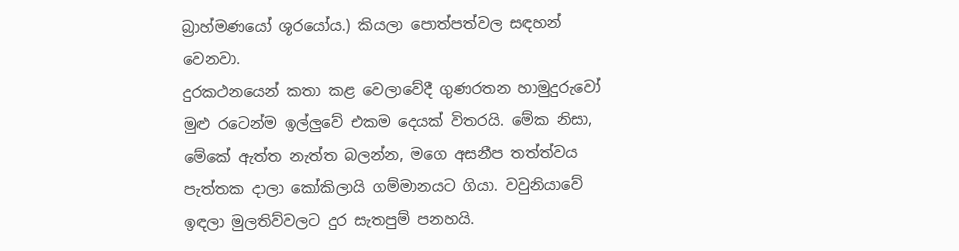බ්‍රාහ්මණයෝ ශූරයෝය.) කියලා පොත්පත්වල සඳහන් වෙනවා.
දුරකථනයෙන් කතා කළ වෙලාවේදී ගුණරතන හාමුදුරුවෝ මුළු රටෙන්ම ඉල්ලුවේ එකම දෙයක්‌ විතරයි. මේක නිසා, මේකේ ඇත්ත නැත්ත බලන්න, මගෙ අසනීප තත්ත්වය පැත්තක දාලා කෝකිලායි ගම්මානයට ගියා. වවුනියාවේ ඉඳලා මුලතිව්වලට දුර සැතපුම් පනහයි.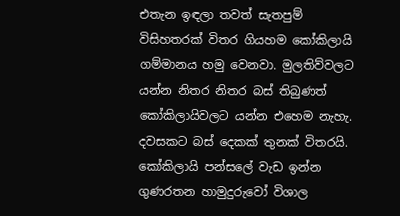එතැන ඉඳලා තවත් සැතපුම් විසිහතරක්‌ විතර ගියහම කෝකිලායි ගම්මානය හමු වෙනවා. මුලතිව්වලට යන්න නිතර නිතර බස්‌ තිබුණත් කෝකිලායිවලට යන්න එහෙම නැහැ. දවසකට බස්‌ දෙකක්‌ තුනක්‌ විතරයි.
කෝකිලායි පන්සලේ වැඩ ඉන්න ගුණරතන හාමුදුරුවෝ විශාල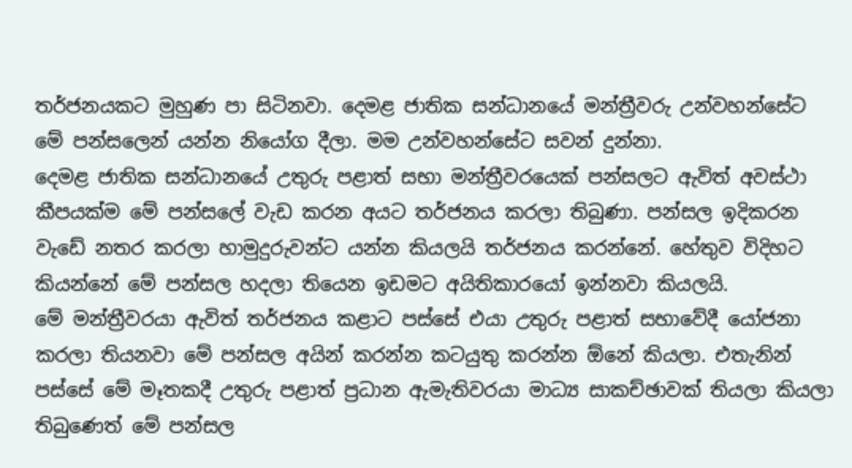තර්ජනයකට මුහුණ පා සිටිනවා. දෙමළ ජාතික සන්ධානයේ මන්ත්‍රීවරු උන්වහන්සේට මේ පන්සලෙන් යන්න නියෝග දීලා. මම උන්වහන්සේට සවන් දුන්නා.
දෙමළ ජාතික සන්ධානයේ උතුරු පළාත් සභා මන්ත්‍රීවරයෙක්‌ පන්සලට ඇවිත් අවස්‌ථා කීපයක්‌ම මේ පන්සලේ වැඩ කරන අයට තර්ජනය කරලා තිබුණා. පන්සල ඉදිකරන වැඩේ නතර කරලා හාමුදුරුවන්ට යන්න කියලයි තර්ජනය කරන්නේ. හේතුව විදිහට කියන්නේ මේ පන්සල හදලා තියෙන ඉඩමට අයිතිකාරයෝ ඉන්නවා කියලයි.
මේ මන්ත්‍රීවරයා ඇවිත් තර්ජනය කළාට පස්‌සේ එයා උතුරු පළාත් සභාවේදී යෝජනා කරලා තියනවා මේ පන්සල අයින් කරන්න කටයුතු කරන්න ඕනේ කියලා. එතැනින් පස්‌සේ මේ මෑතකදී උතුරු පළාත් ප්‍රධාන ඇමැතිවරයා මාධ්‍ය සාකච්ඡාවක්‌ තියලා කියලා තිබුණෙත් මේ පන්සල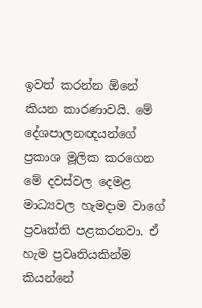ඉවත් කරන්න ඕනේ කියන කාරණාවයි. මේ දේශපාලනඥයන්ගේ ප්‍රකාශ මූලික කරගෙන මේ දවස්‌වල දෙමළ මාධ්‍යවල හැමදාම වාගේ ප්‍රවෘත්ති පළකරනවා. ඒ හැම ප්‍රවෘතියකින්ම කියන්නේ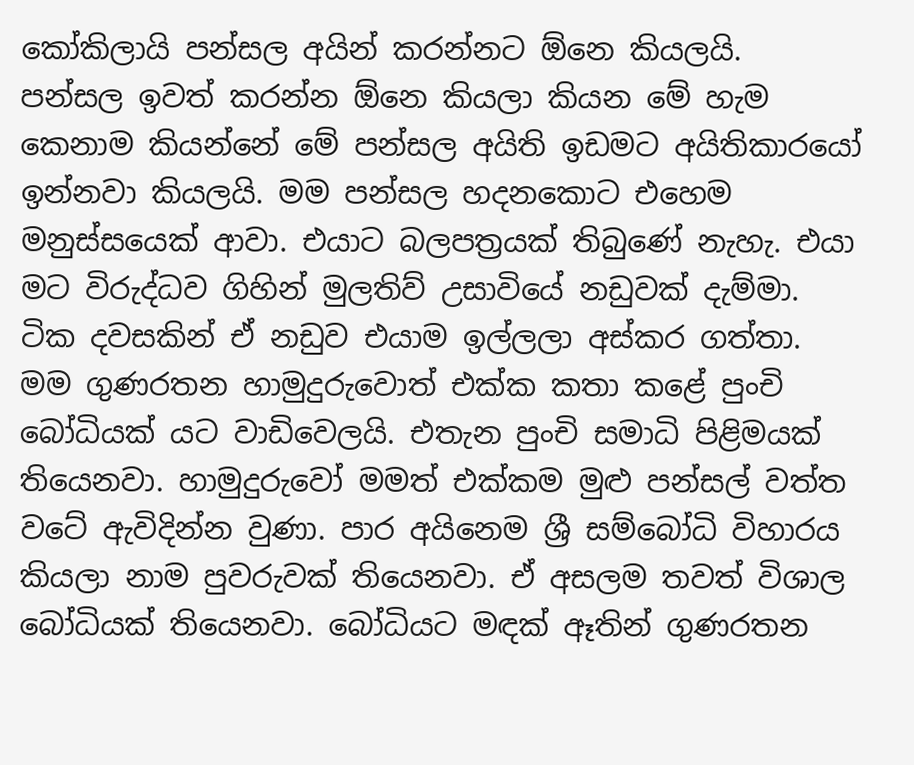කෝකිලායි පන්සල අයින් කරන්නට ඕනෙ කියලයි.
පන්සල ඉවත් කරන්න ඕනෙ කියලා කියන මේ හැම කෙනාම කියන්නේ මේ පන්සල අයිති ඉඩමට අයිතිකාරයෝ ඉන්නවා කියලයි. මම පන්සල හදනකොට එහෙම මනුස්‌සයෙක්‌ ආවා. එයාට බලපත්‍රයක්‌ තිබුණේ නැහැ. එයා මට විරුද්ධව ගිහින් මුලතිව් උසාවියේ නඩුවක්‌ දැම්මා. ටික දවසකින් ඒ නඩුව එයාම ඉල්ලලා අස්‌කර ගත්තා.
මම ගුණරතන හාමුදුරුවොත් එක්‌ක කතා කළේ පුංචි බෝධියක්‌ යට වාඩිවෙලයි. එතැන පුංචි සමාධි පිළිමයක්‌ තියෙනවා. හාමුදුරුවෝ මමත් එක්‌කම මුළු පන්සල් වත්ත වටේ ඇවිදින්න වුණා. පාර අයිනෙම ශ්‍රී සම්බෝධි විහාරය කියලා නාම පුවරුවක්‌ තියෙනවා. ඒ අසලම තවත් විශාල බෝධියක්‌ තියෙනවා. බෝධියට මඳක්‌ ඈතින් ගුණරතන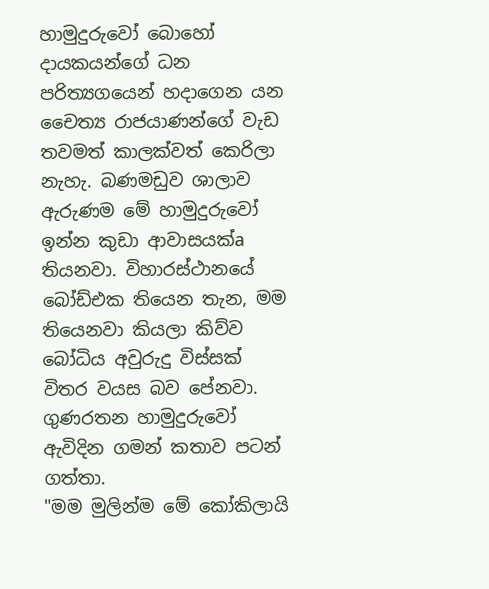හාමුදුරුවෝ බොහෝ දායකයන්ගේ ධන පරිත්‍යගයෙන් හදාගෙන යන චෛත්‍ය රාජයාණන්ගේ වැඩ තවමත් කාලක්‌වත් කෙරිලා නැහැ. බණමඩුව ශාලාව ඇරුණම මේ හාමුදුරුවෝ ඉන්න කුඩා ආවාසයක්‌a තියනවා. විහාරස්‌ථානයේ බෝඩ්එක තියෙන තැන, මම තියෙනවා කියලා කිව්ව බෝධිය අවුරුදු විස්‌සක්‌ විතර වයස බව පේනවා.
ගුණරතන හාමුදුරුවෝ ඇවිදින ගමන් කතාව පටන් ගත්තා.
"මම මුලින්ම මේ කෝකිලායි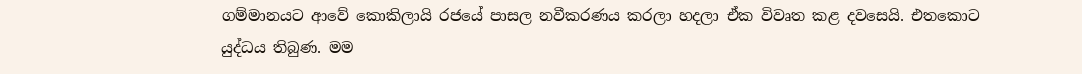ගම්මානයට ආවේ කොකිලායි රජයේ පාසල නවීකරණය කරලා හදලා ඒක විවෘත කළ දවසෙයි. එතකොට යුද්ධය තිබුණ. මම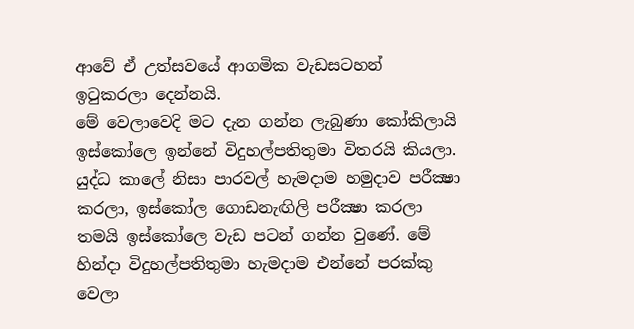ආවේ ඒ උත්සවයේ ආගමික වැඩසටහන් ඉටුකරලා දෙන්නයි.
මේ වෙලාවෙදි මට දැන ගන්න ලැබුණා කෝකිලායි ඉස්‌කෝලෙ ඉන්නේ විදුහල්පතිතුමා විතරයි කියලා. යුද්ධ කාලේ නිසා පාරවල් හැමදාම හමුදාව පරීක්‍ෂා කරලා, ඉස්‌කෝල ගොඩනැඟිලි පරීක්‍ෂා කරලා තමයි ඉස්‌කෝලෙ වැඩ පටන් ගන්න වුණේ. මේ හින්දා විදුහල්පතිතුමා හැමදාම එන්නේ පරක්‌කු වෙලා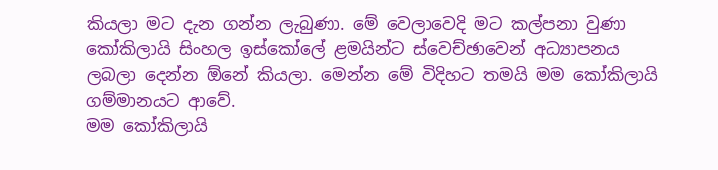කියලා මට දැන ගන්න ලැබුණා. මේ වෙලාවෙදි මට කල්පනා වුණා කෝකිලායි සිංහල ඉස්‌කෝලේ ළමයින්ට ස්‌වෙච්ඡාවෙන් අධ්‍යාපනය ලබලා දෙන්න ඕනේ කියලා. මෙන්න මේ විදිහට තමයි මම කෝකිලායි ගම්මානයට ආවේ.
මම කෝකිලායි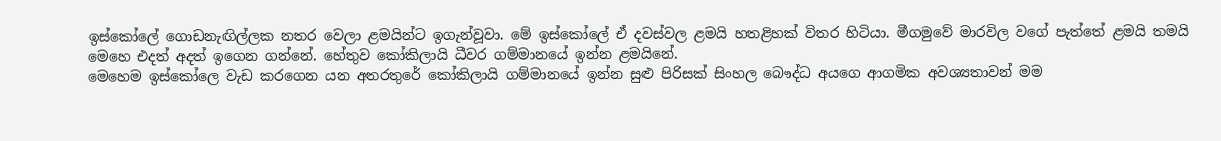ඉස්‌කෝලේ ගොඩනැඟිල්ලක නතර වෙලා ළමයින්ට ඉගැන්වූවා. මේ ඉස්‌කෝලේ ඒ දවස්‌වල ළමයි හතළිහක්‌ විතර හිටියා. මීගමුවේ මාරවිල වගේ පැත්තේ ළමයි තමයි මෙහෙ එදත් අදත් ඉගෙන ගන්නේ. හේතුව කෝකිලායි ධීවර ගම්මානයේ ඉන්න ළමයිනේ.
මෙහෙම ඉස්‌කෝලෙ වැඩ කරගෙන යන අතරතුරේ කෝකිලායි ගම්මානයේ ඉන්න සුළු පිරිසක්‌ සිංහල බෞද්ධ අයගෙ ආගමික අවශ්‍යතාවන් මම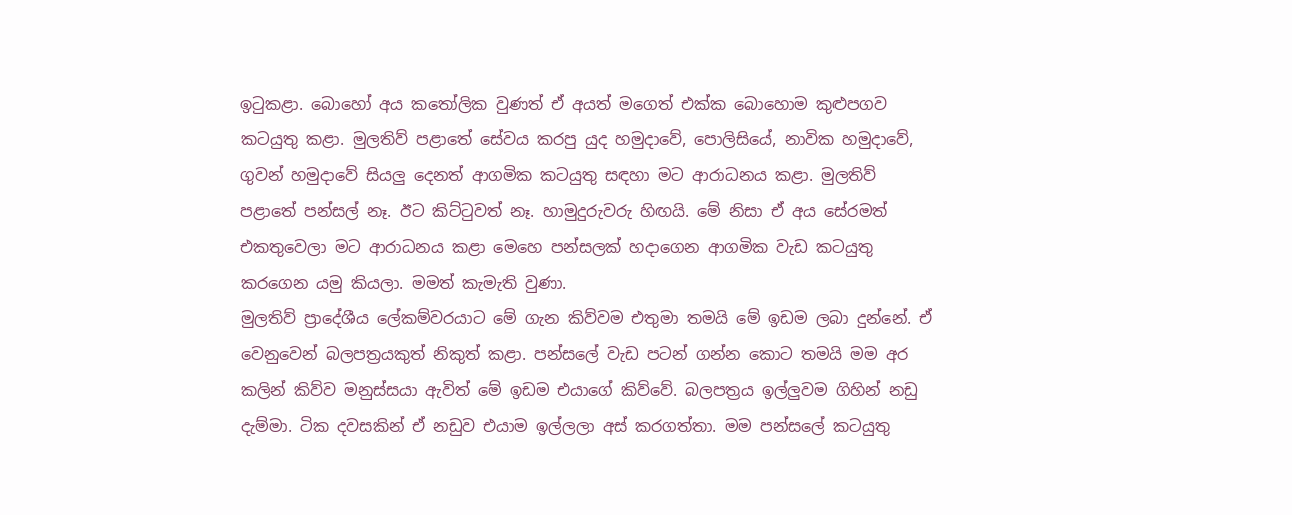ඉටුකළා. බොහෝ අය කතෝලික වුණත් ඒ අයත් මගෙත් එක්‌ක බොහොම කුළුපගව කටයුතු කළා. මුලතිව් පළාතේ සේවය කරපු යුද හමුදාවේ, පොලිසියේ, නාවික හමුදාවේ, ගුවන් හමුදාවේ සියලු දෙනත් ආගමික කටයුතු සඳහා මට ආරාධනය කළා. මුලතිව් පළාතේ පන්සල් නෑ. ඊට කිට්‌ටුවත් නෑ. හාමුදුරුවරු හිඟයි. මේ නිසා ඒ අය සේරමත් එකතුවෙලා මට ආරාධනය කළා මෙහෙ පන්සලක්‌ හදාගෙන ආගමික වැඩ කටයුතු කරගෙන යමු කියලා. මමත් කැමැති වුණා.
මුලතිව් ප්‍රාදේශීය ලේකම්වරයාට මේ ගැන කිව්වම එතුමා තමයි මේ ඉඩම ලබා දුන්නේ. ඒ වෙනුවෙන් බලපත්‍රයකුත් නිකුත් කළා. පන්සලේ වැඩ පටන් ගන්න කොට තමයි මම අර කලින් කිව්ව මනුස්‌සයා ඇවිත් මේ ඉඩම එයාගේ කිව්වේ. බලපත්‍රය ඉල්ලුවම ගිහින් නඩු දැම්මා. ටික දවසකින් ඒ නඩුව එයාම ඉල්ලලා අස්‌ කරගත්තා. මම පන්සලේ කටයුතු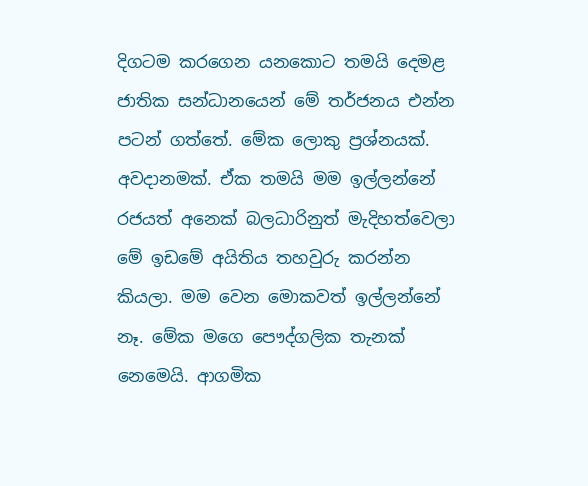දිගටම කරගෙන යනකොට තමයි දෙමළ ජාතික සන්ධානයෙන් මේ තර්ජනය එන්න පටන් ගත්තේ. මේක ලොකු ප්‍රශ්නයක්‌. අවදානමක්‌. ඒක තමයි මම ඉල්ලන්නේ රජයත් අනෙක්‌ බලධාරිනුත් මැදිහත්වෙලා මේ ඉඩමේ අයිතිය තහවුරු කරන්න කියලා. මම වෙන මොකවත් ඉල්ලන්නේ නෑ. මේක මගෙ පෞද්ගලික තැනක්‌ නෙමෙයි. ආගමික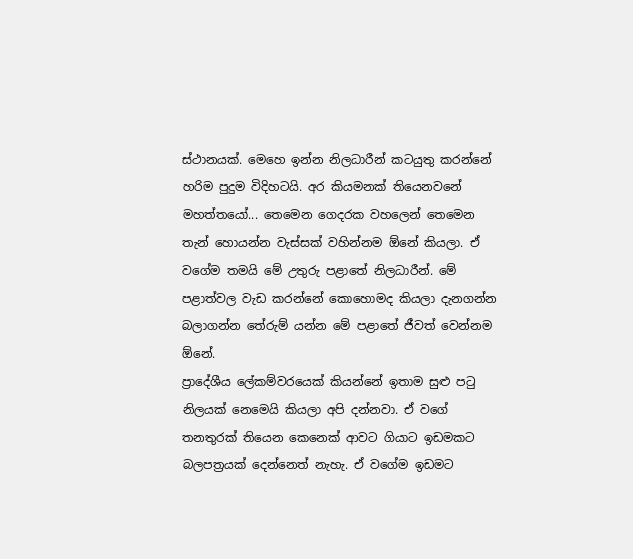ස්‌ථානයක්‌. මෙහෙ ඉන්න නිලධාරීන් කටයුතු කරන්නේ හරිම පුදුම විදිහටයි. අර කියමනක්‌ තියෙනවනේ මහත්තයෝ... තෙමෙන ගෙදරක වහලෙන් තෙමෙන තැන් හොයන්න වැස්‌සක්‌ වහින්නම ඕනේ කියලා. ඒ වගේම තමයි මේ උතුරු පළාතේ නිලධාරීන්. මේ පළාත්වල වැඩ කරන්නේ කොහොමද කියලා දැනගන්න බලාගන්න තේරුම් යන්න මේ පළාතේ ජීවත් වෙන්නම ඕනේ.
ප්‍රාදේශීය ලේකම්වරයෙක්‌ කියන්නේ ඉතාම සුළු පටු නිලයක්‌ නෙමෙයි කියලා අපි දන්නවා. ඒ වගේ තනතුරක්‌ තියෙන කෙනෙක්‌ ආවට ගියාට ඉඩමකට බලපත්‍රයක්‌ දෙන්නෙත් නැහැ. ඒ වගේම ඉඩමට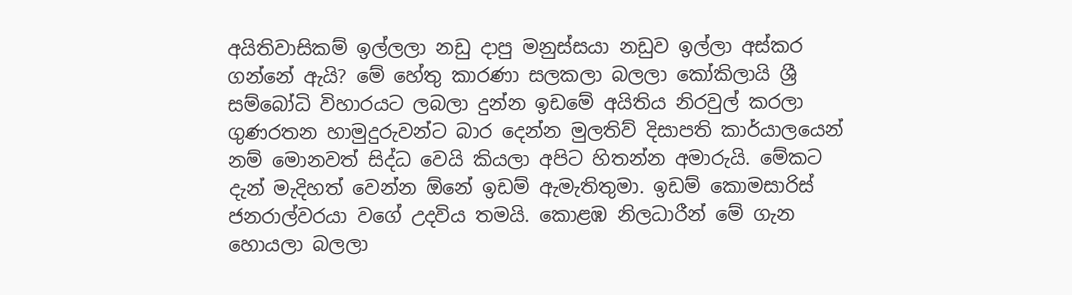අයිතිවාසිකම් ඉල්ලලා නඩු දාපු මනුස්‌සයා නඩුව ඉල්ලා අස්‌කර ගන්නේ ඇයි? මේ හේතු කාරණා සලකලා බලලා කෝකිලායි ශ්‍රී සම්බෝධි විහාරයට ලබලා දුන්න ඉඩමේ අයිතිය නිරවුල් කරලා ගුණරතන හාමුදුරුවන්ට බාර දෙන්න මුලතිව් දිසාපති කාර්යාලයෙන් නම් මොනවත් සිද්ධ වෙයි කියලා අපිට හිතන්න අමාරුයි. මේකට දැන් මැදිහත් වෙන්න ඕනේ ඉඩම් ඇමැතිතුමා. ඉඩම් කොමසාරිස්‌ ජනරාල්වරයා වගේ උදවිය තමයි. කොළඹ නිලධාරීන් මේ ගැන හොයලා බලලා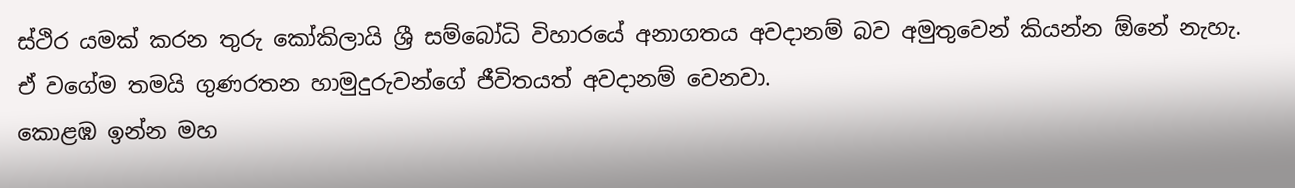ස්‌ථිර යමක්‌ කරන තුරු කෝකිලායි ශ්‍රී සම්බෝධි විහාරයේ අනාගතය අවදානම් බව අමුතුවෙන් කියන්න ඕනේ නැහැ. ඒ වගේම තමයි ගුණරතන හාමුදුරුවන්ගේ ජීවිතයත් අවදානම් වෙනවා.
කොළඹ ඉන්න මහ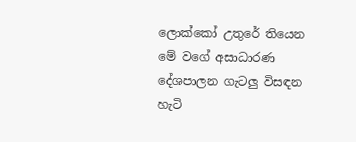ලොක්‌කෝ උතුරේ තියෙන මේ වගේ අසාධාරණ දේශපාලන ගැටලු විසඳන හැටි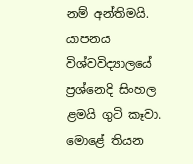නම් අන්තිමයි. යාපනය විශ්වවිද්‍යාලයේ ප්‍රශ්නෙදි සිංහල ළමයි ගුටි කෑවා. මොළේ තියන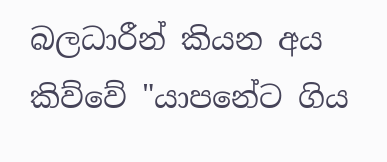බලධාරීන් කියන අය කිව්වේ "යාපනේට ගිය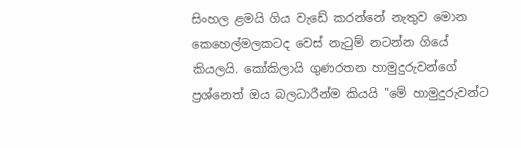සිංහල ළමයි ගිය වැඩේ කරන්නේ නැතුව මොන කෙහෙල්මලකටද වෙස්‌ නැටුම් නටන්න ගියේ කියලයි. කෝකිලායි ගුණරතන හාමුදුරුවන්ගේ ප්‍රශ්නෙත් ඔය බලධාරීන්ම කියයි "මේ හාමුදුරුවන්ට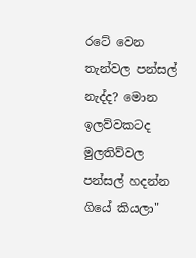රටේ වෙන තැන්වල පන්සල් නැද්ද? මොන ඉලව්වකටද මුලතිව්වල පන්සල් හදන්න ගියේ කියලා"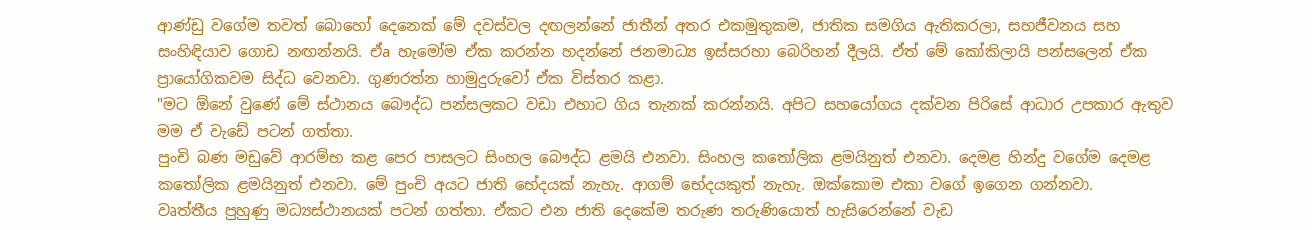ආණ්‌ඩු වගේම තවත් බොහෝ දෙනෙක්‌ මේ දවස්‌වල දඟලන්නේ ජාතීන් අතර එකමුතුකම, ජාතික සමගිය ඇතිකරලා, සහජීවනය සහ සංහිඳියාව ගොඩ නඟන්නයි. ඒa හැමෝම ඒක කරන්න හදන්නේ ජනමාධ්‍ය ඉස්‌සරහා බෙරිහන් දීලයි. ඒත් මේ කෝකිලායි පන්සලෙන් ඒක ප්‍රායෝගිකවම සිද්ධ වෙනවා. ගුණරත්න හාමුදුරුවෝ ඒක විස්‌තර කළා.
"මට ඕනේ වුණේ මේ ස්‌ථානය බෞද්ධ පන්සලකට වඩා එහාට ගිය තැනක්‌ කරන්නයි. අපිට සහයෝගය දක්‌වන පිරිසේ ආධාර උපකාර ඇතුව මම ඒ වැඩේ පටන් ගත්තා.
පුංචි බණ මඩුවේ ආරම්භ කළ පෙර පාසලට සිංහල බෞද්ධ ළමයි එනවා. සිංහල කතෝලික ළමයිනුත් එනවා. දෙමළ හින්දු වගේම දෙමළ කතෝලික ළමයිනුත් එනවා. මේ පුංචි අයට ජාති භේදයක්‌ නැහැ. ආගම් භේදයකුත් නැහැ. ඔක්‌කොම එකා වගේ ඉගෙන ගන්නවා.
වෘත්තීය පුහුණු මධ්‍යස්‌ථානයක්‌ පටන් ගත්තා. ඒකට එන ජාති දෙකේම තරුණ තරුණියොත් හැසිරෙන්නේ වැඩ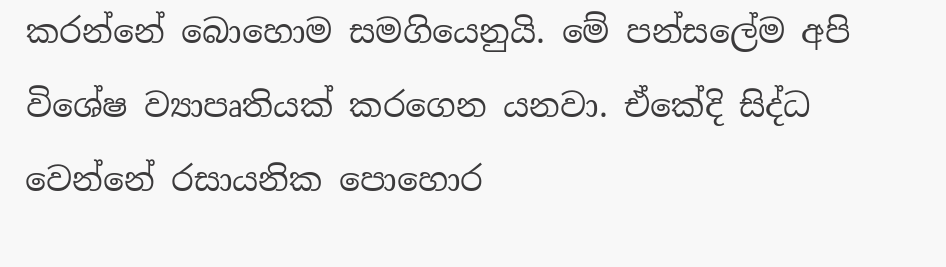කරන්නේ බොහොම සමගියෙනුයි. මේ පන්සලේම අපි විශේෂ ව්‍යාපෘතියක්‌ කරගෙන යනවා. ඒකේදි සිද්ධ වෙන්නේ රසායනික පොහොර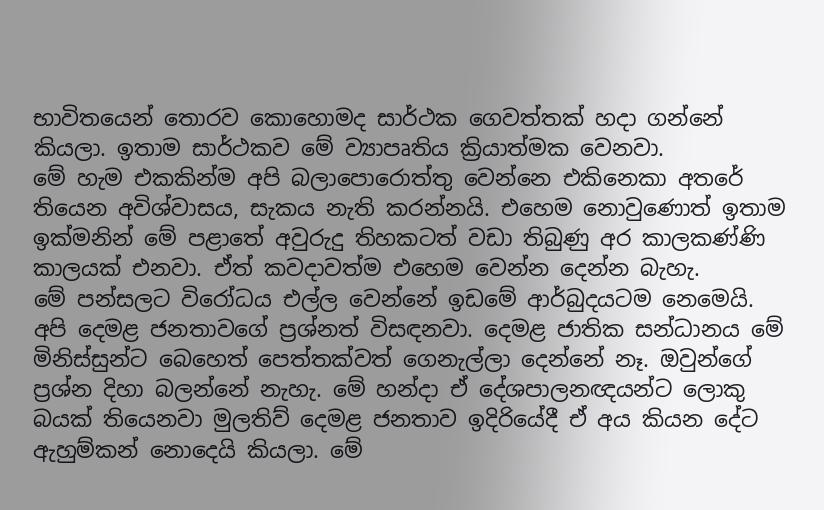භාවිතයෙන් තොරව කොහොමද සාර්ථක ගෙවත්තක්‌ හදා ගන්නේ කියලා. ඉතාම සාර්ථකව මේ ව්‍යාපෘතිය ක්‍රියාත්මක වෙනවා.
මේ හැම එකකින්ම අපි බලාපොරොත්තු වෙන්නෙ එකිනෙකා අතරේ තියෙන අවිශ්වාසය, සැකය නැති කරන්නයි. එහෙම නොවුණොත් ඉතාම ඉක්‌මනින් මේ පළාතේ අවුරුදු තිහකටත් වඩා තිබුණු අර කාලකණ්‌ණි කාලයක්‌ එනවා. ඒත් කවදාවත්ම එහෙම වෙන්න දෙන්න බැහැ.
මේ පන්සලට විරෝධය එල්ල වෙන්නේ ඉඩමේ ආර්බුදයටම නෙමෙයි. අපි දෙමළ ජනතාවගේ ප්‍රශ්නත් විසඳනවා. දෙමළ ජාතික සන්ධානය මේ මිනිස්‌සුන්ට බෙහෙත් පෙත්තක්‌වත් ගෙනැල්ලා දෙන්නේ නෑ. ඔවුන්ගේ ප්‍රශ්න දිහා බලන්නේ නැහැ. මේ හන්දා ඒ දේශපාලනඥයන්ට ලොකු බයක්‌ තියෙනවා මුලතිව් දෙමළ ජනතාව ඉදිරියේදී ඒ අය කියන දේට ඇහුම්කන් නොදෙයි කියලා. මේ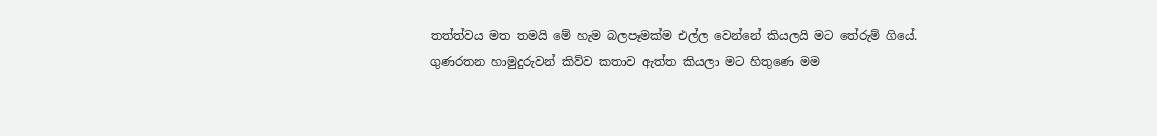තත්ත්වය මත තමයි මේ හැම බලපෑමක්‌ම එල්ල වෙන්නේ කියලයි මට තේරුම් ගියේ.
ගුණරතන හාමුදුරුවන් කිව්ව කතාව ඇත්ත කියලා මට හිතුණෙ මම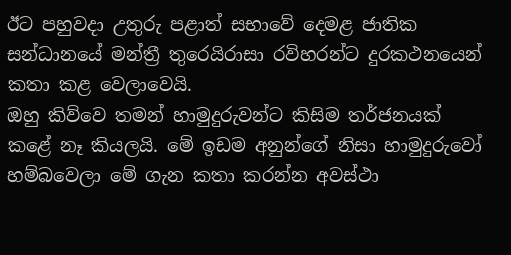ඊට පහුවදා උතුරු පළාත් සභාවේ දෙමළ ජාතික සන්ධානයේ මන්ත්‍රී තුරෙයිරාසා රවිහරන්ට දුරකථනයෙන් කතා කළ වෙලාවෙයි.
ඔහු කිව්වෙ තමන් හාමුදුරුවන්ට කිසිම තර්ජනයක්‌ කළේ නෑ කියලයි. මේ ඉඩම අනුන්ගේ නිසා හාමුදුරුවෝ හම්බවෙලා මේ ගැන කතා කරන්න අවස්‌ථා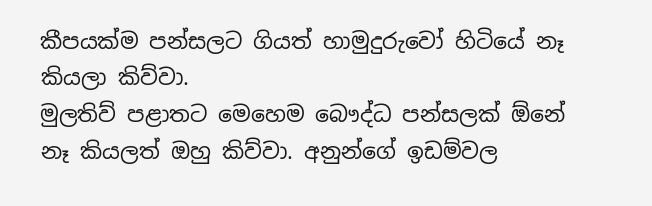කීපයක්‌ම පන්සලට ගියත් හාමුදුරුවෝ හිටියේ නෑ කියලා කිව්වා.
මුලතිව් පළාතට මෙහෙම බෞද්ධ පන්සලක්‌ ඕනේ නෑ කියලත් ඔහු කිව්වා. අනුන්ගේ ඉඩම්වල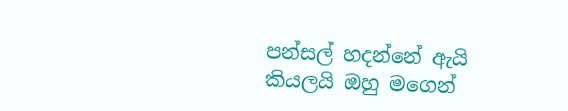පන්සල් හදන්නේ ඇයි කියලයි ඔහු මගෙන්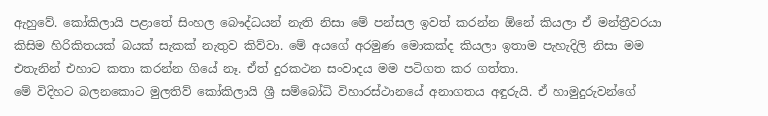ඇහුවේ. කෝකිලායි පළාතේ සිංහල බෞද්ධයන් නැති නිසා මේ පන්සල ඉවත් කරන්න ඕනේ කියලා ඒ මන්ත්‍රීවරයා කිසිම හිරිකිතයක්‌ බයක්‌ සැකක්‌ නැතුව කිව්වා. මේ අයගේ අරමුණ මොකක්‌ද කියලා ඉතාම පැහැදිලි නිසා මම එතැනින් එහාට කතා කරන්න ගියේ නෑ. ඒත් දුරකථන සංවාදය මම පටිගත කර ගත්තා.
මේ විදිහට බලනකොට මුලතිව් කෝකිලායි ශ්‍රී සම්බෝධි විහාරස්‌ථානයේ අනාගතය අඳුරුයි. ඒ හාමුදුරුවන්ගේ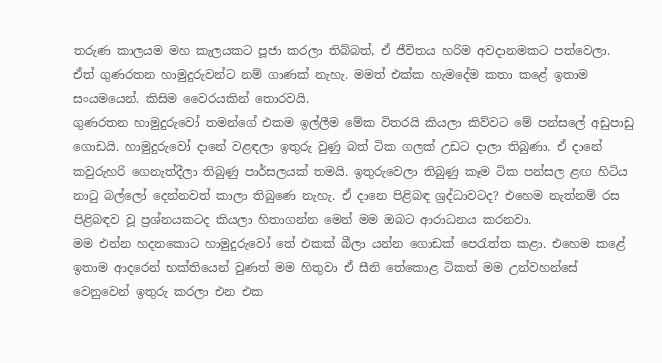තරුණ කාලයම මහ කැලයකට පූජා කරලා තිබ්බත්, ඒ ජීවිතය හරිම අවදානමකට පත්වෙලා. ඒත් ගුණරතන හාමුදුරුවන්ට නම් ගාණක්‌ නැහැ. මමත් එක්‌ක හැමදේම කතා කළේ ඉතාම සංයමයෙන්. කිසිම වෛරයකින් තොරවයි.
ගුණරතන හාමුදුරුවෝ තමන්ගේ එකම ඉල්ලීම මේක විතරයි කියලා කිව්වට මේ පන්සලේ අඩුපාඩු ගොඩයි. හාමුදුරුවෝ දානේ වළඳලා ඉතුරු වුණු බත් ටික ගලක්‌ උඩට දාලා තිබුණා. ඒ දානේ කවුරුහරි ගෙනැත්දීලා තිබුණු පාර්සලයක්‌ තමයි. ඉතුරුවෙලා තිබුණු කෑම ටික පන්සල ළඟ හිටිය නාටු බල්ලෝ දෙන්නවත් කාලා තිබුණෙ නැහැ. ඒ දානෙ පිළිබඳ ශ්‍රද්ධාවටද? එහෙම නැත්නම් රස පිළිබඳව වූ ප්‍රශ්නයකටද කියලා හිතාගන්න මෙන් මම ඔබට ආරාධනය කරනවා.
මම එන්න හදනකොට හාමුදුරුවෝ තේ එකක්‌ බීලා යන්න ගොඩක්‌ පෙරැත්ත කළා. එහෙම කළේ ඉතාම ආදරෙන් භක්‌තියෙන් වුණත් මම හිතුවා ඒ සීනි තේකොළ ටිකත් මම උන්වහන්සේ වෙනුවෙන් ඉතුරු කරලා එන එක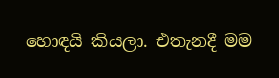හොඳයි කියලා. එතැනදී මම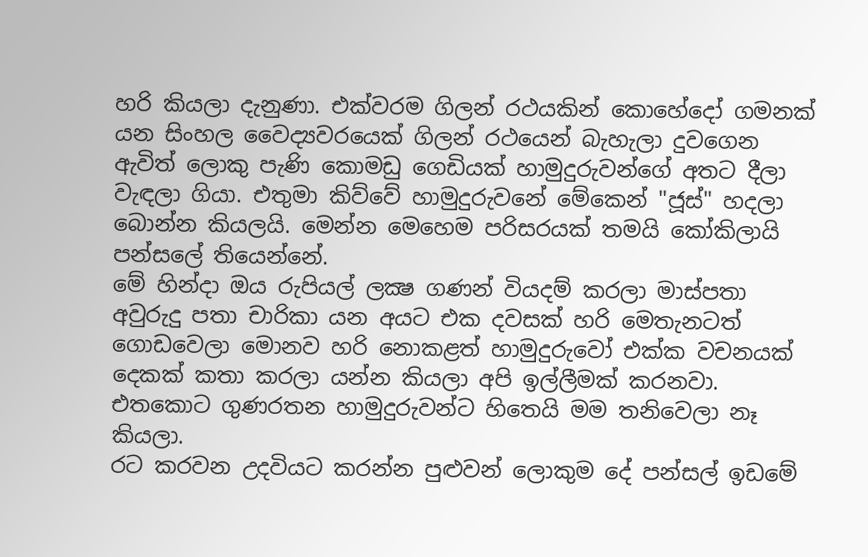හරි කියලා දැනුණා. එක්‌වරම ගිලන් රථයකින් කොහේදෝ ගමනක්‌ යන සිංහල වෛද්‍යවරයෙක්‌ ගිලන් රථයෙන් බැහැලා දුවගෙන ඇවිත් ලොකු පැණි කොමඩු ගෙඩියක්‌ හාමුදුරුවන්ගේ අතට දීලා වැඳලා ගියා. එතුමා කිව්වේ හාමුදුරුවනේ මේකෙන් "ජූස්‌" හදලා බොන්න කියලයි. මෙන්න මෙහෙම පරිසරයක්‌ තමයි කෝකිලායි පන්සලේ තියෙන්නේ.
මේ හින්දා ඔය රුපියල් ලක්‍ෂ ගණන් වියදම් කරලා මාස්‌පතා අවුරුදු පතා චාරිකා යන අයට එක දවසක්‌ හරි මෙතැනටත් ගොඩවෙලා මොනව හරි නොකළත් හාමුදුරුවෝ එක්‌ක වචනයක්‌ දෙකක්‌ කතා කරලා යන්න කියලා අපි ඉල්ලීමක්‌ කරනවා. එතකොට ගුණරතන හාමුදුරුවන්ට හිතෙයි මම තනිවෙලා නෑ කියලා.
රට කරවන උදවියට කරන්න පුළුවන් ලොකුම දේ පන්සල් ඉඩමේ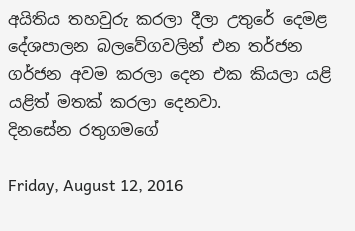අයිතිය තහවුරු කරලා දීලා උතුරේ දෙමළ දේශපාලන බලවේගවලින් එන තර්ජන ගර්ජන අවම කරලා දෙන එක කියලා යළි යළිත් මතක්‌ කරලා දෙනවා.
දිනසේන රතුගමගේ

Friday, August 12, 2016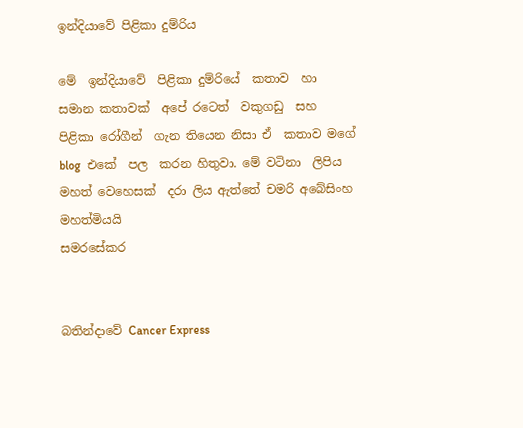ඉන්දියාවේ පිළිකා දුම්රිය

මේ  ඉන්දියාවේ  පිළිකා දුම්රියේ  කතාව  හා සමාන කතාවක්  අපේ රටෙත්  වකුගඩු  සහ පිළිකා රෝගීන්  ගැන තියෙන නිසා ඒ  කතාව මගේ blog  එකේ  පල  කරන හිතුවා. මේ වටිනා  ලිපිය  මහත් වෙහෙසක්  දරා ලිය ඇත්තේ චමරි අබේසිංහ  මහත්මියයි
සමරසේකර


බතින්දාවේ Cancer Express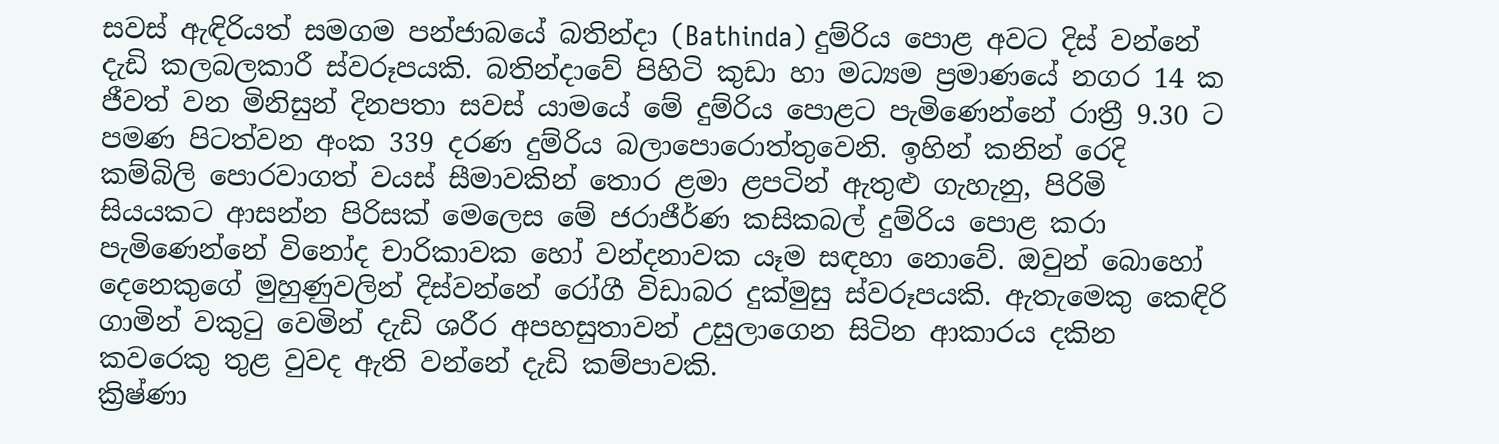සවස් ඇඳිරියත් සමගම පන්ජාබයේ බතින්දා (Bathinda) දුම්රිය පොළ අවට දිස් වන්නේ දැඩි කලබලකාරී ස්වරූපයකි. බතින්දාවේ පිහිටි කුඩා හා මධ්‍යම ප්‍රමාණයේ නගර 14 ක ජීවත් වන මිනිසුන් දිනපතා සවස් යාමයේ මේ දුම්රිය පොළට පැමිණෙන්නේ රාත්‍රී 9.30 ට පමණ පිටත්වන අංක 339 දරණ දුම්රිය බලාපොරොත්තුවෙනි. ඉහින් කනින් රෙදි කම්බිලි පොරවාගත් වයස් සීමාවකින් තොර ළමා ළපටින් ඇතුළු ගැහැනු, පිරිමි සියයකට ආසන්න පිරිසක් මෙලෙස මේ ජරාජීර්ණ කසිකබල් දුම්රිය පොළ කරා පැමිණෙන්නේ විනෝද චාරිකාවක හෝ වන්දනාවක යෑම සඳහා නොවේ. ඔවුන් බොහෝ දෙනෙකුගේ මුහුණුවලින් දිස්වන්නේ රෝගී විඩාබර දුක්මුසු ස්වරූපයකි. ඇතැමෙකු කෙඳිරි ගාමින් වකුටු වෙමින් දැඩි ශරීර අපහසුතාවන් උසුලාගෙන සිටින ආකාරය දකින කවරෙකු තුළ වුවද ඇති වන්නේ දැඩි කම්පාවකි.
ක්‍රිෂ්ණා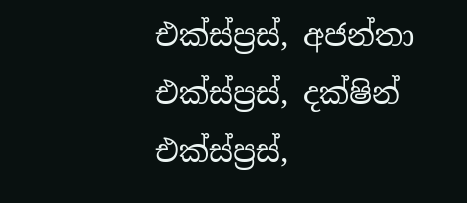එක්ස්ප්‍රස්, අජන්තා එක්ස්ප්‍රස්, දක්ෂින් එක්ස්ප්‍රස්,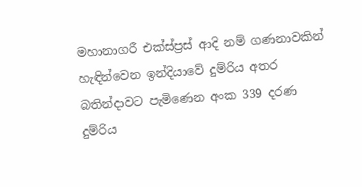මහානාගරී එක්ස්ප්‍රස් ආදි නම් ගණනාවකින් හැඳින්වෙන ඉන්දියාවේ දුම්රිය අතර බතින්දාවට පැමිණෙන අංක 339 දරණ  දුම්රිය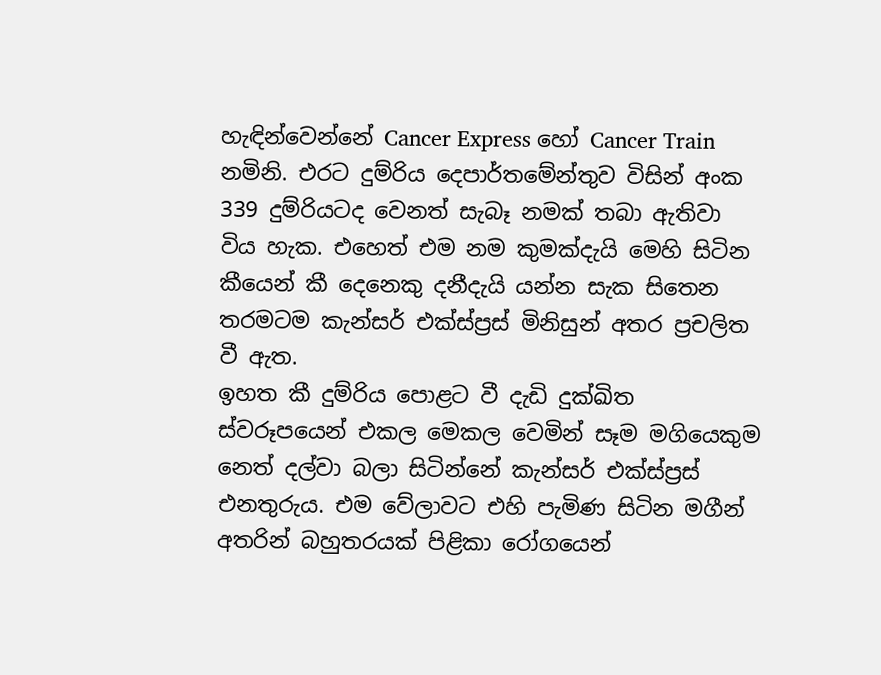හැඳින්වෙන්නේ Cancer Express හෝ Cancer Train නමිනි. එරට දුම්රිය දෙපාර්තමේන්තුව විසින් අංක 339 දුම්රියටද වෙනත් සැබෑ නමක් තබා ඇතිවා විය හැක. එහෙත් එම නම කුමක්දැයි මෙහි සිටින කීයෙන් කී දෙනෙකු දනීදැයි යන්න සැක සිතෙන තරමටම කැන්සර් එක්ස්ප්‍රස් මිනිසුන් අතර ප්‍රචලිත වී ඇත.
ඉහත කී දුම්රිය පොළට වී දැඩි දුක්ඛිත ස්වරූපයෙන් එකල මෙකල වෙමින් සෑම මගියෙකුම නෙත් දල්වා බලා සිටින්නේ කැන්සර් එක්ස්ප්‍රස් එනතුරුය. එම වේලාවට එහි පැමිණ සිටින මගීන් අතරින් බහුතරයක් පිළිකා රෝගයෙන්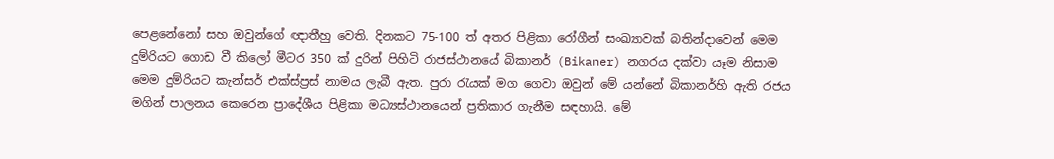පෙළනේනෝ සහ ඔවුන්ගේ ඥාතීහු වෙති. දිනකට 75-100 ත් අතර පිළිකා රෝගීන් සංඛ්‍යාවක් බතින්දාවෙන් මෙම දුම්රියට ගොඩ වී කිලෝ මීටර 350 ක් දුරින් පිහිටි රාජස්ථානයේ බිකානර් (Bikaner) නගරය දක්වා යෑම නිසාම මෙම දුම්රියට කැන්සර් එක්ස්ප්‍රස් නාමය ලැබී ඇත. පුරා රැයක් මග ගෙවා ඔවුන් මේ යන්නේ බිකානර්හි ඇති රජය මගින් පාලනය කෙරෙන ප්‍රාදේශීය පිළිකා මධ්‍යස්ථානයෙන් ප්‍රතිකාර ගැනීම සඳහායි. මේ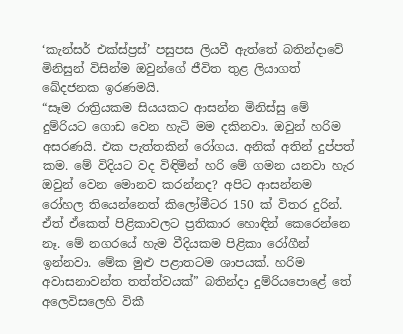‘කැන්සර් එක්ස්ප්‍රස්’ පසුපස ලියවී ඇත්තේ බතින්දාවේ මිනිසුන් විසින්ම ඔවුන්ගේ ජීවිත තුළ ලියාගත් ඛේදජනක ඉරණමයි.
“සෑම රාත්‍රියකම සියයකට ආසන්න මිනිස්සු මේ දුම්රියට ගොඩ වෙන හැටි මම දකිනවා. ඔවුන් හරිම අසරණයි. එක පැත්තකින් රෝගය. අනික් අතින් දුප්පත් කම. මේ විදියට වද විඳිමින් හරි මේ ගමන යනවා හැර ඔවුන් වෙන මොනව කරන්නද? අපිට ආසන්නම රෝහල තියෙන්නෙත් කිලෝමීටර 150 ක් විතර දුරින්. ඒත් ඒකෙත් පිළිකාවලට ප්‍රතිකාර හොඳින් කෙරෙන්නෙ නෑ. මේ නගරයේ හැම වීදියකම පිළිකා රෝගීන් ඉන්නවා. මේක මුළු පළාතටම ශාපයක්. හරිම අවාසනාවන්ත තත්ත්වයක්” බතින්දා දුම්රියපොළේ තේ අලෙවිසලෙහි විකී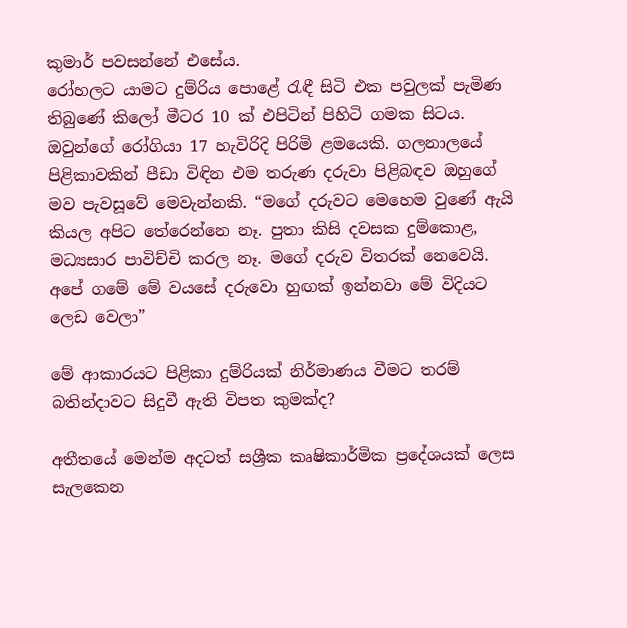කුමාර් පවසන්නේ එසේය.
රෝහලට යාමට දුම්රිය පොළේ රැඳී සිටි එක පවුලක් පැමිණ තිබුණේ කිලෝ මීටර 10 ක් එපිටින් පිහිටි ගමක සිටය. ඔවුන්ගේ රෝගියා 17 හැවිරිදි පිරිමි ළමයෙකි. ගලනාලයේ පිළිකාවකින් පීඩා විඳින එම තරුණ දරුවා පිළිබඳව ඔහුගේ  මව පැවසූවේ මෙවැන්නකි. “මගේ දරුවට මෙහෙම වුණේ ඇයි කියල අපිට තේරෙන්නෙ නෑ. පුතා කිසි දවසක දුම්කොළ, මධ්‍යසාර පාවිච්චි කරල නෑ. මගේ දරුව විතරක් නෙවෙයි. අපේ ගමේ මේ වයසේ දරුවො හුඟක් ඉන්නවා මේ විදියට ලෙඩ වෙලා”

මේ ආකාරයට පිළිකා දුම්රියක් නිර්මාණය වීමට තරම් බතින්දාවට සිදුවී ඇති විපත කුමක්ද?

අතීතයේ මෙන්ම අදටත් සශ්‍රීක කෘෂිකාර්මික ප්‍රදේශයක් ලෙස සැලකෙන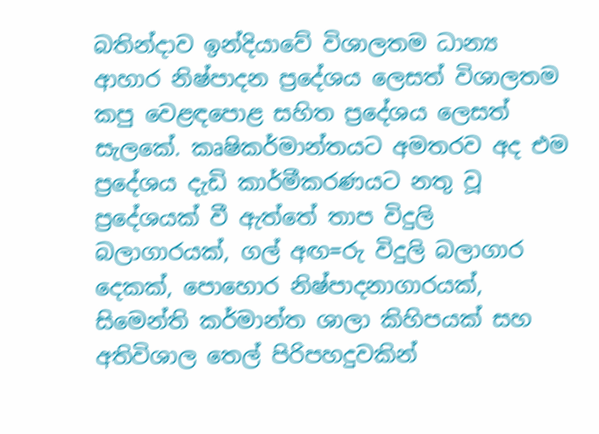බතින්දාව ඉන්දියාවේ විශාලතම ධාන්‍ය ආහාර නිෂ්පාදන ප්‍රදේශය ලෙසත් විශාලතම කපු වෙළඳපොළ සහිත ප්‍රදේශය ලෙසත් සැලකේ. කෘෂිකර්මාන්තයට අමතරව අද එම ප්‍රදේශය දැඩි කාර්මීකරණයට නතු වූ ප්‍රදේශයක් වී ඇත්තේ තාප විදුලි බලාගාරයක්, ගල් අඟ=රු විදුලි බලාගාර දෙකක්, පොහොර නිෂ්පාදනාගාරයක්, සිමෙන්ති කර්මාන්ත ශාලා කිහිපයක් සහ අතිවිශාල තෙල් පිරිපහදුවකින්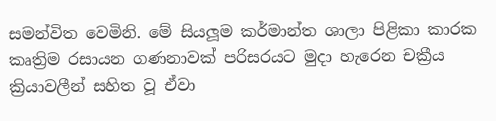සමන්විත වෙමිනි. මේ සියලූම කර්මාන්ත ශාලා පිළිකා කාරක කෘත්‍රිම රසායන ගණනාවක් පරිසරයට මුදා හැරෙන චක්‍රීය ක්‍රියාවලීන් සහිත වූ ඒවා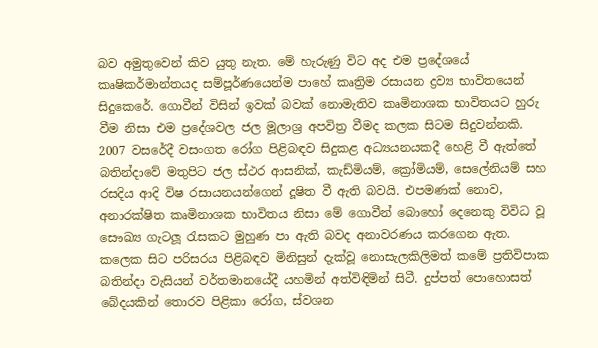බව අමුතුවෙන් කිව යුතු නැත. මේ හැරුණු විට අද එම ප්‍රදේශයේ කෘෂිකර්මාන්තයද සම්පූර්ණයෙන්ම පාහේ කෘත්‍රිම රසායන ද්‍රව්‍ය භාවිතයෙන් සිදුකෙරේ. ගොවීන් විසින් ඉවක් බවක් නොමැතිව කෘමිනාශක භාවිතයට හුරු වීම නිසා එම ප්‍රදේශවල ජල මූලාශ්‍ර අපවිත්‍ර වීමද කලක සිටම සිදුවන්නකි. 2007 වසරේදී වසංගත රෝග පිළිබඳව සිදුකළ අධ්‍යයනයකදී හෙළි වී ඇත්තේ බතින්දාවේ මතුපිට ජල ස්ථර ආසනික්, කැඩ්මියම්, ක්‍රෝමියම්, සෙලේනියම් සහ රසදිය ආදි විෂ රසායනයන්ගෙන් දූෂිත වී ඇති බවයි. එපමණක් නොව, අනාරක්ෂිත කෘමිනාශක භාවිතය නිසා මේ ගොවීන් බොහෝ දෙනෙකු විවිධ වූ සෞඛ්‍ය ගැටලූ රැසකට මුහුණ පා ඇති බවද අනාවරණය කරගෙන ඇත.
කලෙක සිට පරිසරය පිළිබඳව මිනිසුන් දැක්වූ නොසැලකිලිමත් කමේ ප්‍රතිවිපාක බතින්දා වැසියන් වර්තමානයේදී යහමින් අත්විඳිමින් සිටී. දුප්පත් පොහොසත් බේදයකින් තොරව පිළිකා රෝග, ස්වශන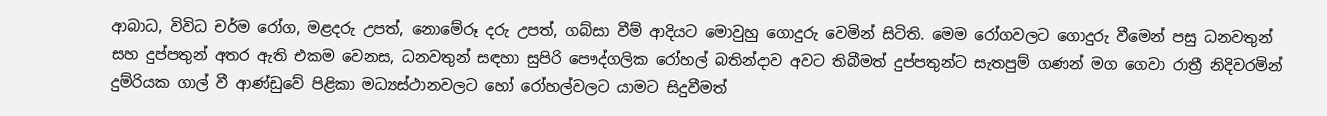ආබාධ, විවිධ චර්ම රෝග, මළදරු උපත්, නොමේරූ දරු උපත්, ගබ්සා වීම් ආදියට මොවුහු ගොදුරු වෙමින් සිටිති. මෙම රෝගවලට ගොදුරු වීමෙන් පසු ධනවතුන් සහ දුප්පතුන් අතර ඇති එකම වෙනස, ධනවතුන් සඳහා සුපිරි පෞද්ගලික රෝහල් බතින්දාව අවට තිබීමත් දුප්පතුන්ට සැතපුම් ගණන් මග ගෙවා රාත්‍රී නිදිවරමින් දුම්රියක ගාල් වී ආණ්ඩුවේ පිළිකා මධ්‍යස්ථානවලට හෝ රෝහල්වලට යාමට සිදුවීමත්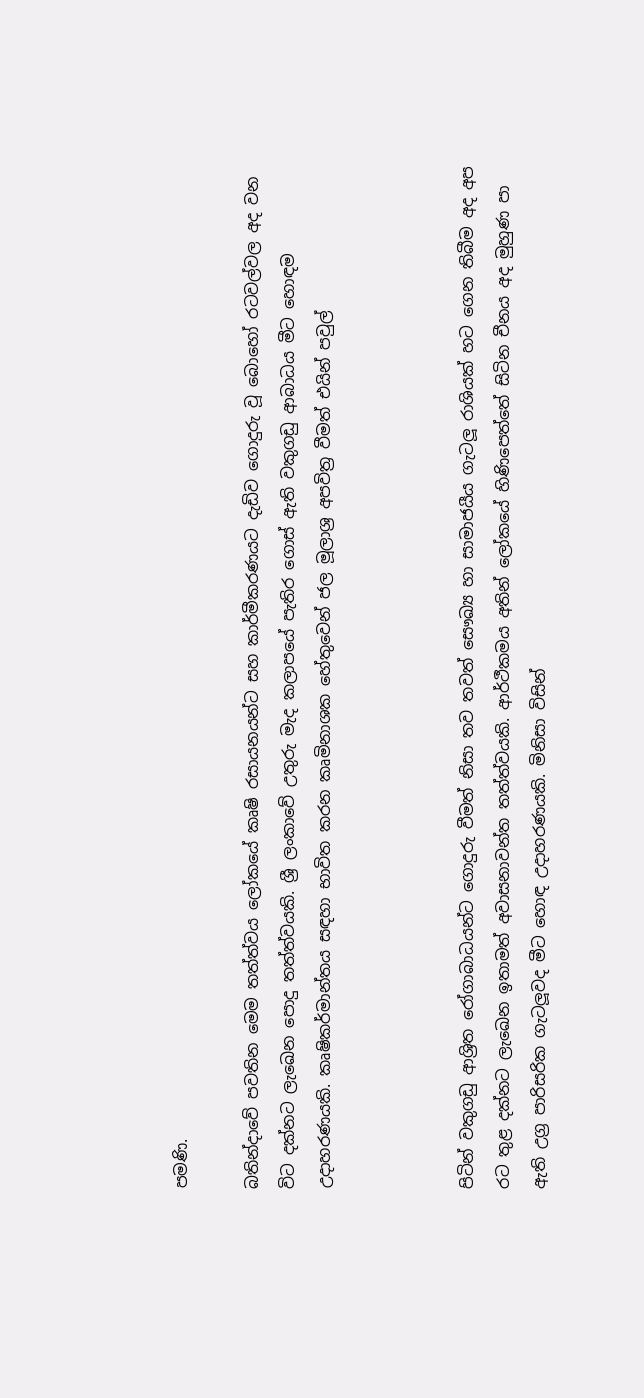පමණි.

බතින්දාවේ පවතින මෙම තත්ත්වය ලෝකයේ කෘෂි රසායනයන්ට සහ කාර්මීකරණයට දැඩිව ගොදුරු වූ බොහෝ රටවල්වල අද වන විට දක්නට ලැඛෙන පොදු තත්ත්වයකි. ශ්‍රී ලංකාවේ උතුරු මැද කලාපයේ පැතිර ගොස් ඇති වකුගඩු ආබාධය මීට හොඳම උදාහරණයකි. කෘෂිකර්මාන්තය සඳහා භාවිත කරන කෘමිනාශක හේතුවෙන් ජල මූලාශ්‍ර අපවිත්‍ර වීමත් එයින් පවුල්



පිටින් වකුගඩු ආශ්‍රිත රෝගාබාධයන්ට ගොදුරු වීමත් නිසා තව තවත් සෞඛ්‍ය හා සාමාජයීය ගැටලූ රාශියක් හට ගෙන තිබීම අද අප රට තුළ දක්නට ලැඛෙන ඉතාමත් අවාසනාවන්ත තත්ත්වයකි. ආර්ථීකමය අතින් ලෝකයේ හිණිපෙත්තේ සිටින චීනය අද මුහුණ පා ඇති උග්‍ර පාරිසරික ගැටලූවද මීට හොඳ උදාහරණයකි. මිනිසා විසින්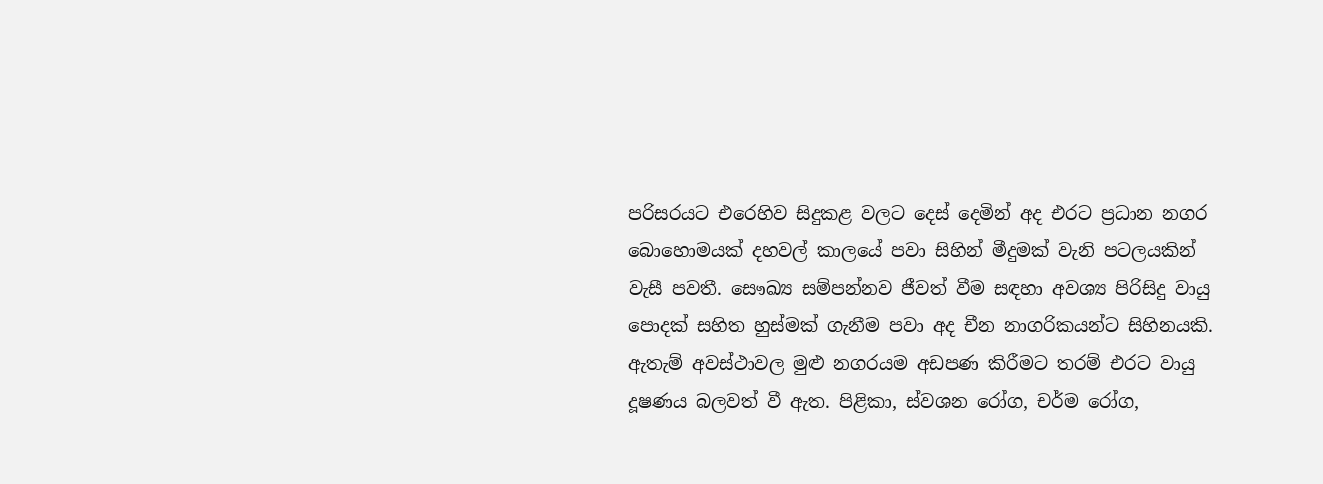පරිසරයට එරෙහිව සිදුකළ වලට දෙස් දෙමින් අද එරට ප්‍රධාන නගර බොහොමයක් දහවල් කාලයේ පවා සිහින් මීදුමක් වැනි පටලයකින් වැසී පවතී. සෞඛ්‍ය සම්පන්නව ජීවත් වීම සඳහා අවශ්‍ය පිරිසිදු වායු පොදක් සහිත හුස්මක් ගැනීම පවා අද චීන නාගරිකයන්ට සිහිනයකි. ඇතැම් අවස්ථාවල මුළු නගරයම අඩපණ කිරීමට තරම් එරට වායු දූෂණය බලවත් වී ඇත. පිළිකා, ස්වශන රෝග, චර්ම රෝග,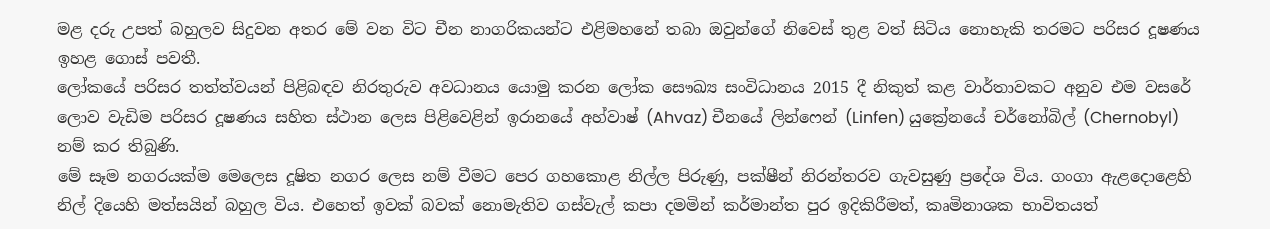මළ දරු උපත් බහුලව සිදුවන අතර මේ වන විට චීන නාගරිකයන්ට එළිමහනේ තබා ඔවුන්ගේ නිවෙස් තුළ වත් සිටිය නොහැකි තරමට පරිසර දූෂණය ඉහළ ගොස් පවතී.
ලෝකයේ පරිසර තත්ත්වයන් පිළිබඳව නිරතුරුව අවධානය යොමු කරන ලෝක සෞඛ්‍ය සංවිධානය 2015 දී නිකුත් කළ වාර්තාවකට අනුව එම වසරේ ලොව වැඩිම පරිසර දූෂණය සහිත ස්ථාන ලෙස පිළිවෙළින් ඉරානයේ අහ්වාෂ් (Ahvaz) චීනයේ ලින්ෆෙන් (Linfen) යුක්‍රේනයේ චර්නෝබිල් (Chernobyl)  නම් කර තිබුණි.
මේ සෑම නගරයක්ම මෙලෙස දූෂිත නගර ලෙස නම් වීමට පෙර ගහකොළ නිල්ල පිරුණු, පක්ෂීන් නිරන්තරව ගැවසුණු ප්‍රදේශ විය. ගංගා ඇළදොළෙහි නිල් දියෙහි මත්සයින් බහුල විය. එහෙත් ඉවක් බවක් නොමැතිව ගස්වැල් කපා දමමින් කර්මාන්ත පුර ඉදිකිරීමත්, කෘමිනාශක භාවිතයත්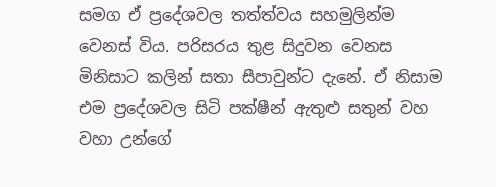සමග ඒ ප්‍රදේශවල තත්ත්වය සහමුලින්ම වෙනස් විය. පරිසරය තුළ සිදුවන වෙනස මිනිසාට කලින් සතා සීපාවුන්ට දැනේ. ඒ නිසාම එම ප්‍රදේශවල සිටි පක්ෂීන් ඇතුළු සතුන් වහ වහා උන්ගේ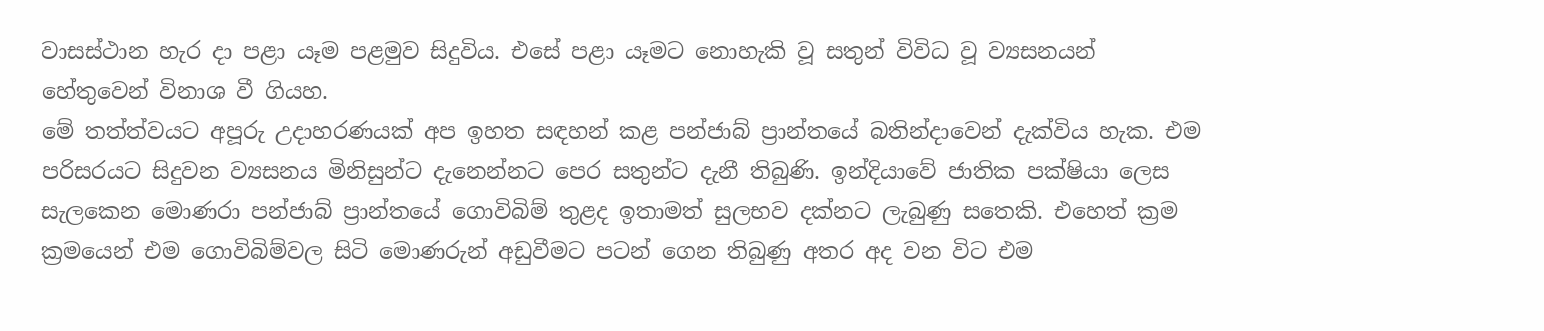වාසස්ථාන හැර දා පළා යෑම පළමුව සිදුවිය. එසේ පළා යෑමට නොහැකි වූ සතුන් විවිධ වූ ව්‍යසනයන් හේතුවෙන් විනාශ වී ගියහ.
මේ තත්ත්වයට අපූරු උදාහරණයක් අප ඉහත සඳහන් කළ පන්ජාබ් ප්‍රාන්තයේ බතින්දාවෙන් දැක්විය හැක. එම පරිසරයට සිදුවන ව්‍යසනය මිනිසුන්ට දැනෙන්නට පෙර සතුන්ට දැනී තිබුණි. ඉන්දියාවේ ජාතික පක්ෂියා ලෙස සැලකෙන මොණරා පන්ජාබ් ප්‍රාන්තයේ ගොවිබිම් තුළද ඉතාමත් සුලභව දක්නට ලැබුණු සතෙකි. එහෙත් ක්‍රම ක්‍රමයෙන් එම ගොවිබිම්වල සිටි මොණරුන් අඩුවීමට පටන් ගෙන තිබුණු අතර අද වන විට එම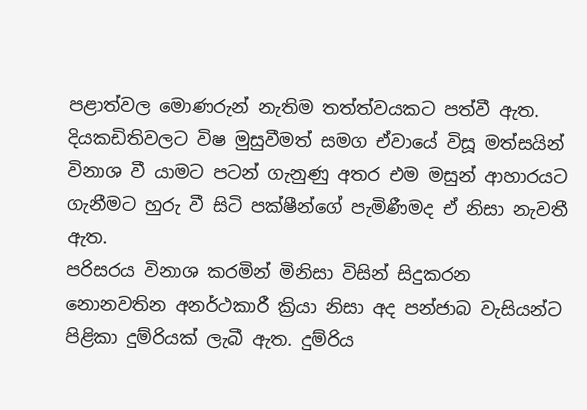පළාත්වල මොණරුන් නැතිම තත්ත්වයකට පත්වී ඇත. දියකඩිතිවලට විෂ මුසුවීමත් සමග ඒවායේ විසූ මත්සයින් විනාශ වී යාමට පටන් ගැනුණු අතර එම මසුන් ආහාරයට ගැනීමට හුරු වී සිටි පක්ෂීන්ගේ පැමිණීමද ඒ නිසා නැවතී ඇත.
පරිසරය විනාශ කරමින් මිනිසා විසින් සිදුකරන නොනවතින අනර්ථකාරී ක්‍රියා නිසා අද පන්ජාබ වැසියන්ට පිළිකා දුම්රියක් ලැබී ඇත. දුම්රිය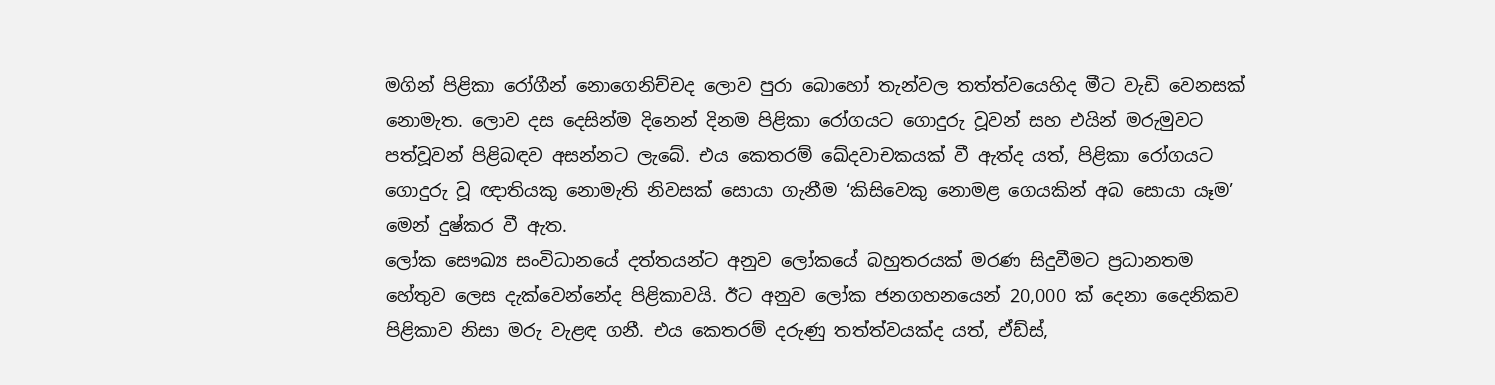මගින් පිළිකා රෝගීන් නොගෙනිච්චද ලොව පුරා බොහෝ තැන්වල තත්ත්වයෙහිද මීට වැඩි වෙනසක් නොමැත. ලොව දස දෙසින්ම දිනෙන් දිනම පිළිකා රෝගයට ගොදුරු වූවන් සහ එයින් මරුමුවට පත්වූවන් පිළිබඳව අසන්නට ලැබේ. එය කෙතරම් ඛේදවාචකයක් වී ඇත්ද යත්, පිළිකා රෝගයට ගොදුරු වූ ඥාතියකු නොමැති නිවසක් සොයා ගැනීම ‘කිසිවෙකු නොමළ ගෙයකින් අබ සොයා යෑම’ මෙන් දුෂ්කර වී ඇත.
ලෝක සෞඛ්‍ය සංවිධානයේ දත්තයන්ට අනුව ලෝකයේ බහුතරයක් මරණ සිදුවීමට ප්‍රධානතම හේතුව ලෙස දැක්වෙන්නේද පිළිකාවයි. ඊට අනුව ලෝක ජනගහනයෙන් 20,000 ක් දෙනා දෛනිකව පිළිකාව නිසා මරු වැළඳ ගනී. එය කෙතරම් දරුණු තත්ත්වයක්ද යත්, ඒඩ්ස්,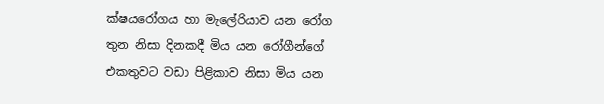ක්ෂයරෝගය හා මැලේරියාව යන රෝග තුන නිසා දිනකදී මිය යන රෝගීන්ගේ එකතුවට වඩා පිළිකාව නිසා මිය යන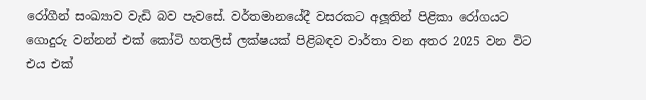රෝගීන් සංඛ්‍යාව වැඩි බව පැවසේ. වර්තමානයේදී වසරකට අලූතින් පිළිකා රෝගයට ගොදුරු වන්නන් එක් කෝටි හතලිස් ලක්ෂයක් පිළිබඳව වාර්තා වන අතර 2025 වන විට එය එක්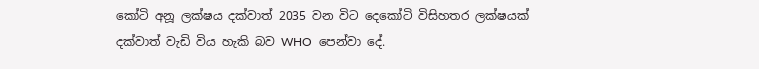කෝටි අනූ ලක්ෂය දක්වාත් 2035 වන විට දෙකෝටි විසිහතර ලක්ෂයක් දක්වාත් වැඩි විය හැකි බව WHO  පෙන්වා දේ.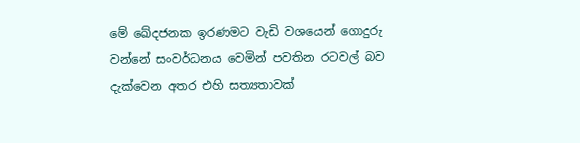මේ ඛේදජනක ඉරණමට වැඩි වශයෙන් ගොදුරු වන්නේ සංවර්ධනය වෙමින් පවතින රටවල් බව දැක්වෙන අතර එහි සත්‍යතාවක්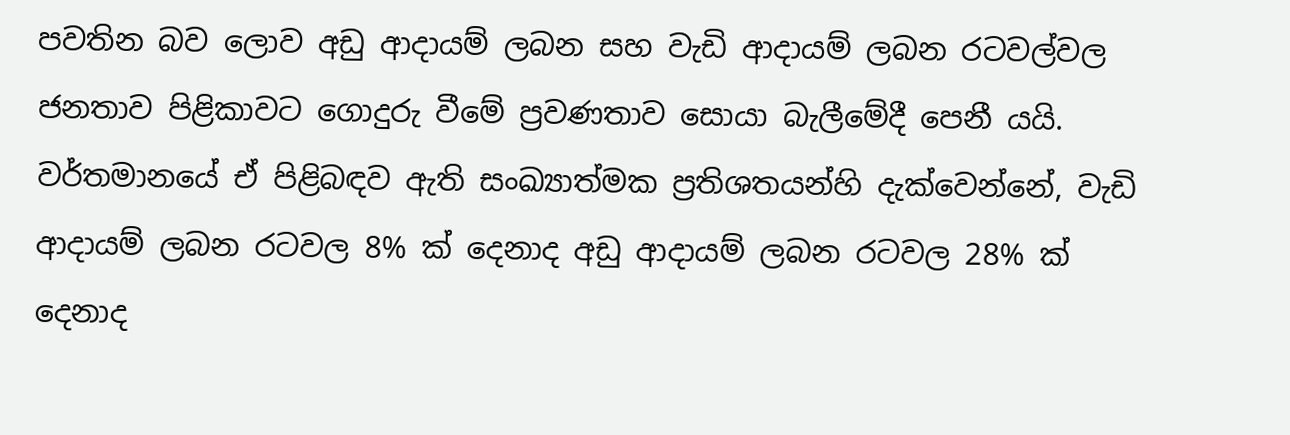පවතින බව ලොව අඩු ආදායම් ලබන සහ වැඩි ආදායම් ලබන රටවල්වල ජනතාව පිළිකාවට ගොදුරු වීමේ ප්‍රවණතාව සොයා බැලීමේදී පෙනී යයි. වර්තමානයේ ඒ පිළිබඳව ඇති සංඛ්‍යාත්මක ප්‍රතිශතයන්හි දැක්වෙන්නේ, වැඩි ආදායම් ලබන රටවල 8% ක් දෙනාද අඩු ආදායම් ලබන රටවල 28% ක් දෙනාද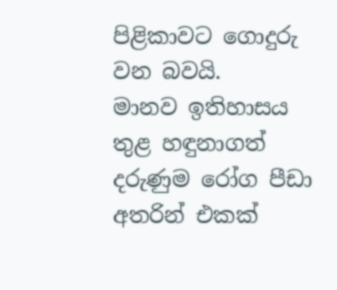පිළිකාවට ගොදුරු වන බවයි.
මානව ඉතිහාසය තුළ හඳුනාගත් දරුණුම රෝග පීඩා අතරින් එකක්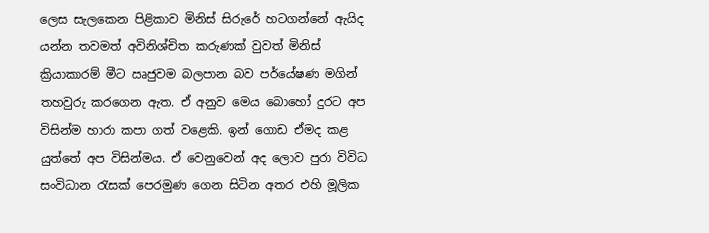ලෙස සැලකෙන පිළිකාව මිනිස් සිරුරේ හටගන්නේ ඇයිද යන්න තවමත් අවිනිශ්චිත කරුණක් වුවත් මිනිස් ක්‍රියාකාරම් මීට ඍජුවම බලපාන බව පර්යේෂණ මගින් තහවුරු කරගෙන ඇත. ඒ අනුව මෙය බොහෝ දුරට අප විසින්ම හාරා කපා ගත් වළෙකි. ඉන් ගොඩ ඒමද කළ යුත්තේ අප විසින්මය. ඒ වෙනුවෙන් අද ලොව පුරා විවිධ සංවිධාන රැසක් පෙරමුණ ගෙන සිටින අතර එහි මූලික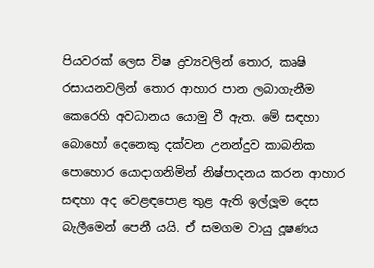පියවරක් ලෙස විෂ ද්‍රව්‍යවලින් තොර, කෘෂි රසායනවලින් තොර ආහාර පාන ලබාගැනීම කෙරෙහි අවධානය යොමු වී ඇත. මේ සඳහා බොහෝ දෙනෙකු දක්වන උනන්දුව කාබනික පොහොර යොදාගනිමින් නිෂ්පාදනය කරන ආහාර සඳහා අද වෙළඳපොළ තුළ ඇති ඉල්ලූම දෙස බැලීමෙන් පෙනී යයි. ඒ සමගම වායු දූෂණය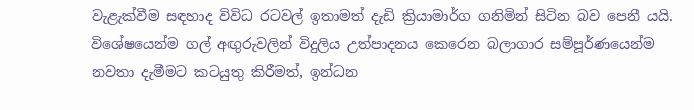වැළැක්වීම සඳහාද විවිධ රටවල් ඉතාමත් දැඩි ක්‍රියාමාර්ග ගනිමින් සිටින බව පෙනී යයි. විශේෂයෙන්ම ගල් අඟුරුවලින් විදුලිය උත්පාදනය කෙරෙන බලාගාර සම්පූර්ණයෙන්ම නවතා දැමීමට කටයුතු කිරීමත්, ඉන්ධන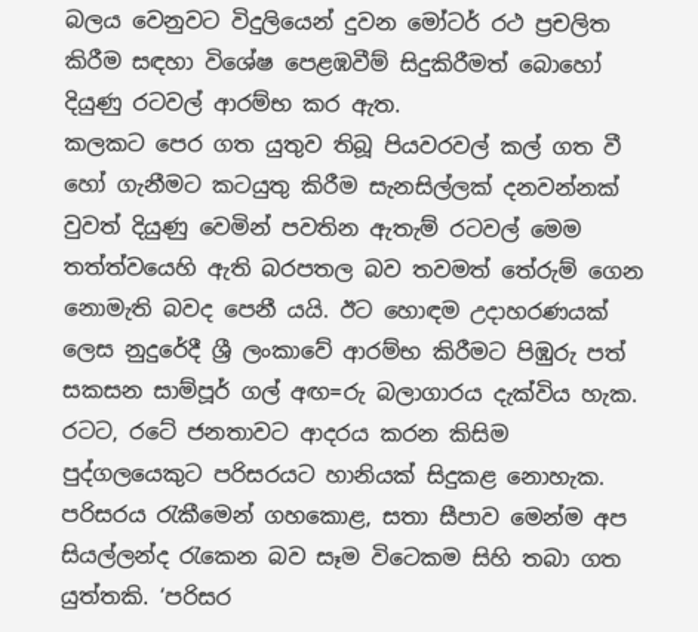බලය වෙනුවට විදුලියෙන් දුවන මෝටර් රථ ප්‍රචලිත කිරීම සඳහා විශේෂ පෙළඹවීම් සිදුකිරීමත් බොහෝ දියුණු රටවල් ආරම්භ කර ඇත.
කලකට පෙර ගත යුතුව තිබූ පියවරවල් කල් ගත වී හෝ ගැනීමට කටයුතු කිරීම සැනසිල්ලක් දනවන්නක් වුවත් දියුණු වෙමින් පවතින ඇතැම් රටවල් මෙම තත්ත්වයෙහි ඇති බරපතල බව තවමත් තේරුම් ගෙන නොමැති බවද පෙනී යයි. ඊට හොඳම උදාහරණයක් ලෙස නුදුරේදී ශ්‍රී ලංකාවේ ආරම්භ කිරීමට පිඹුරු පත් සකසන සාම්පූර් ගල් අඟ=රු බලාගාරය දැක්විය හැක.
රටට, රටේ ජනතාවට ආදරය කරන කිසිම පුද්ගලයෙකුට පරිසරයට හානියක් සිදුකළ නොහැක. පරිසරය රැකීමෙන් ගහකොළ, සතා සීපාව මෙන්ම අප සියල්ලන්ද රැකෙන බව සෑම විටෙකම සිහි තබා ගත යුත්තකි. ‘පරිසර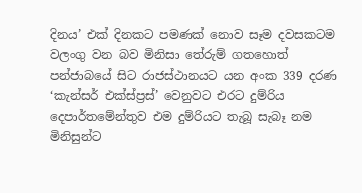දිනය’ එක් දිනකට පමණක් නොව සෑම දවසකටම වලංගු වන බව මිනිසා තේරුම් ගතහොත් පන්ජාබයේ සිට රාජස්ථානයට යන අංක 339 දරණ ‘කැන්සර් එක්ස්ප්‍රස්’ වෙනුවට එරට දුම්රිය දෙපාර්තමේන්තුව එම දුම්රියට තැබූ සැබෑ නම මිනිසුන්ට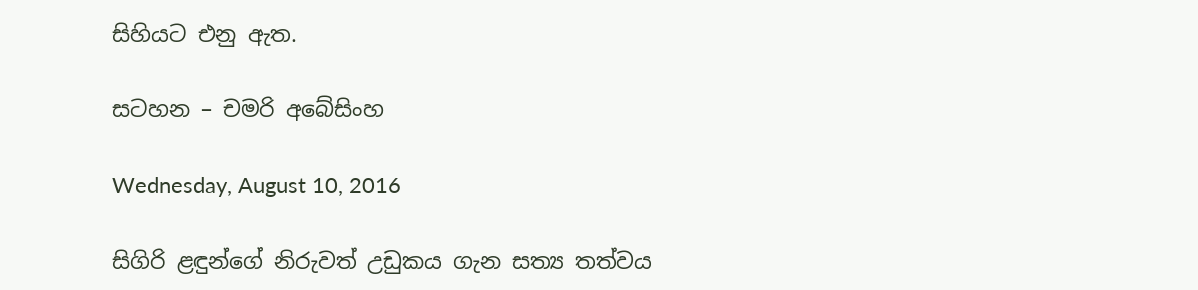සිහියට එනු ඇත.

සටහන – චමරි අබේසිංහ

Wednesday, August 10, 2016

සිගිරි ළඳුන්ගේ නිරුවත් උඩුකය ගැන සත්‍ය තත්වය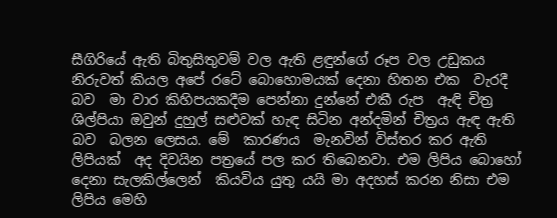සීගිරියේ ඇති බිතුසිතුවම් වල ඇති ළඳුන්ගේ රූප වල උඩුකය නිරුවත් කියල අපේ රටේ බොහොමයක් දෙනා හිතන එක  වැරදී බව  මා වාර කිහිපයකදීම පෙන්නා දුන්නේ එකී රුප  ඇඳි චිත්‍ර ශිල්පියා ඔවුන් දුහුල් සළුවක් හැඳ සිටින අන්දමින් චිත්‍රය ඇඳ ඇති  බව  බලන ලෙසය. මේ  කාරණය  මැනවින් විස්තර කර ඇති ලිපියක්  අද දිවයින පත්‍රයේ පල කර තිබෙනවා. එම ලිපිය බොහෝ දෙනා සැලකිල්ලෙන්  කියවිය යුතු යයි මා අදහස් කරන නිසා එම  ලිපිය මෙහි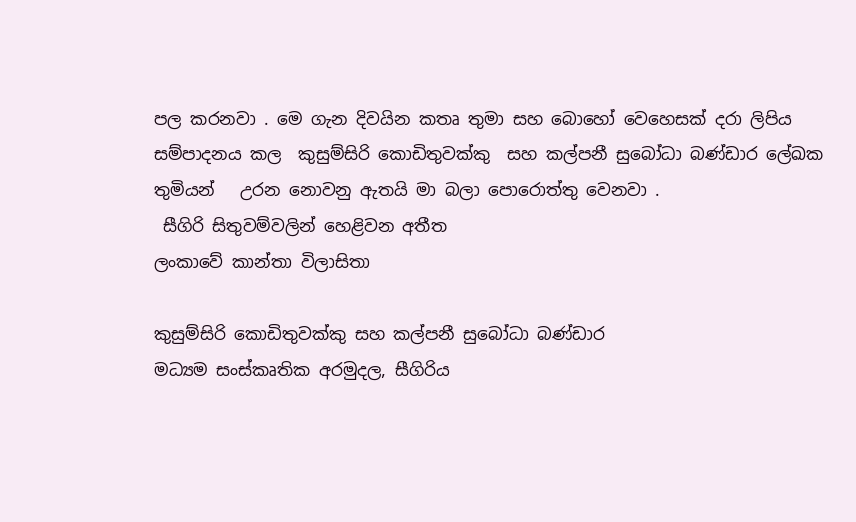පල කරනවා . මෙ ගැන දිවයින කතෘ තුමා සහ බොහෝ වෙහෙසක් දරා ලිපිය සම්පාදනය කල  කුසුම්සිරි කොඩිතුවක්කු  සහ කල්පනී සුබෝධා බණ්ඩාර ලේඛක තුමියන්   උරන නොවනු ඇතයි මා බලා පොරොත්තු වෙනවා .
 සීගිරි සිතුවම්වලින් හෙළිවන අතීත
ලංකාවේ කාන්තා විලාසිතා

කුසුම්සිරි කොඩිතුවක්‌කු සහ කල්පනී සුබෝධා බණ්‌ඩාර
මධ්‍යම සංස්‌කෘතික අරමුදල, සීගිරිය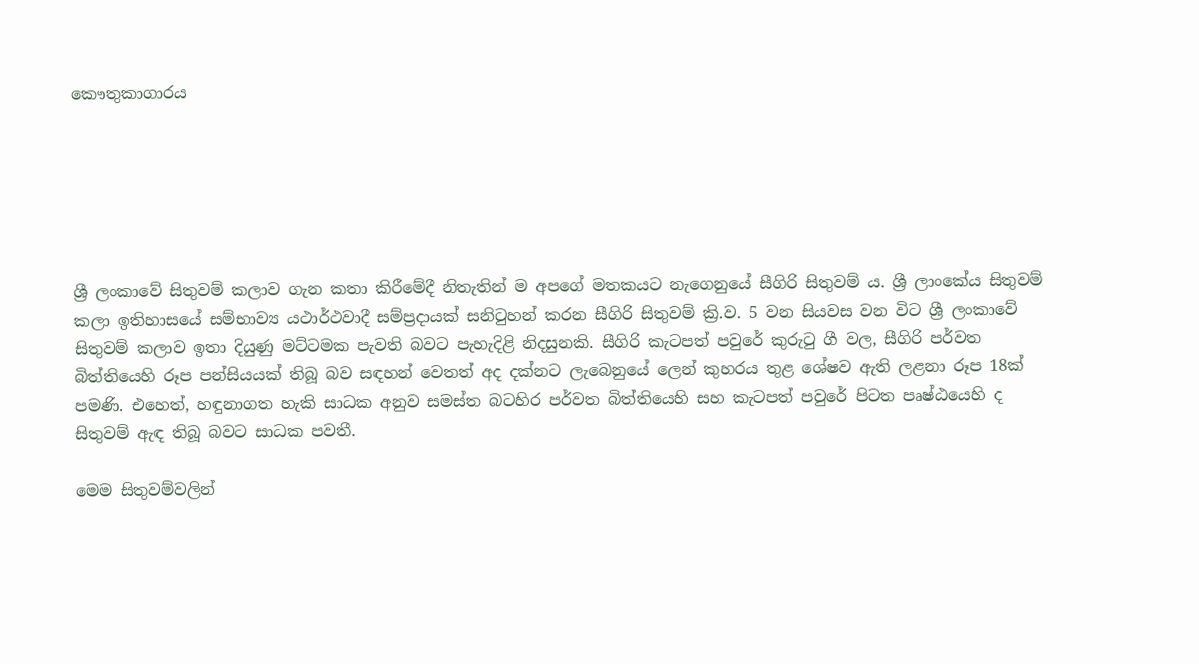කෞතුකාගාරය






ශ්‍රී ලංකාවේ සිතුවම් කලාව ගැන කතා කිරීමේදී නිතැතින් ම අපගේ මතකයට නැගෙනුයේ සීගිරි සිතුවම් ය. ශ්‍රී ලාංකේය සිතුවම් කලා ඉතිහාසයේ සම්භාව්‍ය යථාර්ථවාදී සම්ප්‍රදායක්‌ සනිටුහන් කරන සීගිරි සිතුවම් ක්‍රි.ව. 5 වන සියවස වන විට ශ්‍රී ලංකාවේ සිතුවම් කලාව ඉතා දියුණු මට්‌ටමක පැවති බවට පැහැදිළි නිදසුනකි. සීගිරි කැටපත් පවුරේ කුරුටු ගී වල, සීගිරි පර්වත බිත්තියෙහි රූප පන්සියයක්‌ තිබූ බව සඳහන් වෙතත් අද දක්‌නට ලැබෙනුයේ ලෙන් කුහරය තුළ ශේෂව ඇති ලළනා රූප 18ක්‌ පමණි. එහෙත්, හඳුනාගත හැකි සාධක අනුව සමස්‌ත බටහිර පර්වත බිත්තියෙහි සහ කැටපත් පවුරේ පිටත පෘෂ්ඨයෙහි ද සිතුවම් ඇඳ තිබූ බවට සාධක පවතී.

මෙම සිතුවම්වලින්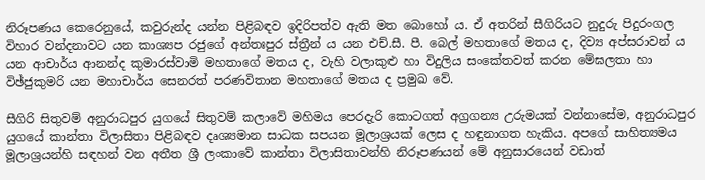නිරූපණය කෙරෙනුයේ, කවුරුන්ද යන්න පිළිබඳව ඉදිරිපත්ව ඇති මත බොහෝ ය. ඒ අතරින් සීගිරියට නුදුරු පිදුරංගල විහාර වන්දනාවට යන කාශ්‍යප රජුගේ අන්තඃපුර ස්‌ත්‍රීන් ය යන එච්.සී. පී. බෙල් මහතාගේ මතය ද, දිව්‍ය අප්සරාවන් ය යන ආචාර්ය ආනන්ද කුමාරස්‌වාමි මහතාගේ මතය ද, වැහි වලාකුළු හා විදුලිය සංකේතවත් කරන මේඝලතා හා විඡ්ජුකුමරි යන මහාචාර්ය සෙනරත් පරණවිතාන මහතාගේ මතය ද ප්‍රමුඛ වේ.

සීගිරි සිතුවම් අනුරාධපුර යුගයේ සිතුවම් කලාවේ මහිමය පෙරදැරි කොටගත් අග්‍රගන්‍ය උරුමයක්‌ වන්නාසේම, අනුරාධපුර යුගයේ කාන්තා විලාසිතා පිළිබඳව දෘශ්‍යමාන සාධක සපයන මූලාශ්‍රයක්‌ ලෙස ද හඳුනාගත හැකිය. අපගේ සාහිත්‍යමය මූලාශ්‍රයන්හි සඳහන් වන අතීත ශ්‍රී ලංකාවේ කාන්තා විලාසිතාවන්හි නිරූපණයන් මේ අනුසාරයෙන් වඩාත්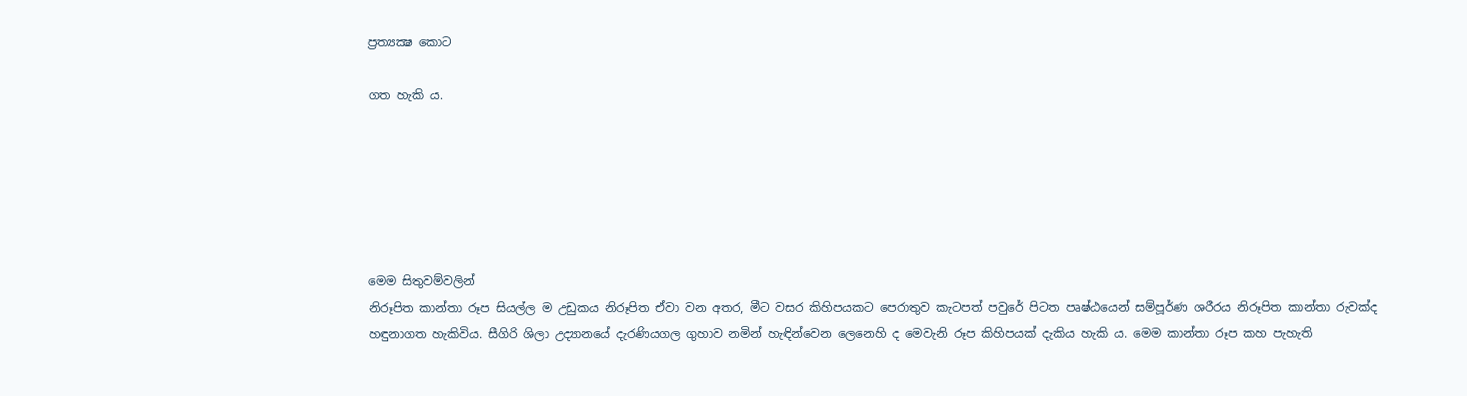ප්‍රත්‍යක්‍ෂ කොට

ගත හැකි ය.






මෙම සිතුවම්වලින්
නිරූපිත කාන්තා රූප සියල්ල ම උඩුකය නිරූපිත ඒවා වන අතර, මීට වසර කිහිපයකට පෙරාතුව කැටපත් පවුරේ පිටත පෘෂ්ඨයෙන් සම්පූර්ණ ශරීරය නිරූපිත කාන්තා රුවක්‌ද හඳුනාගත හැකිවිය. සීගිරි ශිලා උද්‍යානයේ දැරණියගල ගුහාව නමින් හැඳින්වෙන ලෙනෙහි ද මෙවැනි රූප කිහිපයක්‌ දැකිය හැකි ය. මෙම කාන්තා රූප කහ පැහැති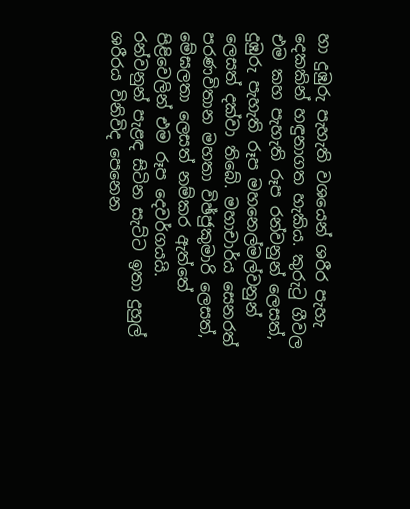හා දුඹුරු පැහැති වශයෙන් ශරීර පැහැ දෙකකින් හඳුනාගත හැකිය. කුරුටු ගීවල එම කහ පැහැති රූප රන්වනුන් ලෙසත්, දුඹුරු පැහැති රූප මහනෙල්මල්වනුන් ලෙසත් දක්‌වා තිබේ. මහාචාර්ය සෙනරත් පරණවිතාන මහතා විඡ්ජුකුමාරි ලෙසත්, මේඝලතා ලෙසත් නම්කර ඇත්තේ පිළිවෙලින් එම රූප දෙවර්ගයයි. රන්වනුන් පැළඳ සිටින සැට්‌ට ඉතා දුහුල් ශරීරය විනිවිද පෙනෙන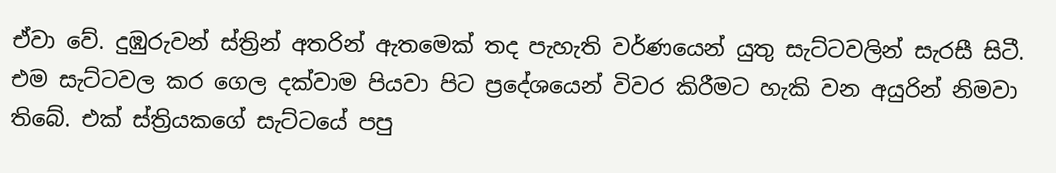ඒවා වේ. දුඹුරුවන් ස්‌ත්‍රින් අතරින් ඇතමෙක්‌ තද පැහැති වර්ණයෙන් යුතු සැට්‌ටවලින් සැරසී සිටී. එම සැට්‌ටවල කර ගෙල දක්‌වාම පියවා පිට ප්‍රදේශයෙන් විවර කිරීමට හැකි වන අයුරින් නිමවා තිබේ. එක්‌ ස්‌ත්‍රියකගේ සැට්‌ටයේ පපු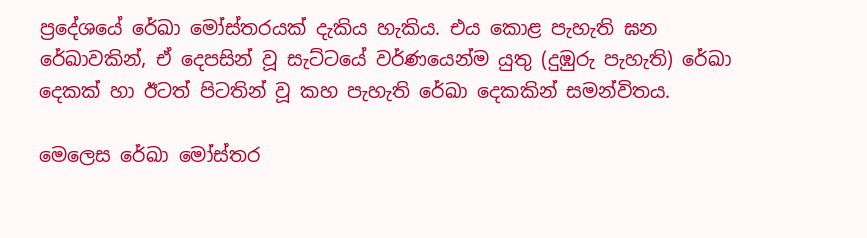ප්‍රදේශයේ රේඛා මෝස්‌තරයක්‌ දැකිය හැකිය. එය කොළ පැහැති ඝන රේඛාවකින්, ඒ දෙපසින් වූ සැට්‌ටයේ වර්ණයෙන්ම යුතු (දුඹුරු පැහැති) රේඛා දෙකක්‌ හා ඊටත් පිටතින් වූ කහ පැහැති රේඛා දෙකකින් සමන්විතය.

මෙලෙස රේඛා මෝස්‌තර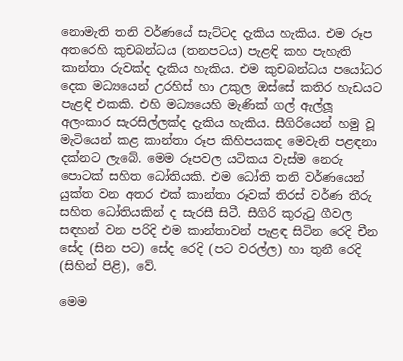නොමැති තනි වර්ණයේ සැට්‌ටද දැකිය හැකිය. එම රූප අතරෙහි කුචබන්ධය (තනපටය) පැළඳි කහ පැහැති කාන්තා රුවක්‌ද දැකිය හැකිය. එම කුචබන්ධය පයෝධර දෙක මධ්‍යයෙන් උරහිස්‌ හා උකුල ඔස්‌සේ කතිර හැඩයට පැළඳි එකකි. එහි මධ්‍යයෙහි මැණික්‌ ගල් ඇල්ලූ අලංකාර සැරසිල්ලක්‌ද දැකිය හැකිය. සීගිරියෙන් හමු වූ මැටියෙන් කළ කාන්තා රූප කිහිපයකද මෙවැනි පළඳනා දක්‌නට ලැබේ. මෙම රූපවල යටිකය වැස්‌ම නෙරු පොටක්‌ සහිත ධෝතියකි. එම ධෝති තනි වර්ණයෙන් යුක්‌ත වන අතර එක්‌ කාන්තා රූවක්‌ තිරස්‌ වර්ණ තීරු සහිත ධෝතියකින් ද සැරසී සිටී. සීගිරි කුරුටු ගීවල සඳහන් වන පරිදි එම කාන්තාවන් පැළඳ සිටින රෙදි චීන සේද (සින පට) සේද රෙදි (පට වරල්ල) හා තුනී රෙදි (සිහින් පිළි), වේ.

මෙම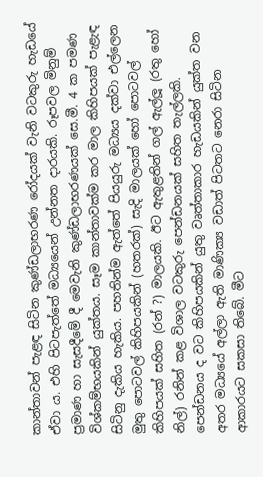කාන්තාවන් පැළඳ සිටින කුණ්‌ඩලාභරණ රෝදයක්‌ වැනි වටකුරු හැඩයේ ඒවා ය. එහි පිටපැත්තේ මධ්‍යයෙන් උන්නත දාරයකි. රූපවල මිනුම් ප්‍රමාණ හා සැසදීමේ දී මෙවැනි කුණ්‌ඩලාභරණයක්‌ සෙ.මී. 4 ක පමණ විශ්කම්භයකින් යුක්‌තය. සෑම කාන්තාවක්‌ම කර මාල කිහිපයක්‌ පැළැඳ සිටිනු දැකිය හැකිය. පහතින්ම ඇත්තේ පියයුරු මධ්‍යය දක්‌වා එල්ලෙන මුතු පොටවල් කිහිපයකින් (හතරක්‌) සැදි මාලයක්‌ හෝ පොටවල් කිහිපයක්‌ සහිත (රන් ?) මාලයකි. ඊට ඇතුළතින් ගල් ඇල්ලූ (රතු හෝ නිල්) රනින් කළ විශාල වටකුරු පෙන්ඩනයක්‌ සහිත තැල්ලකි. පෙන්ඩනය ද වට කිහිපයකින් යුතු වෘත්තාකාර හැඩයකින් යුක්‌ත වන අතර මධ්‍යයේ අල්ලා ඇති මාණික්‍ය වඩාත් පිටතට නෙරා සිටින ආකාරයට සකසා තිබේ. මීට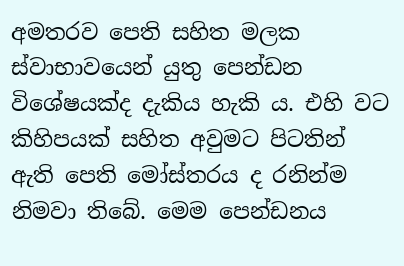අමතරව පෙති සහිත මලක ස්‌වාභාවයෙන් යුතු පෙන්ඩන විශේෂයක්‌ද දැකිය හැකි ය. එහි වට කිහිපයක්‌ සහිත අවුමට පිටතින් ඇති පෙති මෝස්‌තරය ද රනින්ම නිමවා තිබේ. මෙම පෙන්ඩනය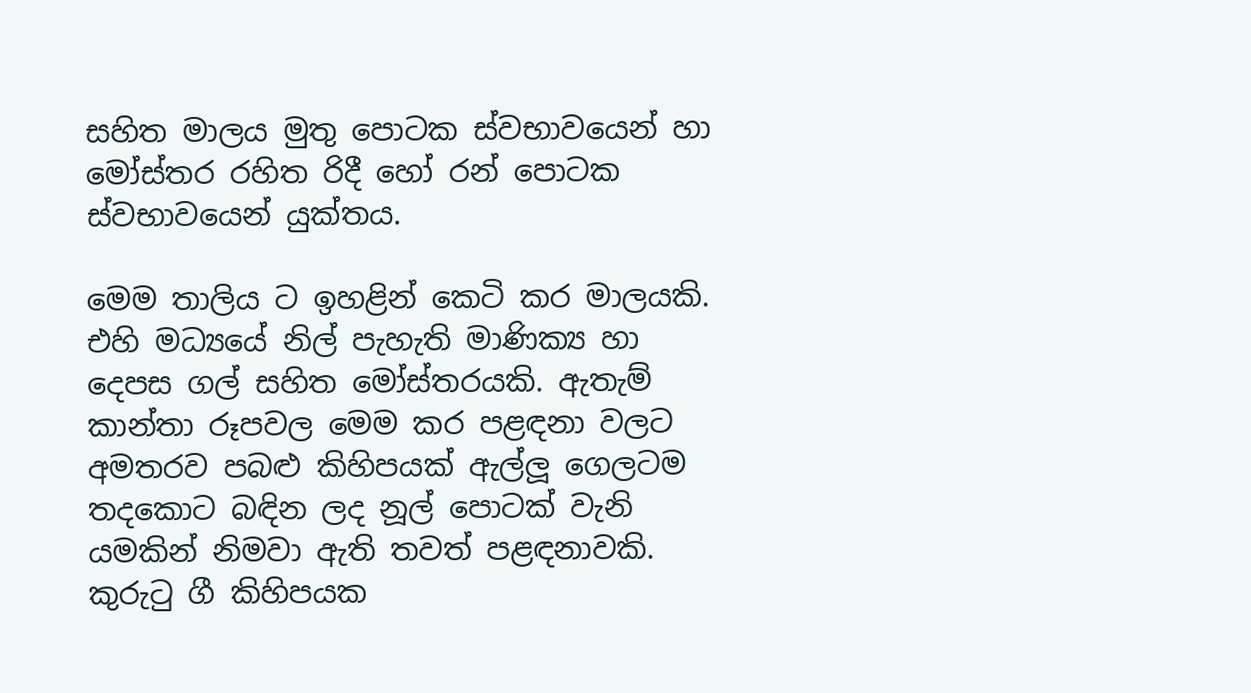සහිත මාලය මුතු පොටක ස්‌වභාවයෙන් හා මෝස්‌තර රහිත රිදී හෝ රන් පොටක ස්‌වභාවයෙන් යුක්‌තය.

මෙම තාලිය ට ඉහළින් කෙටි කර මාලයකි. එහි මධ්‍යයේ නිල් පැහැති මාණික්‍ය හා දෙපස ගල් සහිත මෝස්‌තරයකි. ඇතැම් කාන්තා රූපවල මෙම කර පළඳනා වලට අමතරව පබළු කිහිපයක්‌ ඇල්ලූ ගෙලටම තදකොට බඳින ලද නූල් පොටක්‌ වැනි යමකින් නිමවා ඇති තවත් පළඳනාවකි. කුරුටු ගී කිහිපයක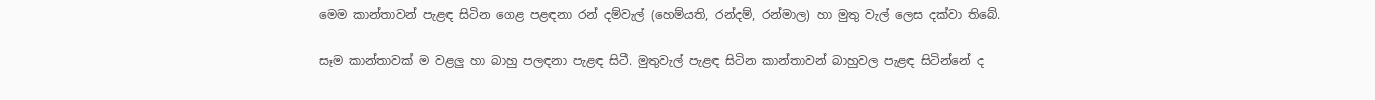මෙම කාන්තාවන් පැළඳ සිටින ගෙළ පළඳනා රන් දම්වැල් (හෙම්යති, රන්දම්, රන්මාල) හා මුතු වැල් ලෙස දක්‌වා තිබේ.

සෑම කාන්තාවක්‌ ම වළලු හා බාහු පලඳනා පැළඳ සිටී. මුතුවැල් පැළඳ සිටින කාන්තාවන් බාහුවල පැළඳ සිටින්නේ ද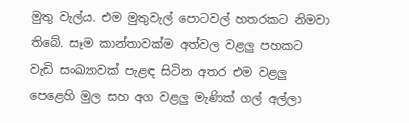මුතු වැල්ය. එම මුතුවැල් පොටවල් හතරකට නිමවා තිබේ. සෑම කාන්තාවක්‌ම අත්වල වළලු පහකට වැඩි සංඛ්‍යාවක්‌ පැළඳ සිටින අතර එම වළලු පෙළෙහි මුල සහ අග වළලු මැණික්‌ ගල් අල්ලා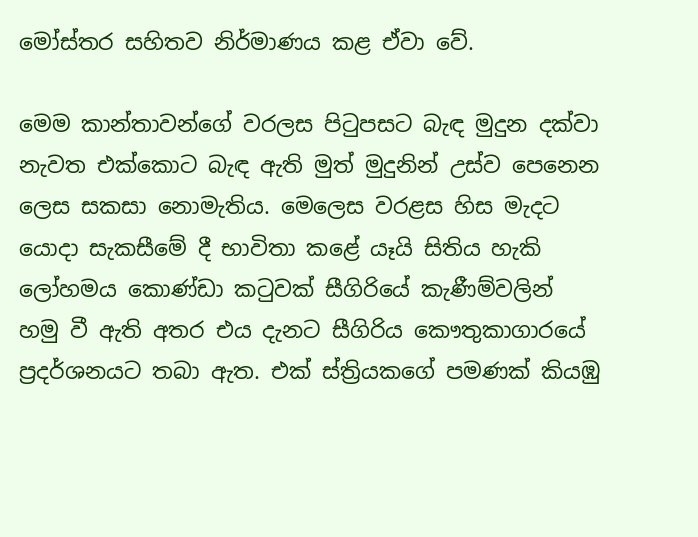මෝස්‌තර සහිතව නිර්මාණය කළ ඒවා වේ.

මෙම කාන්තාවන්ගේ වරලස පිටුපසට බැඳ මුදුන දක්‌වා නැවත එක්‌කොට බැඳ ඇති මුත් මුදුනින් උස්‌ව පෙනෙන ලෙස සකසා නොමැතිය. මෙලෙස වරළස හිස මැදට යොදා සැකසීමේ දී භාවිතා කළේ යෑයි සිතිය හැකි ලෝහමය කොණ්‌ඩා කටුවක්‌ සීගිරියේ කැණීම්වලින් හමු වී ඇති අතර එය දැනට සීගිරිය කෞතුකාගාරයේ ප්‍රදර්ශනයට තබා ඇත. එක්‌ ස්‌ත්‍රියකගේ පමණක්‌ කියඹු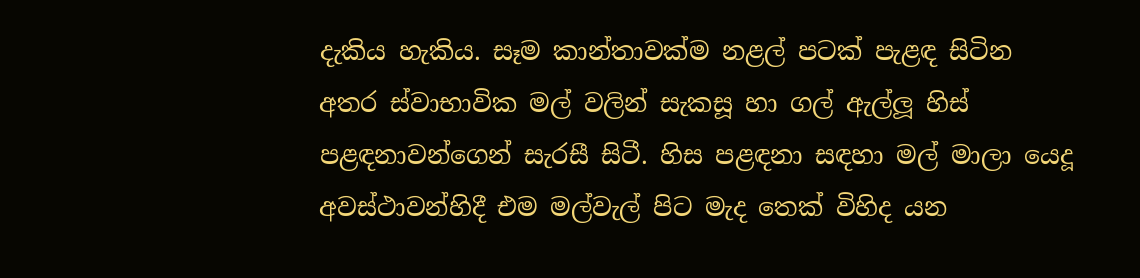දැකිය හැකිය. සෑම කාන්තාවක්‌ම නළල් පටක්‌ පැළඳ සිටින අතර ස්‌වාභාවික මල් වලින් සැකසූ හා ගල් ඇල්ලූ හිස්‌ පළඳනාවන්ගෙන් සැරසී සිටී. හිස පළඳනා සඳහා මල් මාලා යෙදූ අවස්‌ථාවන්හිදී එම මල්වැල් පිට මැද තෙක්‌ විහිද යන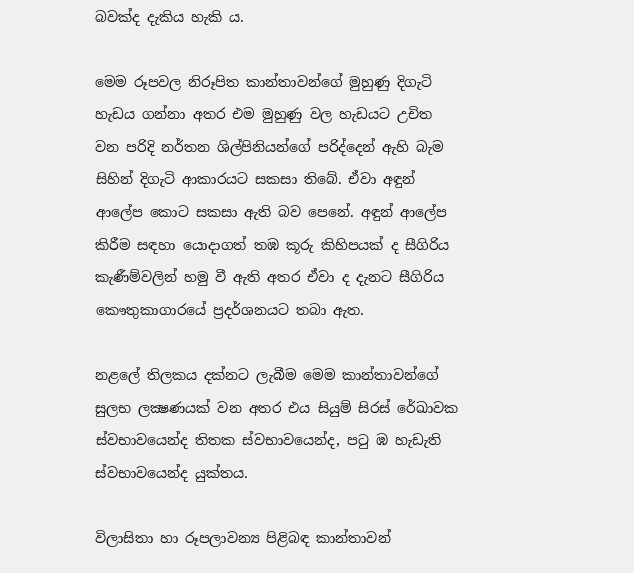බවක්‌ද දැකිය හැකි ය.

මෙම රූපවල නිරූපිත කාන්තාවන්ගේ මුහුණු දිගැටි හැඩය ගන්නා අතර එම මුහුණු වල හැඩයට උචිත වන පරිදි නර්තන ශිල්පිනියන්ගේ පරිද්දෙන් ඇහි බැම සිහින් දිගැටි ආකාරයට සකසා තිබේ. ඒවා අඳුන් ආලේප කොට සකසා ඇති බව පෙනේ. අඳුන් ආලේප කිරීම සඳහා යොදාගත් තඹ කූරු කිහිපයක්‌ ද සීගිරිය කැණීම්වලින් හමු වී ඇති අතර ඒවා ද දැනට සීගිරිය කෞතුකාගාරයේ ප්‍රදර්ශනයට තබා ඇත.

නළලේ තිලකය දක්‌නට ලැබීම මෙම කාන්තාවන්ගේ සුලභ ලක්‍ෂණයක්‌ වන අතර එය සියුම් සිරස්‌ රේඛාවක ස්‌වභාවයෙන්ද තිතක ස්‌වභාවයෙන්ද, පටු ඹ හැඩැති ස්‌වභාවයෙන්ද යුක්‌තය.

විලාසිතා හා රූපලාවන්‍ය පිළිබඳ කාන්තාවන්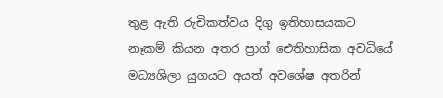තුළ ඇති රුචිකත්වය දිගු ඉතිහාසයකට නෑකම් කියන අතර ප්‍රාග් ඓතිහාසික අවධියේ මධ්‍යශිලා යුගයට අයත් අවශේෂ අතරින්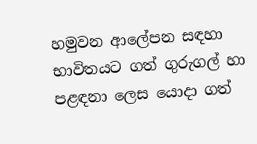හමුවන ආලේපන සඳහා භාවිතයට ගත් ගුරුගල් හා පළඳනා ලෙස යොදා ගත්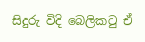සිදුරු විදි බෙලිකටු ඒ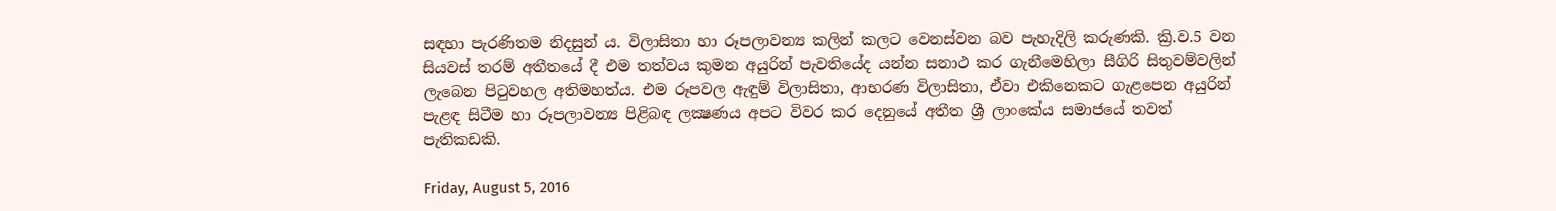සඳහා පැරණිතම නිදසුන් ය. විලාසිතා හා රූපලාවන්‍ය කලින් කලට වෙනස්‌වන බව පැහැදිලි කරුණකි. ක්‍රි.ව.5 වන සියවස්‌ තරම් අතීතයේ දී එම තත්වය කුමන අයුරින් පැවතියේද යන්න සනාථ කර ගැනීමෙහිලා සීගිරි සිතුවම්වලින් ලැබෙන පිටුවහල අතිමහත්ය. එම රූපවල ඇඳුම් විලාසිතා, ආභරණ විලාසිතා, ඒවා එකිනෙකට ගැළපෙන අයුරින් පැළඳ සිටීම හා රූපලාවන්‍ය පිළිබඳ ලක්‍ෂණය අපට විවර කර දෙනුයේ අතීත ශ්‍රී ලාංකේය සමාජයේ තවත් පැතිකඩකි.

Friday, August 5, 2016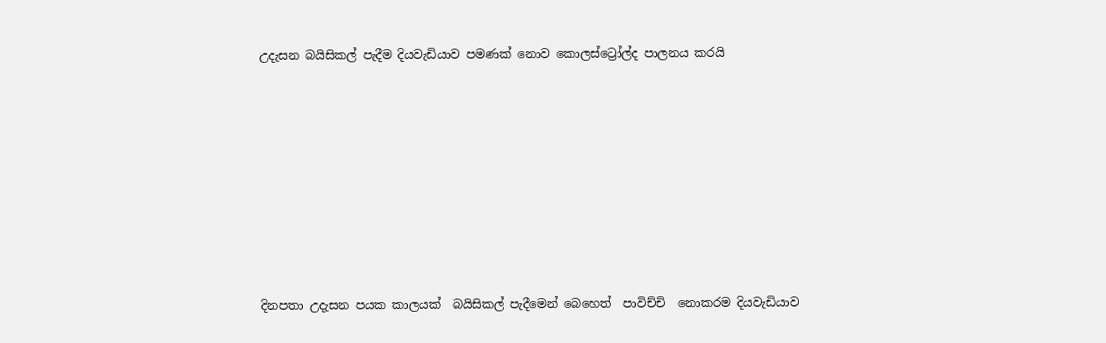උදැසන බයිසිකල් පැදීම දියවැඩියාව පමණක් නොව කොලස්ට්‍රෝල්ද පාලනය කරයි








දිනපතා උදැසන පයක කාලයක්  බයිසිකල් පැදීමෙන් බෙහෙත්  පාවිච්චි  නොකරම දියවැඩියාව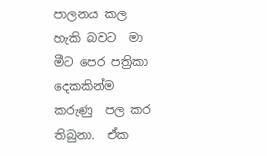පාලනය කල හැකි බවට  මා මීට පෙර පත්‍රිකා දෙකකින්ම  කරුණු  පල කර  තිබුනා.  ඒක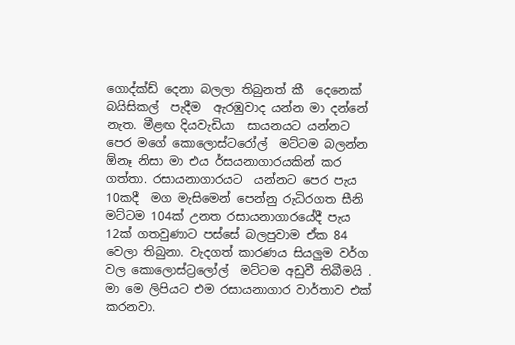ගොද්ක්ඩ් දෙනා බලලා තිබුනත් කී  දෙනෙක්  බයිසිකල්  පැදීම  ඇරඹුවාද යන්න මා දන්නේ නැත. මීළඟ දියවැඩියා  සායනයට යන්නට පෙර මගේ කොලොස්ටරෝල්  මට්ටම බලන්න ඕනෑ නිසා මා එය ර්සයනාගාරයකින් කර ගත්තා. රසායනාගාරයට  යන්නට පෙර පැය 10කදී  මග මැසිමෙන් පෙන්නු රුධිරගත සීනි මට්ටම 104ක් උනත රසායනාගාරයේදී පැය 12ක් ගතවුණාට පස්සේ බලපුවාම ඒක 84 වෙලා තිබුනා. වැදගත් කාරණය සියලුම වර්ග වල කොලොස්ට්‍රලෝල්  මට්ටම අඩුවී තිබීමයි . මා මෙ ලිපියට එම රසායනාගාර වාර්තාව එක් කරනවා.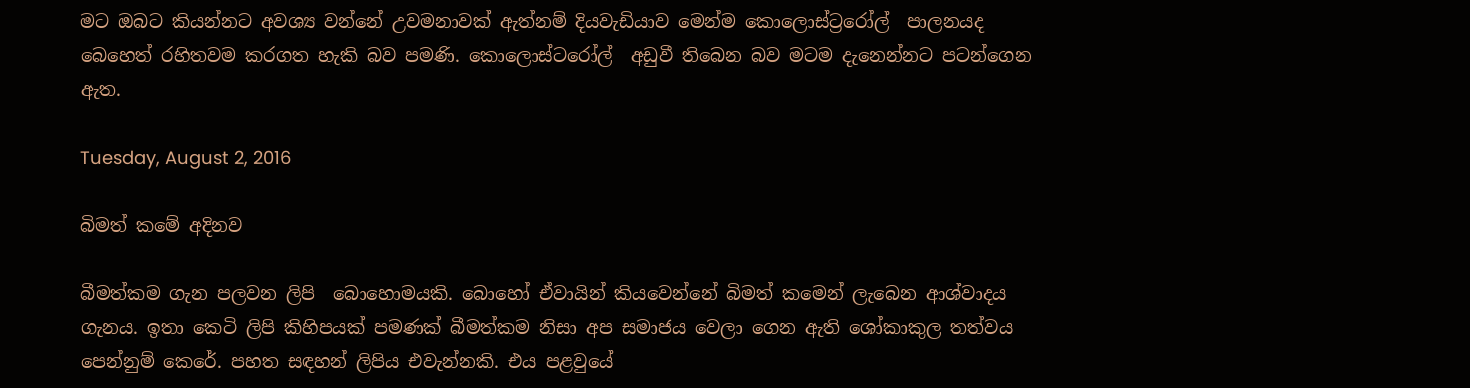මට ඔබට කියන්නට අවශ්‍ය වන්නේ උවමනාවක් ඇත්නම් දියවැඩියාව මෙන්ම කොලොස්ට්‍රරෝල්  පාලනයද  බෙහෙත් රහිතවම කරගත හැකි බව පමණි. කොලොස්ටරෝල්  අඩුවී තිබෙන බව මටම දැනෙන්නට පටන්ගෙන ඇත.

Tuesday, August 2, 2016

බිමත් කමේ අදිනව

බීමත්කම ගැන පලවන ලිපි  බොහොමයකි. බොහෝ ඒවායින් කියවෙන්නේ බිමත් කමෙන් ලැබෙන ආශ්වාදය ගැනය. ඉතා කෙටි ලිපි කිහිපයක් පමණක් බීමත්කම නිසා අප සමාජය වෙලා ගෙන ඇති ශෝකාකුල තත්වය පෙන්නුම් කෙරේ. පහත සඳහන් ලිපිය එවැන්නකි. එය පළවුයේ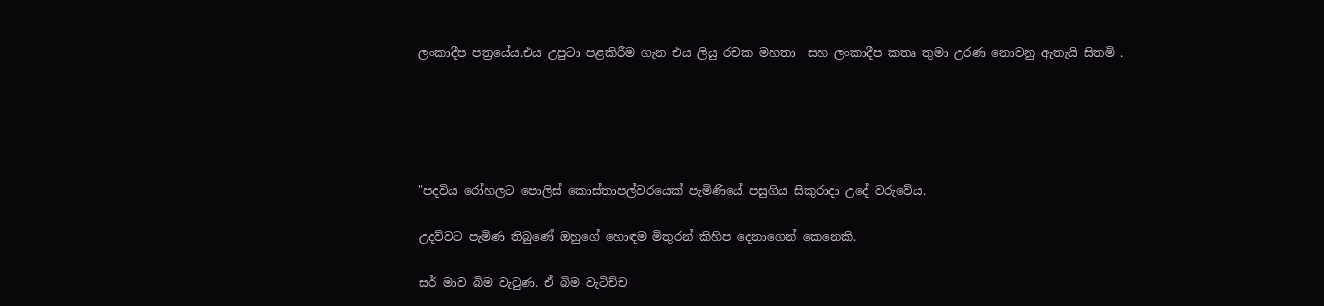ලංකාදීප පත්‍රයේය.එය උපුටා පළකිරීම ගැන එය ලියු රචක මහතා  සහ ලංකාදීප කතෘ තුමා උරණ නොවනු ඇතැයි සිතමි .





"පදවිය රෝහලට පොලිස් කොස්තාපල්වරයෙක් පැමිණියේ පසුගිය සිකුරාදා උදේ වරුවේය.

උදව්වට පැමිණ තිබුණේ ඔහුගේ හොඳම මිතුරන් කිහිප දෙනාගෙන් කෙනෙකි.

සර් මාව බිම වැටුණ. ඒ බිම වැටිච්ච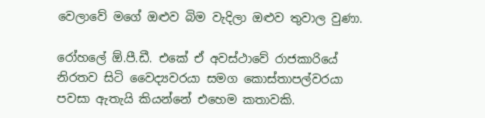වෙලාවේ මගේ ඔළුව බිම වැදිලා ඔළුව තුවාල වුණා.

රෝහලේ ඕ.පී.ඩී. එකේ ඒ අවස්ථාවේ රාජකාරියේ නිරතව සිටි වෛද්‍යවරයා සමග කොස්තාපල්වරයා පවසා ඇතැයි කියන්නේ එහෙම කතාවකි.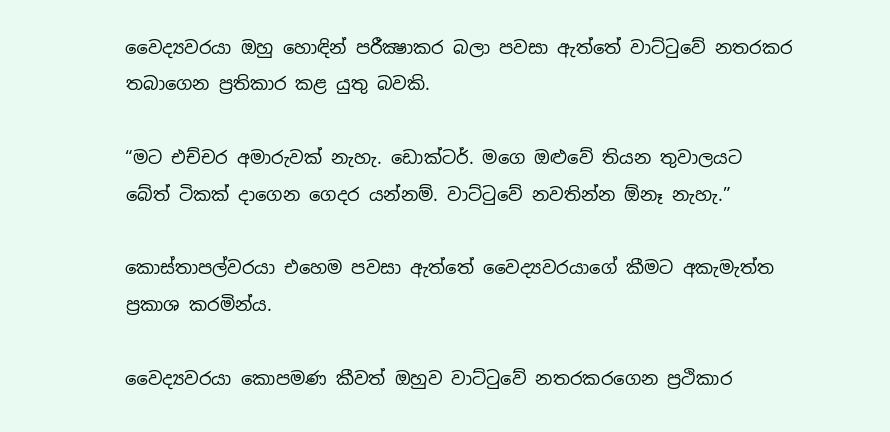වෛද්‍යවරයා ඔහු හොඳින් පරීක්‍ෂාකර බලා පවසා ඇත්තේ වාට්ටුවේ නතරකර තබාගෙන ප්‍රතිකාර කළ යුතු බවකි.

“මට එච්චර අමාරුවක් නැහැ. ඩොක්ටර්. මගෙ ඔළුවේ තියන තුවාලයට බේත් ටිකක් දාගෙන ගෙදර යන්නම්. වාට්ටුවේ නවතින්න ඕනෑ නැහැ.”

කොස්තාපල්වරයා එහෙම පවසා ඇත්තේ වෛද්‍යවරයාගේ කීමට අකැමැත්ත ප්‍රකාශ කරමින්ය.

වෛද්‍යවරයා කොපමණ කීවත් ඔහුව වාට්ටුවේ නතරකරගෙන ප්‍රථිකාර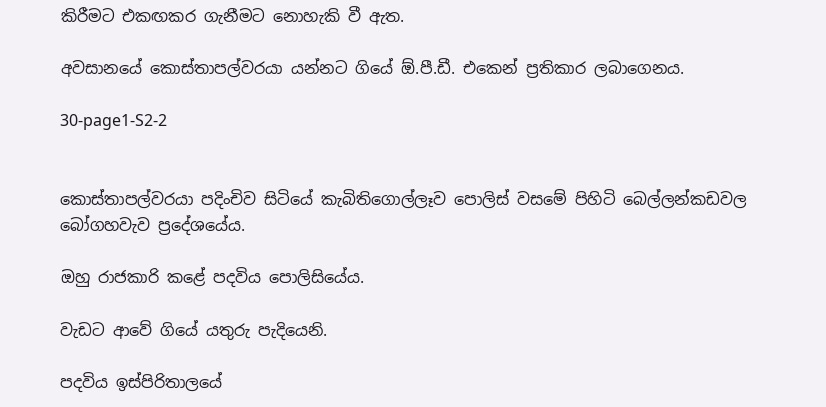කිරීමට එකඟකර ගැනීමට නොහැකි වී ඇත.

අවසානයේ කොස්තාපල්වරයා යන්නට ගියේ ඕ.පී.ඩී. එකෙන් ප්‍රතිකාර ලබාගෙනය.

30-page1-S2-2


කොස්තාපල්වරයා පදිංචිව සිටියේ කැබිතිගොල්ලෑව පොලිස් වසමේ පිහිටි බෙල්ලන්කඩවල බෝගහවැව ප්‍රදේශයේය.

ඔහු රාජකාරි කළේ පදවිය පොලිසියේය.

වැඩට ආවේ ගියේ යතුරු පැදියෙනි.

පදවිය ඉස්පිරිතාලයේ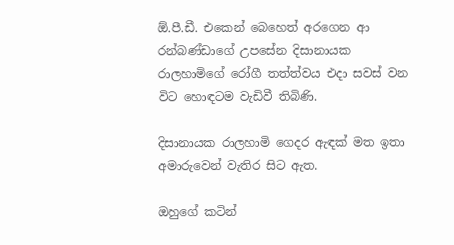ඕ.පී.ඩී. එකෙන් බෙහෙත් අරගෙන ආ රන්බණ්ඩාගේ උපසේන දිසානායක රාලහාමිගේ රෝගී තත්ත්වය එදා සවස් වන විට හොඳටම වැඩිවී තිබිණි.

දිසානායක රාලහාමි ගෙදර ඇඳක් මත ඉතා අමාරුවෙන් වැතිර සිට ඇත.

ඔහුගේ කටින්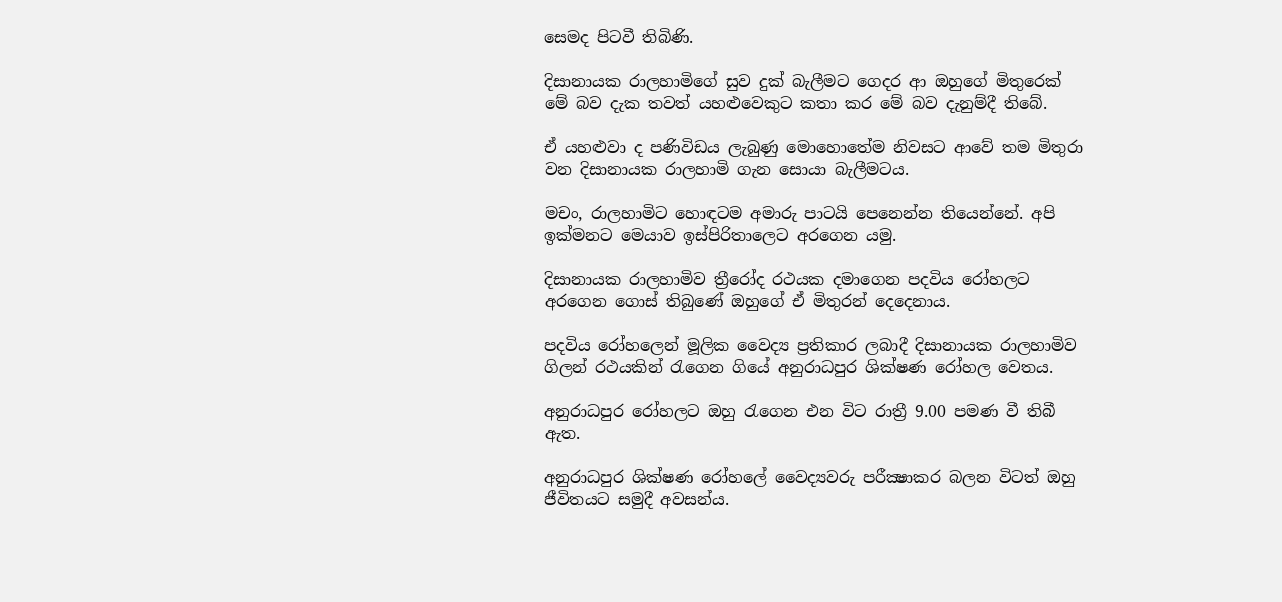සෙමද පිටවී තිබිණි.

දිසානායක රාලහාමිගේ සුව දුක් බැලීමට ගෙදර ආ ඔහුගේ මිතුරෙක් මේ බව දැක තවත් යහළුවෙකුට කතා කර මේ බව දැනුම්දී තිබේ.

ඒ යහළුවා ද පණිවිඩය ලැබුණු මොහොතේම නිවසට ආවේ තම මිතුරා වන දිසානායක රාලහාමි ගැන සොයා බැලීමටය.

මචං, රාලහාමිට හොඳටම අමාරු පාටයි පෙනෙන්න තියෙන්නේ. අපි ඉක්මනට මෙයාව ඉස්පිරිතාලෙට අරගෙන යමු.

දිසානායක රාලහාමිව ත්‍රීරෝද රථයක දමාගෙන පදවිය රෝහලට අරගෙන ගොස් තිබුණේ ඔහුගේ ඒ මිතුරන් දෙදෙනාය.

පදවිය රෝහලෙන් මූලික වෛද්‍ය ප්‍රතිකාර ලබාදී දිසානායක රාලහාමිව ගිලන් රථයකින් රැගෙන ගියේ අනුරාධපුර ශික්ෂණ රෝහල වෙතය.

අනුරාධපුර රෝහලට ඔහු රැගෙන එන විට රාත්‍රී 9.00 පමණ වී තිබී ඇත.

අනුරාධපුර ශික්ෂණ රෝහලේ වෛද්‍යවරු පරීක්‍ෂාකර බලන විටත් ඔහු ජීවිතයට සමුදී අවසන්ය.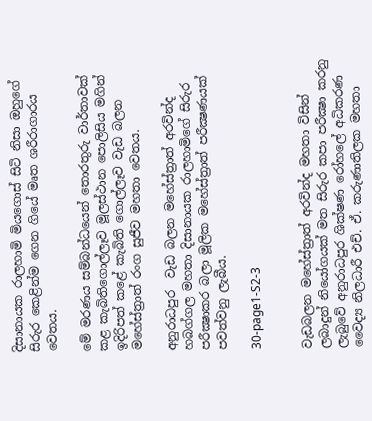දිසානායක රාලහාමි මියගොස් සිටි නිසා ඔහුගේ සිරුර කෙළින්ම ගෙන ගියේ මෘත ශරීරාගාරය වෙතය.

මේ මරණය සම්බන්ධයෙන් තොරතුරු වාර්තාවක් කළ කැබිතිගොල්ලෑව මූලස්ථාන පොලිසිය මගින් ඉදිරිපත් කළේ කැබිති ගොල්ලෑව වැඩ බලන මහේස්ත්‍රාත් රංග සුජීව මහතා වෙතය.

අනුරාධපුර  වැඩ බලන මහේස්ත්‍රාත් අරවින්ද හබග්ගල මහතා දිසානායක රාලහාමිගේ සිරුර පරීක්‍ෂාකර බලා මූලික මහේස්ත්‍රාත් පරීක්‍ෂණයක් පවත්වනු ලැබීය.

30-page1-S2-3


වැඩබලන මහේස්ත්‍රාත් අරවින්ද මහතා විසින් ලබාදුන් නියෝගයක් මත සිරුර කපා පරීක්‍ෂා කරනු ලැබුවේ අනුරාධපුර ශික්ෂණ රෝහලේ අධිකරණ වෛද්‍ය නිලධාරී එච්. ඒ. කරුණාතිලක මහතා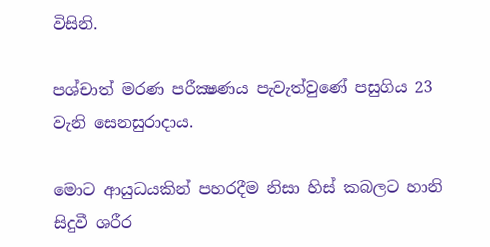විසිනි.

පශ්චාත් මරණ පරීක්‍ෂණය පැවැත්වුණේ පසුගිය 23 වැනි සෙනසුරාදාය.

මොට ආයුධයකින් පහරදීම නිසා හිස් කබලට හානි සිදුවී ශරීර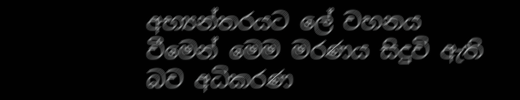අභ්‍යන්තරයට ලේ වහනය වීමෙන් මෙම මරණය සිදුවි ඇති බව අධිකරණ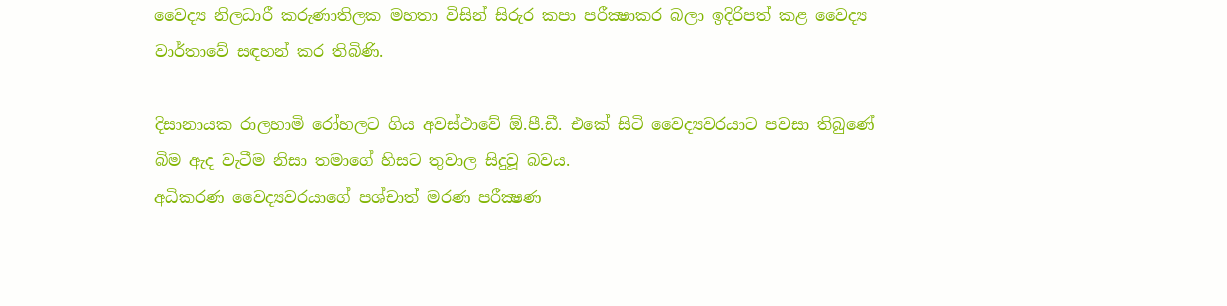වෛද්‍ය නිලධාරී කරුණාතිලක මහතා විසින් සිරුර කපා පරීක්‍ෂාකර බලා ඉදිරිපත් කළ වෛද්‍ය වාර්තාවේ සඳහන් කර තිබිණි.

දිසානායක රාලහාමි රෝහලට ගිය අවස්ථාවේ ඕ.පී.ඩී. එකේ සිටි වෛද්‍යවරයාට පවසා තිබුණේ බිම ඇද වැටීම නිසා තමාගේ හිසට තුවාල සිදුවූ බවය.
අධිකරණ වෛද්‍යවරයාගේ පශ්චාත් මරණ පරීක්‍ෂණ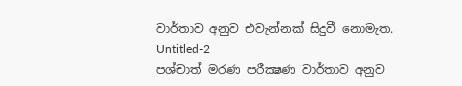වාර්තාව අනුව එවැන්නක් සිදුවී නොමැත.
Untitled-2
පශ්චාත් මරණ පරීක්‍ෂණ වාර්තාව අනුව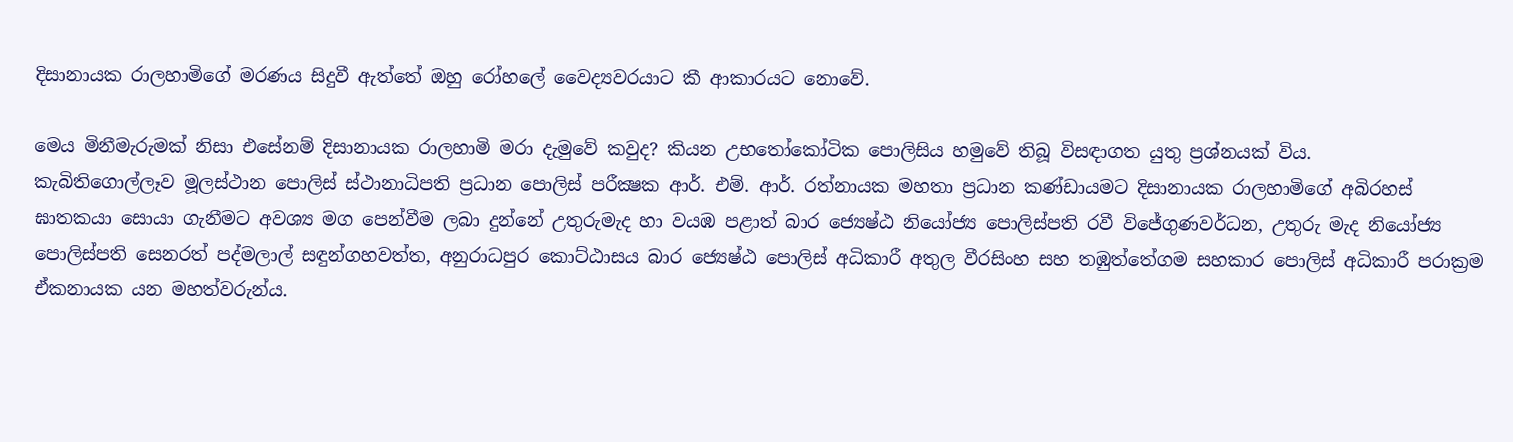දිසානායක රාලහාමිගේ මරණය සිදුවී ඇත්තේ ඔහු රෝහලේ වෛද්‍යවරයාට කී ආකාරයට නොවේ.

මෙය මිනීමැරුමක් නිසා එසේනම් දිසානායක රාලහාමි මරා දැමුවේ කවුද? කියන උභතෝකෝටික පොලිසිය හමුවේ තිබූ විසඳාගත යුතු ප්‍රශ්නයක් විය.
කැබිතිගොල්ලෑව මූලස්ථාන පොලිස් ස්ථානාධිපති ප්‍රධාන පොලිස් පරීක්‍ෂක ආර්. එම්. ආර්. රත්නායක මහතා ප්‍රධාන කණ්ඩායමට දිසානායක රාලහාමිගේ අබිරහස් ඝාතකයා සොයා ගැනීමට අවශ්‍ය මග පෙන්වීම ලබා දුන්නේ උතුරුමැද හා වයඹ පළාත් බාර ජ්‍යෙෂ්ඨ නියෝජ්‍ය පොලිස්පති රවී විජේගුණවර්ධන, උතුරු මැද නියෝජ්‍ය පොලිස්පති සෙනරත් පද්මලාල් සඳුන්ගහවත්ත, අනුරාධපුර කොට්ඨාසය බාර ජ්‍යෙෂ්ඨ පොලිස් අධිකාරී අතුල වීරසිංහ සහ තඹුත්තේගම සහකාර පොලිස් අධිකාරී පරාක්‍රම ඒකනායක යන මහත්වරුන්ය.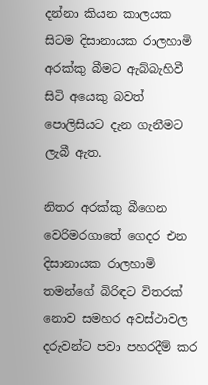දන්නා කියන කාලයක සිටම දිසානායක රාලහාමි අරක්කු බීමට ඇබ්බැහිවී සිටි අයෙකු බවත් පොලිසියට දැන ගැනීමට ලැබී ඇත.

නිතර අරක්කු බීගෙන වෙරිමරගාතේ ගෙදර එන දිසානායක රාලහාමි තමන්ගේ බිරිඳට විතරක් නොව සමහර අවස්ථාවල දරුවන්ට පවා පහරදීම් කර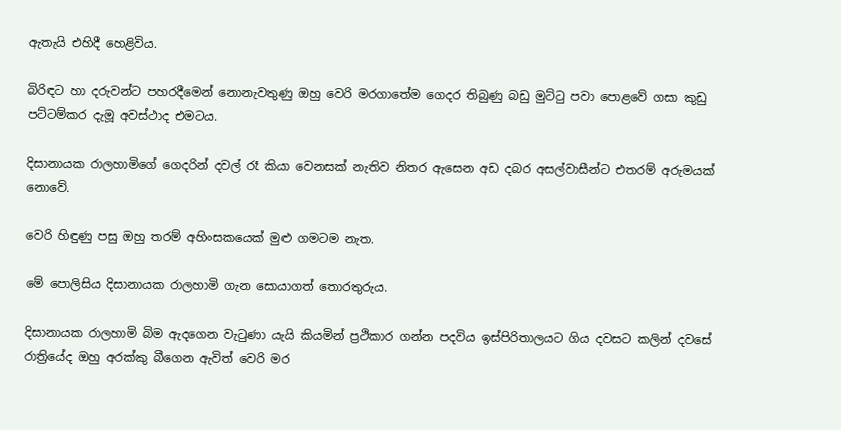ඇතැයි එහිදී හෙළිවිය.

බිරිඳට හා දරුවන්ට පහරදීමෙන් නොනැවතුණු ඔහු වෙරි මරගාතේම ගෙදර තිබුණු බඩු මුට්ටු පවා පොළවේ ගසා කුඩු පට්ටම්කර දැමූ අවස්ථාද එමටය.

දිසානායක රාලහාමිගේ ගෙදරින් දවල් රෑ කියා වෙනසක් නැතිව නිතර ඇසෙන අඩ දබර අසල්වාසීන්ට එතරම් අරුමයක් නොවේ.

වෙරි හිඳුණු පසු ඔහු තරම් අහිංසකයෙක් මුළු ගමටම නැත.

මේ පොලිසිය දිසානායක රාලහාමි ගැන සොයාගත් තොරතුරුය.

දිසානායක රාලහාමි බිම ඇදගෙන වැටුණා යැයි කියමින් ප්‍රථිකාර ගන්න පදවිය ඉස්පිරිතාලයට ගිය දවසට කලින් දවසේ රාත්‍රියේද ඔහු අරක්කු බීගෙන ඇවිත් වෙරි මර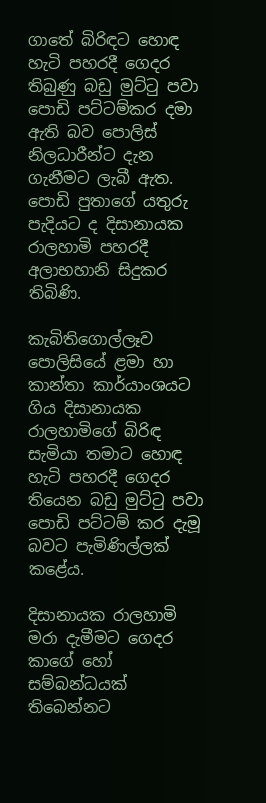ගාතේ බිරිඳට හොඳ හැටි පහරදී ගෙදර තිබුණු බඩු මුට්ටු පවා පොඩි පට්ටම්කර දමා ඇති බව පොලිස් නිලධාරීන්ට දැන ගැනීමට ලැබී ඇත.
පොඩි පුතාගේ යතුරු පැදියට ද දිසානායක රාලහාමි පහරදී අලාභහානි සිදුකර තිබිණි.

කැබිතිගොල්ලෑව පොලිසියේ ළමා හා කාන්තා කාර්යාංශයට ගිය දිසානායක රාලහාමිගේ බිරිඳ සැමියා තමාට හොඳ හැටි පහරදී ගෙදර තියෙන බඩු මුට්ටු පවා පොඩි පට්ටම් කර දැමූ බවට පැමිණිල්ලක් කළේය.

දිසානායක රාලහාමි මරා දැමීමට ගෙදර කාගේ හෝ සම්බන්ධයක් තිබෙන්නට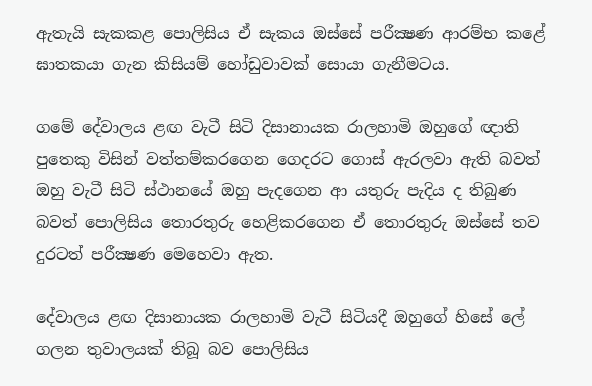ඇතැයි සැකකළ පොලිසිය ඒ සැකය ඔස්සේ පරීක්‍ෂණ ආරම්භ කළේ ඝාතකයා ගැන කිසියම් හෝඩුවාවක් සොයා ගැනීමටය.

ගමේ දේවාලය ළඟ වැටී සිටි දිසානායක රාලහාමි ඔහුගේ ඥාති පුතෙකු විසින් වත්තම්කරගෙන ගෙදරට ගොස් ඇරලවා ඇති බවත් ඔහු වැටී සිටි ස්ථානයේ ඔහු පැදගෙන ආ යතුරු පැදිය ද තිබුණ බවත් පොලිසිය තොරතුරු හෙළිකරගෙන ඒ තොරතුරු ඔස්සේ තව දුරටත් පරීක්‍ෂණ මෙහෙවා ඇත.

දේවාලය ළඟ දිසානායක රාලහාමි වැටී සිටියදී ඔහුගේ හිසේ ලේ ගලන තුවාලයක් තිබූ බව පොලිසිය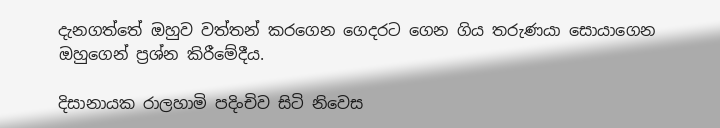දැනගත්තේ ඔහුව වත්තන් කරගෙන ගෙදරට ගෙන ගිය තරුණයා සොයාගෙන ඔහුගෙන් ප්‍රශ්න කිරීමේදීය.

දිසානායක රාලහාමි පදිංචිව සිටි නිවෙස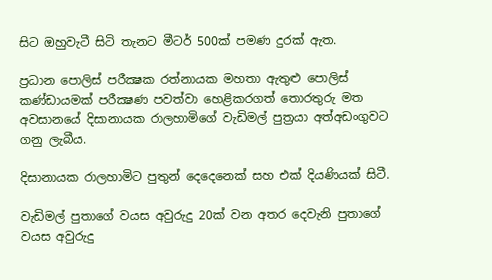සිට ඔහුවැටී සිටි තැනට මීටර් 500ක් පමණ දුරක් ඇත.

ප්‍රධාන පොලිස් පරීක්‍ෂක රත්නායක මහතා ඇතුළු පොලිස් කණ්ඩායමක් පරීක්‍ෂණ පවත්වා හෙළිකරගත් තොරතුරු මත අවසානයේ දිසානායක රාලහාමිගේ වැඩිමල් පුත්‍රයා අත්අඩංගුවට ගනු ලැබීය.

දිසානායක රාලහාමිට පුතුන් දෙදෙනෙක් සහ එක් දියණියක් සිටී.

වැඩිමල් පුතාගේ වයස අවුරුදු 20ක් වන අතර දෙවැනි පුතාගේ වයස අවුරුදු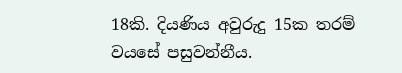18කි. දියණිය අවුරුදු 15ක තරම් වයසේ පසුවන්නීය.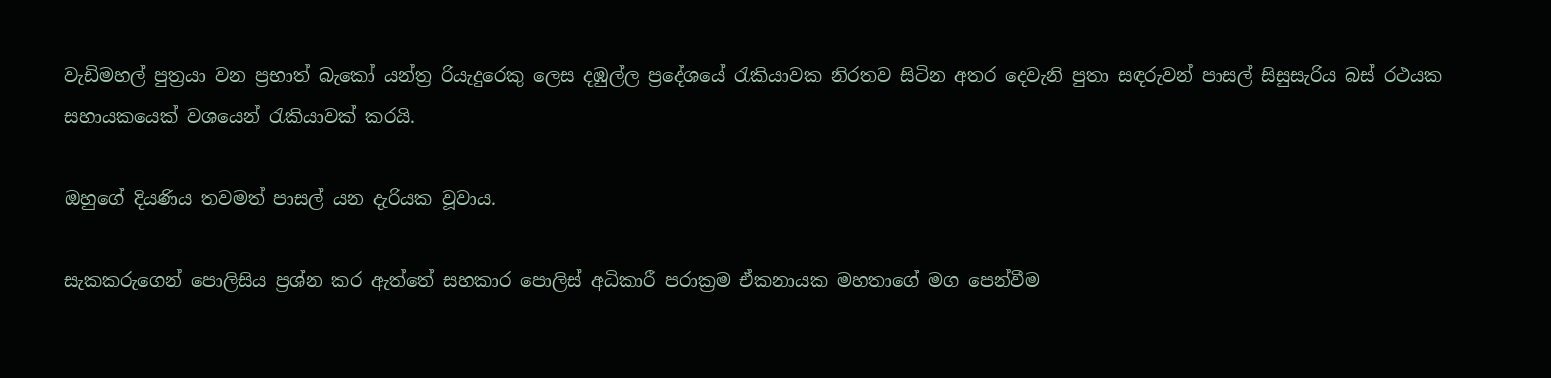වැඩිමහල් පුත්‍රයා වන ප්‍රභාත් බැකෝ යන්ත්‍ර රියැදුරෙකු ලෙස දඹුල්ල ප්‍රදේශයේ රැකියාවක නිරතව සිටින අතර දෙවැනි පුතා සඳරුවන් පාසල් සිසුසැරිය බස් රථයක සහායකයෙක් වශයෙන් රැකියාවක් කරයි.

ඔහුගේ දියණිය තවමත් පාසල් යන දැරියක වූවාය.

සැකකරුගෙන් පොලිසිය ප්‍රශ්න කර ඇත්තේ සහකාර පොලිස් අධිකාරී පරාක්‍රම ඒකනායක මහතාගේ මග පෙන්වීම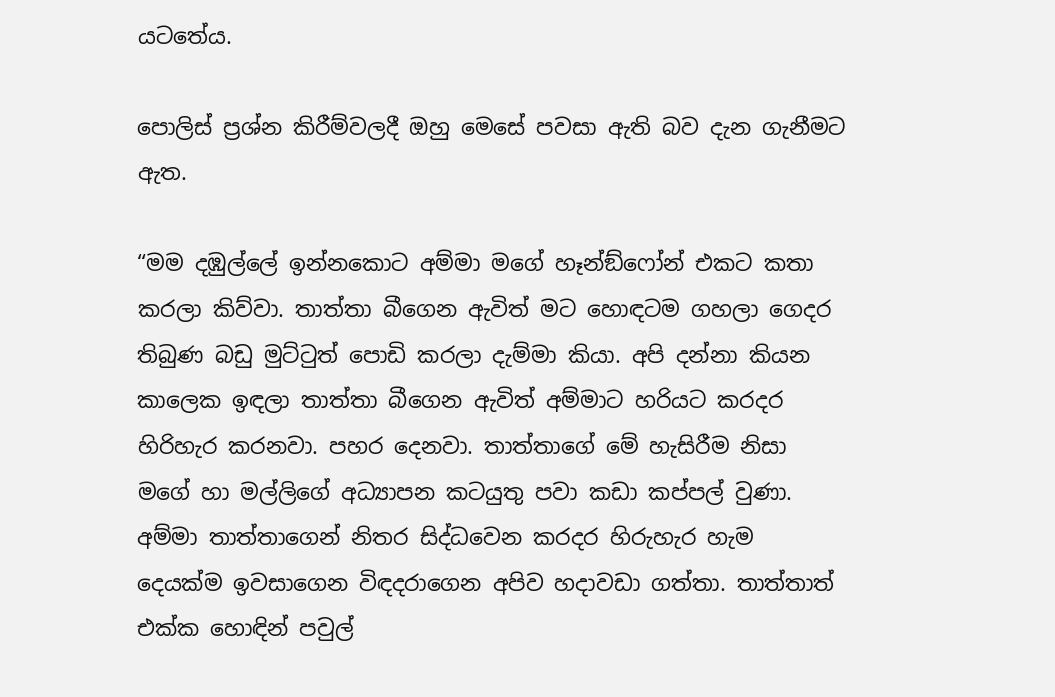යටතේය.

පොලිස් ප්‍රශ්න කිරීම්වලදී ඔහු මෙසේ පවසා ඇති බව දැන ගැනීමට ඇත.

“මම දඹුල්ලේ ඉන්නකොට අම්මා මගේ හෑන්ඞ්ෆෝන් එකට කතා කරලා කිව්වා. තාත්තා බීගෙන ඇවිත් මට හොඳටම ගහලා ගෙදර තිබුණ බඩු මුට්ටුත් පොඩි කරලා දැම්මා කියා. අපි දන්නා කියන කාලෙක ඉඳලා තාත්තා බීගෙන ඇවිත් අම්මාට හරියට කරදර හිරිහැර කරනවා. පහර දෙනවා. තාත්තාගේ මේ හැසිරීම නිසා මගේ හා මල්ලිගේ අධ්‍යාපන කටයුතු පවා කඩා කප්පල් වුණා.
අම්මා තාත්තාගෙන් නිතර සිද්ධවෙන කරදර හිරුහැර හැම දෙයක්ම ඉවසාගෙන විඳදරාගෙන අපිව හදාවඩා ගත්තා. තාත්තාත් එක්ක හොඳින් පවුල්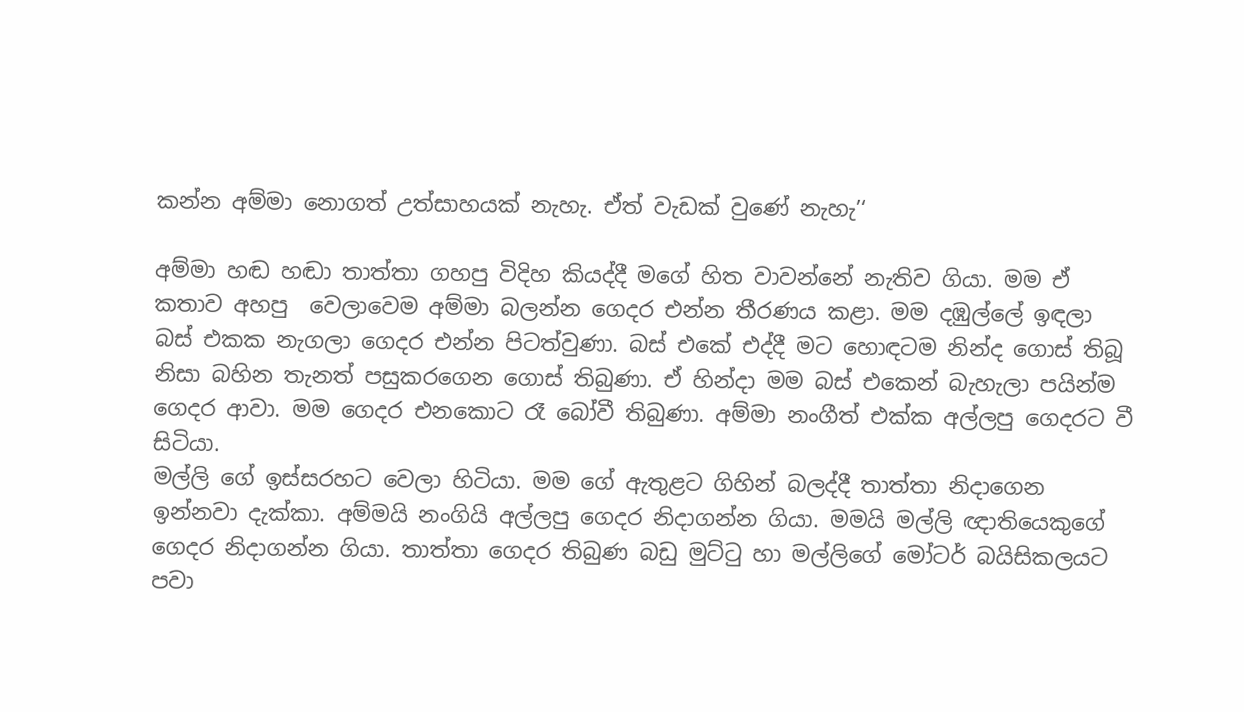කන්න අම්මා නොගත් උත්සාහයක් නැහැ. ඒත් වැඩක් වුණේ නැහැ’‘

අම්මා හඬ හඬා තාත්තා ගහපු විදිහ කියද්දී මගේ හිත වාවන්නේ නැතිව ගියා. මම ඒ කතාව අහපු  වෙලාවෙම අම්මා බලන්න ගෙදර එන්න තීරණය කළා. මම දඹුල්ලේ ඉඳලා බස් එකක නැගලා ගෙදර එන්න පිටත්වුණා. බස් එකේ එද්දී මට හොඳටම නින්ද ගොස් තිබූ නිසා බහින තැනත් පසුකරගෙන ගොස් තිබුණා. ඒ හින්දා මම බස් එකෙන් බැහැලා පයින්ම ගෙදර ආවා. මම ගෙදර එනකොට රෑ බෝවී තිබුණා. අම්මා නංගීත් එක්ක අල්ලපු ගෙදරට වී සිටියා.
මල්ලි ගේ ඉස්සරහට වෙලා හිටියා. මම ගේ ඇතුළට ගිහින් බලද්දී තාත්තා නිදාගෙන ඉන්නවා දැක්කා. අම්මයි නංගියි අල්ලපු ගෙදර නිදාගන්න ගියා. මමයි මල්ලි ඥාතියෙකුගේ ගෙදර නිදාගන්න ගියා. තාත්තා ගෙදර තිබුණ බඩු මුට්ටු හා මල්ලිගේ මෝටර් බයිසිකලයට පවා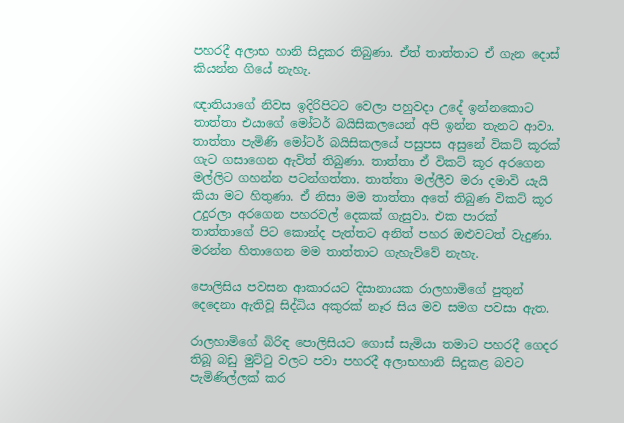පහරදී අලාභ හානි සිදුකර තිබුණා. ඒත් තාත්තාට ඒ ගැන දොස් කියන්න ගියේ නැහැ.

ඥාතියාගේ නිවස ඉදිරිපිටට වෙලා පහුවදා උදේ ඉන්නකොට තාත්තා එයාගේ මෝටර් බයිසිකලයෙන් අපි ඉන්න තැනට ආවා. තාත්තා පැමිණි මෝටර් බයිසිකලයේ පසුපස අසුනේ විකට් කූරක් ගැට ගසාගෙන ඇවිත් තිබුණා. තාත්තා ඒ විකට් කූර අරගෙන මල්ලිට ගහන්න පටන්ගත්තා. තාත්තා මල්ලීව මරා දමාවි යැයි කියා මට හිතුණා. ඒ නිසා මම තාත්තා අතේ තිබුණ විකට් කූර උදුරලා අරගෙන පහරවල් දෙකක් ගැසුවා. එක පාරක් තාත්තාගේ පිට කොන්ද පැත්තට අනිත් පහර ඔළුවටත් වැදුණා. මරන්න හිතාගෙන මම තාත්තාට ගැහැව්වේ නැහැ.

පොලිසිය පවසන ආකාරයට දිසානායක රාලහාමිගේ පුතුන් දෙදෙනා ඇතිවූ සිද්ධිය අකුරක් නෑර සිය මව සමග පවසා ඇත.

රාලහාමිගේ බිරිඳ පොලිසියට ගොස් සැමියා තමාට පහරදී ගෙදර තිබූ බඩු මුට්ටු වලට පවා පහරදී අලාභහානි සිදුකළ බවට පැමිණිල්ලක් කර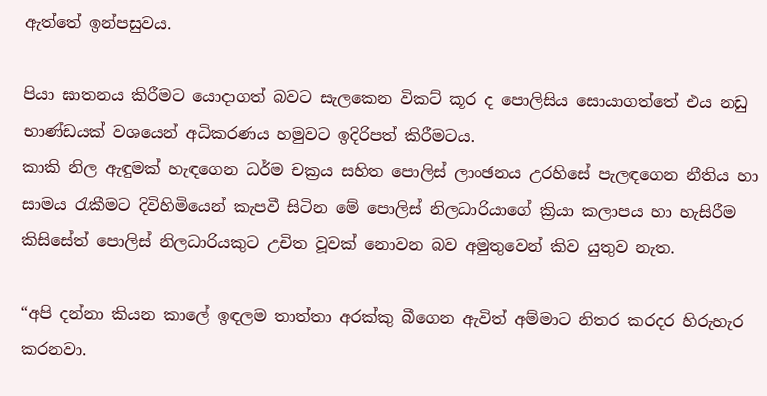ඇත්තේ ඉන්පසුවය.

පියා ඝාතනය කිරීමට යොදාගත් බවට සැලකෙන විකට් කූර ද පොලිසිය සොයාගත්තේ එය නඩු භාණ්ඩයක් වශයෙන් අධිකරණය හමුවට ඉදිරිපත් කිරීමටය.
කාකි නිල ඇඳුමක් හැඳගෙන ධර්ම චක්‍රය සහිත පොලිස් ලාංඡනය උරහිසේ පැලඳගෙන නීතිය හා සාමය රැකීමට දිවිහිමියෙන් කැපවී සිටින මේ පොලිස් නිලධාරියාගේ ක්‍රියා කලාපය හා හැසිරීම කිසිසේත් පොලිස් නිලධාරියකුට උචිත වූවක් නොවන බව අමුතුවෙන් කිව යුතුව නැත.

“අපි දන්නා කියන කාලේ ඉඳලම තාත්තා අරක්කු බීගෙන ඇවිත් අම්මාට නිතර කරදර හිරුහැර කරනවා.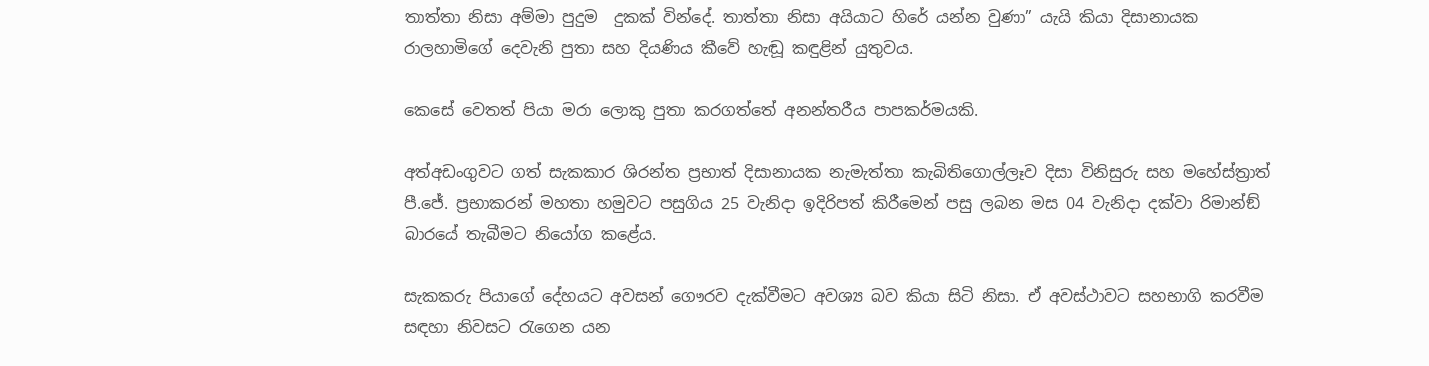තාත්තා නිසා අම්මා පුදුම  දුකක් වින්දේ. තාත්තා නිසා අයියාට හිරේ යන්න වුණා” යැයි කියා දිසානායක රාලහාමිගේ දෙවැනි පුතා සහ දියණිය කීවේ හැඬූ කඳුළින් යුතුවය.

කෙසේ වෙතත් පියා මරා ලොකු පුතා කරගත්තේ අනන්තරීය පාපකර්මයකි.

අත්අඩංගුවට ගත් සැකකාර ශිරන්ත ප්‍රභාත් දිසානායක නැමැත්තා කැබිතිගොල්ලෑව දිසා විනිසුරු සහ මහේස්ත්‍රාත් පී.ජේ. ප්‍රභාකරන් මහතා හමුවට පසුගිය 25 වැනිදා ඉදිරිපත් කිරීමෙන් පසු ලබන මස 04 වැනිදා දක්වා රිමාන්ඞ් බාරයේ තැබීමට නියෝග කළේය.

සැකකරු පියාගේ දේහයට අවසන් ගෞරව දැක්වීමට අවශ්‍ය බව කියා සිටි නිසා. ඒ අවස්ථාවට සහභාගි කරවීම සඳහා නිවසට රැගෙන යන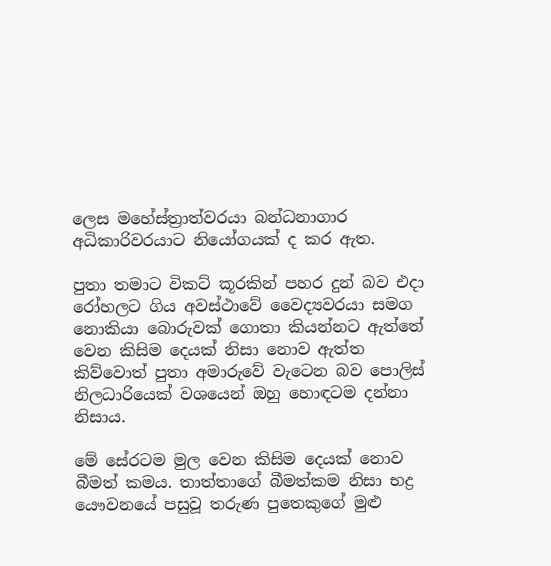ලෙස මහේස්ත්‍රාත්වරයා බන්ධනාගාර අධිකාරිවරයාට නියෝගයක් ද කර ඇත.

පුතා තමාට විකට් කූරකින් පහර දුන් බව එදා රෝහලට ගිය අවස්ථාවේ වෛද්‍යවරයා සමග නොකියා බොරුවක් ගොතා කියන්නට ඇත්තේ වෙන කිසිම දෙයක් නිසා නොව ඇත්ත කිව්වොත් පුතා අමාරුවේ වැටෙන බව පොලිස් නිලධාරියෙක් වශයෙන් ඔහු හොඳටම දන්නා නිසාය.

මේ සේරටම මුල වෙන කිසිම දෙයක් නොව බීමත් කමය. තාත්තාගේ බීමත්කම නිසා භද්‍ර යෞවනයේ පසුවූ තරුණ පුතෙකුගේ මුළු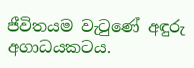ජීවිතයම වැටුණේ අඳුරු අගාධයකටය.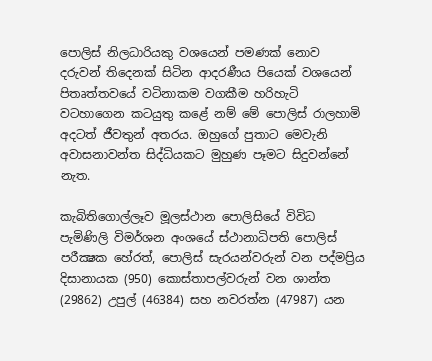පොලිස් නිලධාරියකු වශයෙන් පමණක් නොව දරුවන් තිදෙනක් සිටින ආදරණීය පියෙක් වශයෙන් පිතෘත්තවයේ වටිනාකම වගකීම හරිහැටි වටහාගෙන කටයුතු කළේ නම් මේ පොලිස් රාලහාමි අදටත් ජීවතුන් අතරය. ඔහුගේ පුතාට මෙවැනි අවාසනාවන්ත සිද්ධියකට මුහුණ පෑමට සිදුවන්නේ නැත.

කැබිතිගොල්ලෑව මූලස්ථාන පොලිසියේ විවිධ පැමිණිලි විමර්ශන අංශයේ ස්ථානාධිපති පොලිස් පරීක්‍ෂක හේරත්, පොලිස් සැරයන්වරුන් වන පද්මප්‍රිය දිසානායක (950) කොස්තාපල්වරුන් වන ශාන්ත (29862) උපුල් (46384) සහ නවරත්න (47987) යන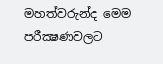මහත්වරුන්ද මෙම පරීක්‍ෂණවලට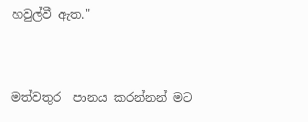හවුල්වී ඇත."


මත්වතුර  පානය කරන්නන් මට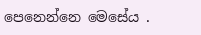පෙනෙන්නෙ මෙසේය .